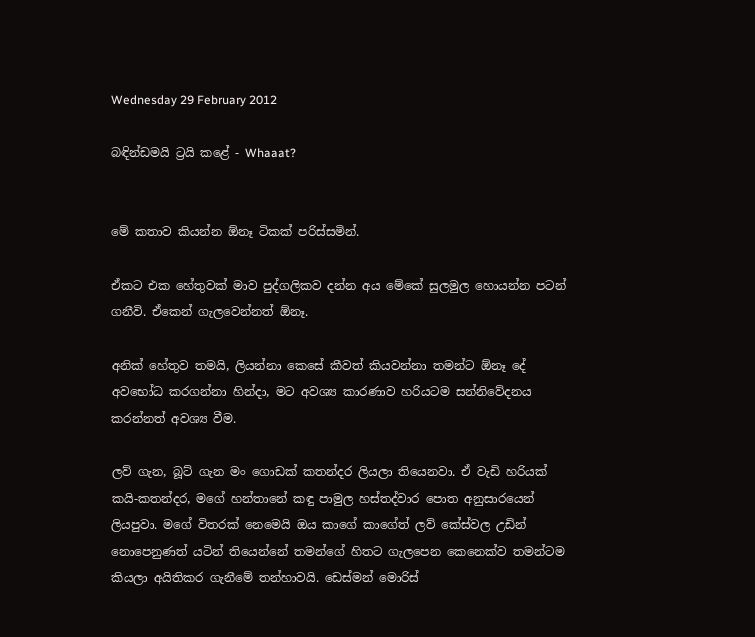Wednesday 29 February 2012

බඳින්ඩමයි ට්‍රයි කළේ - Whaaat?


මේ කතාව කියන්න ඕනෑ ටිකක් පරිස්සමින්.

ඒකට එක හේතුවක් මාව පුද්ගලිකව දන්න අය මේකේ සුලමුල හොයන්න පටන් ගනීවි. ඒකෙන් ගැලවෙන්නත් ඕනෑ.

අනික් හේතුව තමයි, ලියන්නා කෙසේ කීවත් කියවන්නා තමන්ට ඕනෑ දේ අවභෝධ කරගන්නා හින්දා, මට අවශ්‍ය කාරණාව හරියටම සන්නිවේදනය කරන්නත් අවශ්‍ය වීම.

ලව් ගැන, බූට් ගැන මං ගොඩක් කතන්දර ලියලා තියෙනවා. ඒ වැඩි හරියක් කයි-කතන්දර, මගේ හන්තානේ කඳු පාමුල හස්තද්වාර පොත අනුසාරයෙන් ලියපුවා. මගේ විතරක් නෙමෙයි ඔය කාගේ කාගේත් ලව් කේස්වල උඩින් නොපෙනුණත් යටින් තියෙන්නේ තමන්ගේ හිතට ගැලපෙන කෙනෙක්ව තමන්ටම කියලා අයිතිකර ගැනීමේ තන්හාවයි. ඩෙස්මන් මොරිස්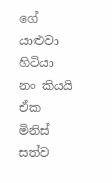ගේ යාළුවා හිටියා නං කියයි ඒක මිනිස් සත්ව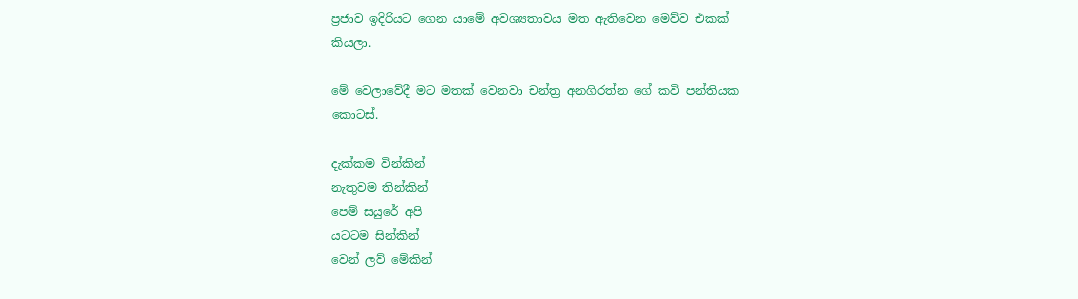ප්‍රජාව ඉදිරියට ගෙන යාමේ අවශ්‍යතාවය මත ඇතිවෙන මෙව්ව එකක් කියලා.

මේ වෙලාවේදී මට මතක් වෙනවා චන්ත්‍ර අනගිරත්න ගේ කවි පන්තියක කොටස්.

දැක්කම වින්කින්
නැතුවම තින්කින්
පෙම් සයුරේ අපි
යටටම සින්කින්
වෙන් ලව් මේකින්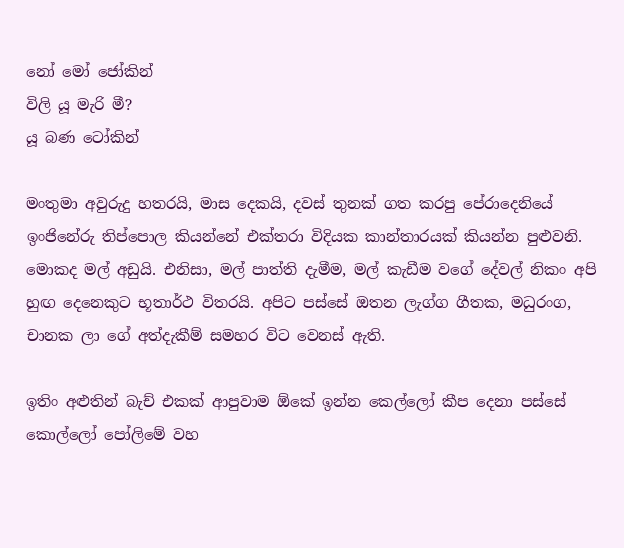නෝ මෝ ජෝකින්
විලි යූ මැරි මී?
යූ බණ ටෝකින්

මංතුමා අවුරුදු හතරයි, මාස දෙකයි, දවස් තුනක් ගත කරපු පේරාදෙනියේ ඉංජිනේරු තිප්පොල කියන්නේ එක්තරා විදියක කාන්තාරයක් කියන්න පුළුවනි. මොකද මල් අඩුයි. එනිසා, මල් පාත්ති දැමීම, මල් කැඩීම වගේ දේවල් නිකං අපි හුඟ දෙනෙකුට භූතාර්ථ විතරයි. අපිට පස්සේ ඔතන ලැග්ග ගීතක, මධුරංග, චානක ලා ගේ අත්දැකීම් සමහර විට වෙනස් ඇති.

ඉතිං අළුතින් බැච් එකක් ආපුවාම ඕකේ ඉන්න කෙල්ලෝ කීප දෙනා පස්සේ කොල්ලෝ පෝලිමේ වහ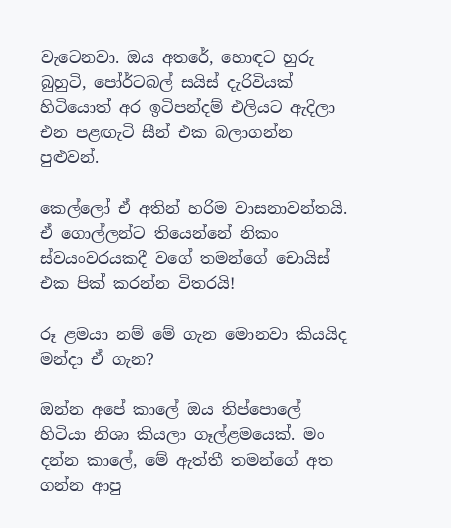වැටෙනවා. ඔය අතරේ, හොඳට හුරු බුහුටි, පෝර්ටබල් සයිස් දැරිවියක් හිටියොත් අර ඉටිපන්දම් එලියට ඇදිලා එන පළඟැටි සීන් එක බලාගන්න පුළුවන්.

කෙල්ලෝ ඒ අතින් හරිම වාසනාවන්තයි. ඒ ගොල්ලන්ට තියෙන්නේ නිකං ස්වයංවරයකදී වගේ තමන්ගේ චොයිස් එක පික් කරන්න විතරයි!

රූ ළමයා නම් මේ ගැන මොනවා කියයිද මන්දා ඒ ගැන?

ඔන්න අපේ කාලේ ඔය තිප්පොලේ හිටියා නිශා කියලා ගෑල්ළමයෙක්. මං දන්න කාලේ, මේ ඇත්තී තමන්ගේ අත ගන්න ආපු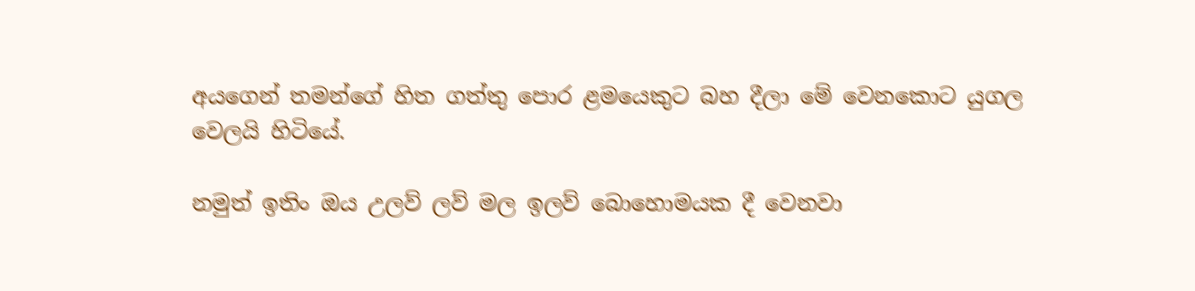අයගෙන් තමන්ගේ හිත ගත්තු පොර ළමයෙකුට බහ දීලා මේ වෙනකොට යුගල වෙලයි හිටියේ.

නමුත් ඉතිං ඔය උලව් ලව් මල ඉලව් බොහොමයක දී වෙනවා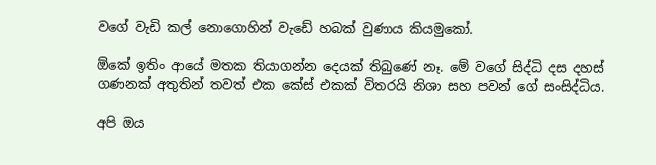වගේ වැඩි කල් නොගොහින් වැඩේ හබක් වුණාය කියමුකෝ.

ඕකේ ඉතිං ආයේ මතක තියාගන්න දෙයක් තිබුණේ නෑ. මේ වගේ සිද්ධි දස දහස් ගණනක් අතුතින් තවත් එක කේස් එකක් විතරයි නිශා සහ පවන් ගේ සංසිද්ධිය.

අපි ඔය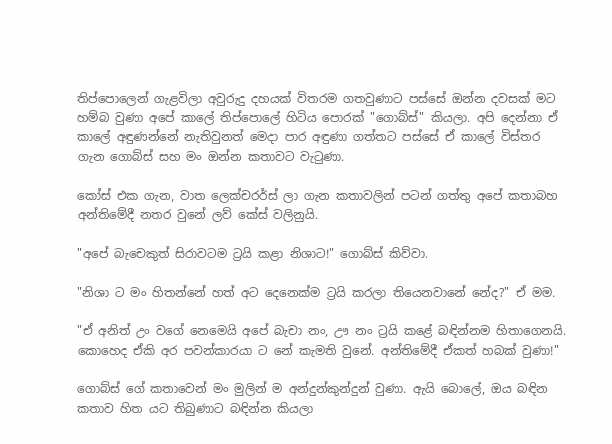තිප්පොලෙන් ගැළවිලා අවුරුදු දහයක් විතරම ගතවුණාට පස්සේ ඔන්න දවසක් මට හම්බ වුණා අපේ කාලේ තිප්පොලේ හිටිය පොරක් "ගොබ්ස්" කියලා. අපි දෙන්නා ඒ කාලේ අඳුණන්නේ නැතිවුනත් මෙදා පාර අඳුණා ගත්තට පස්සේ ඒ කාලේ විස්තර ගැන ගොබ්ස් සහ මං ඔන්න කතාවට වැටුණා.

කෝස් එක ගැන, වාත ලෙක්චරර්ස් ලා ගැන කතාවලින් පටන් ගත්තු අපේ කතාබහ අන්තිමේදී නතර වුනේ ලව් කේස් වලිනුයි.

"අපේ බැචෙකුත් සිරාවටම ට්‍රයි කළා නිශාට!" ගොබ්ස් කිව්වා.

"නිශා ට මං හිතන්නේ හත් අට දෙනෙක්ම ට්‍රයි කරලා තියෙනවානේ නේද?" ඒ මම.

"ඒ අනිත් උං වගේ නෙමෙයි අපේ බැචා නං, ඌ නං ට්‍රයි කළේ බඳින්නම හිතාගෙනයි. කොහෙද ඒකි අර පවන්කාරයා ට නේ කැමති වුනේ. අන්තිමේදී ඒකත් හබක් වුණා!"

ගොබ්ස් ගේ කතාවෙන් මං මුලින් ම අන්දුන්කුන්දුන් වුණා. ඇයි බොලේ, ඔය බඳින කතාව හිත යට තිබුණාට බඳින්න කියලා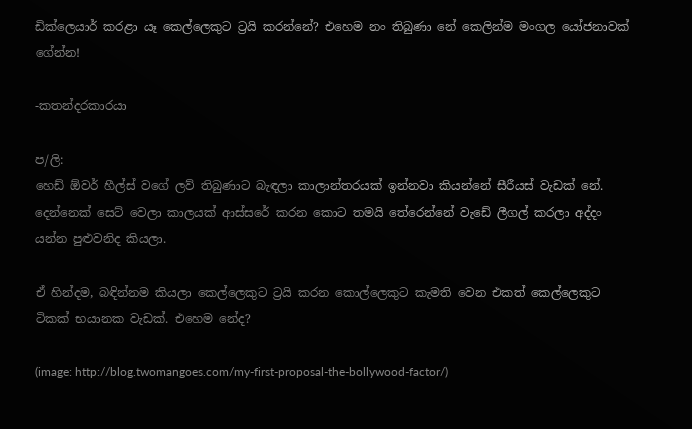ඩික්ලෙයාර් කරළා යෑ කෙල්ලෙකුට ට්‍රයි කරන්නේ? එහෙම නං තිබුණා නේ කෙලින්ම මංගල යෝජනාවක් ගේන්න!

-කතන්දරකාරයා

ප/ලි:
හෙඩ් ඕවර් හීල්ස් වගේ ලව් තිබුණාට බැඳලා කාලාන්තරයක් ඉන්නවා කියන්නේ සීරීයස් වැඩක් නේ. දෙන්නෙක් සෙට් වෙලා කාලයක් ආස්සරේ කරන කොට තමයි තේරෙන්නේ වැඩේ ලීගල් කරලා අද්දං යන්න පුළුවනිද කියලා.

ඒ හින්දම, බඳින්නම කියලා කෙල්ලෙකුට ට්‍රයි කරන කොල්ලෙකුට කැමති වෙන එකත් කෙල්ලෙකුට ටිකක් භයානක වැඩක්. එහෙම නේද?

(image: http://blog.twomangoes.com/my-first-proposal-the-bollywood-factor/)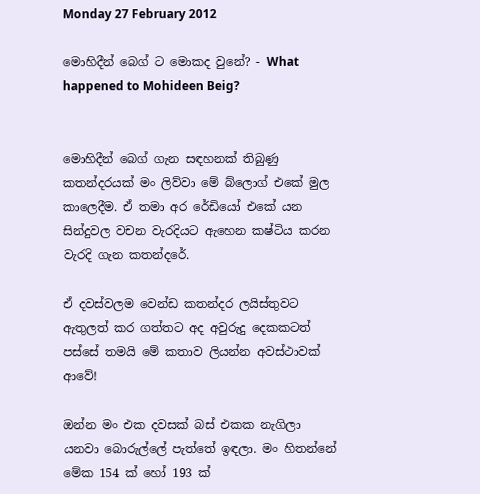Monday 27 February 2012

මොහිදීන් බෙග් ට මොකද වුනේ? - What happened to Mohideen Beig?


මොහිදීන් බෙග් ගැන සඳහනක් තිබුණු කතන්දරයක් මං ලිව්වා මේ බ්ලොග් එකේ මුල කාලෙදීම. ඒ තමා අර රේඩියෝ එකේ යන සින්දුවල වචන වැරදියට ඇහෙන කෂ්ටිය කරන වැරදි ගැන කතන්දරේ.

ඒ දවස්වලම වෙන්ඩ කතන්දර ලයිස්තුවට ඇතුලත් කර ගත්තට අද අවුරුදු දෙකකටත් පස්සේ තමයි මේ කතාව ලියන්න අවස්ථාවක් ආවේ!

ඔන්න මං එක දවසක් බස් එකක නැගිලා යනවා බොරුල්ලේ පැත්තේ ඉඳලා. මං හිතන්නේ මේක 154 ක් හෝ 193 ක්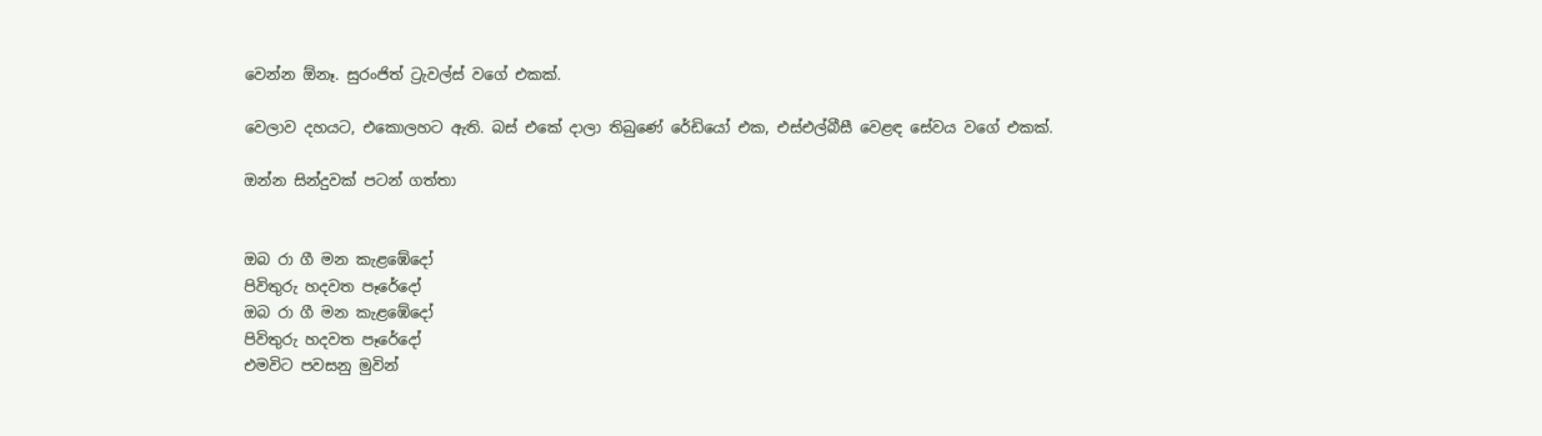වෙන්න ඕනෑ. සුරංජිත් ට්‍රැවල්ස් වගේ එකක්.

වෙලාව දහයට, එකොලහට ඇති. බස් එකේ දාලා තිබුණේ රේඩියෝ එක, එස්එල්බීසී වෙළඳ සේවය වගේ එකක්.

ඔන්න සින්දුවක් පටන් ගත්තා


ඔබ රා ගී මන කැළඹේදෝ
පිවිතුරු හදවත පෑරේදෝ
ඔබ රා ගී මන කැළඹේදෝ
පිවිතුරු හදවත පෑරේදෝ
එමවිට පවසනු මුවින්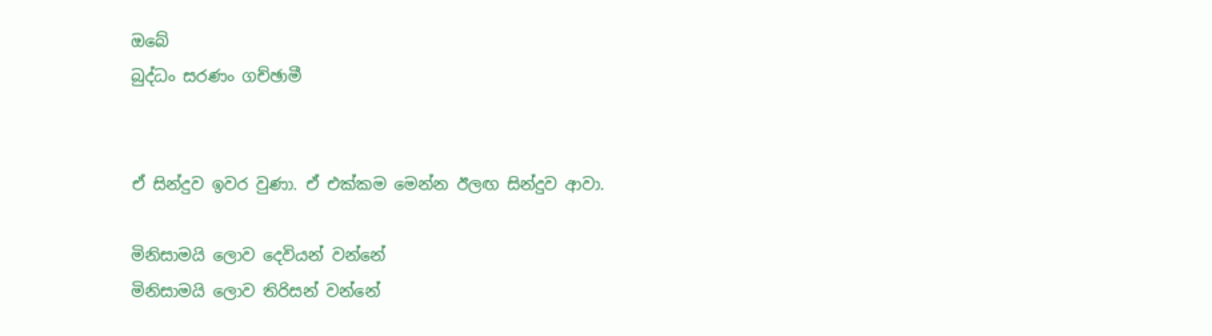ඔබේ
බුද්ධං සරණං ගච්ඡාමී


ඒ සින්දුව ඉවර වුණා. ඒ එක්කම මෙන්න ඊලඟ සින්දුව ආවා.

මිනිසාමයි ලොව දෙවියන් වන්නේ
මිනිසාමයි ලොව තිරිසන් වන්නේ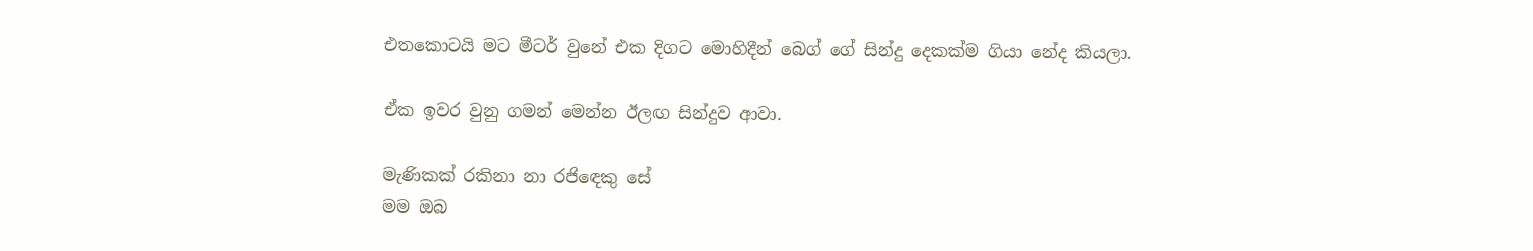එතකොටයි මට මීටර් වුනේ එක දිගට මොහිදීන් බෙග් ගේ සින්දු දෙකක්ම ගියා නේද කියලා.

ඒක ඉවර වුනු ගමන් මෙන්න ඊලඟ සින්දුව ආවා.

මැණිකක් රකිනා නා රජිඳෙකු සේ
මම ඔබ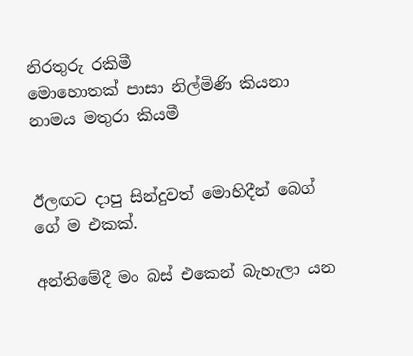නිරතුරු රකිමී
මොහොතක් පාසා නිල්මිණි කියනා
නාමය මතුරා කියමී


ඊලඟට දාපු සින්දුවත් මොහිදීන් බෙග් ගේ ම එකක්.

අන්තිමේදී මං බස් එකෙන් බැහැලා යන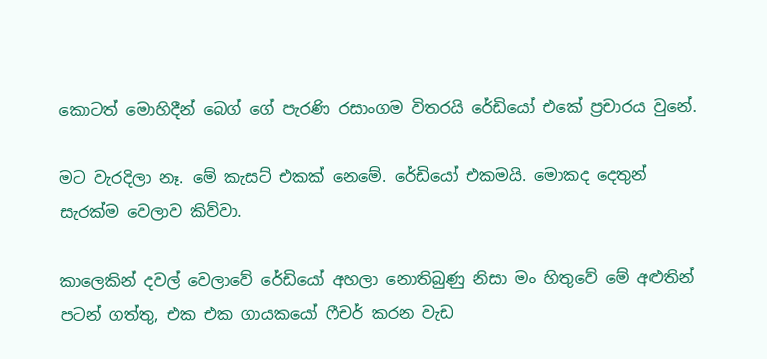කොටත් මොහිදීන් බෙග් ගේ පැරණි රසාංගම විතරයි රේඩියෝ එකේ ප්‍රචාරය වුනේ.

මට වැරදිලා නෑ. මේ කැසට් එකක් නෙමේ. රේඩියෝ එකමයි. මොකද දෙතුන් සැරක්ම වෙලාව කිව්වා.

කාලෙකින් දවල් වෙලාවේ රේඩියෝ අහලා නොතිබුණු නිසා මං හිතුවේ මේ අළුතින් පටන් ගත්තු, එක එක ගායකයෝ ෆීචර් කරන වැඩ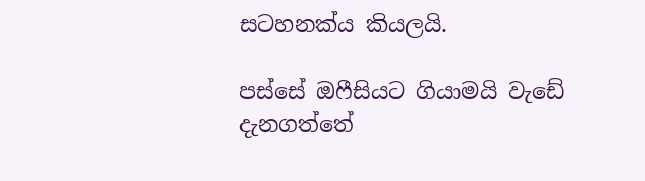සටහනක්ය කියලයි.

පස්සේ ඔෆීසියට ගියාමයි වැඩේ දැනගත්තේ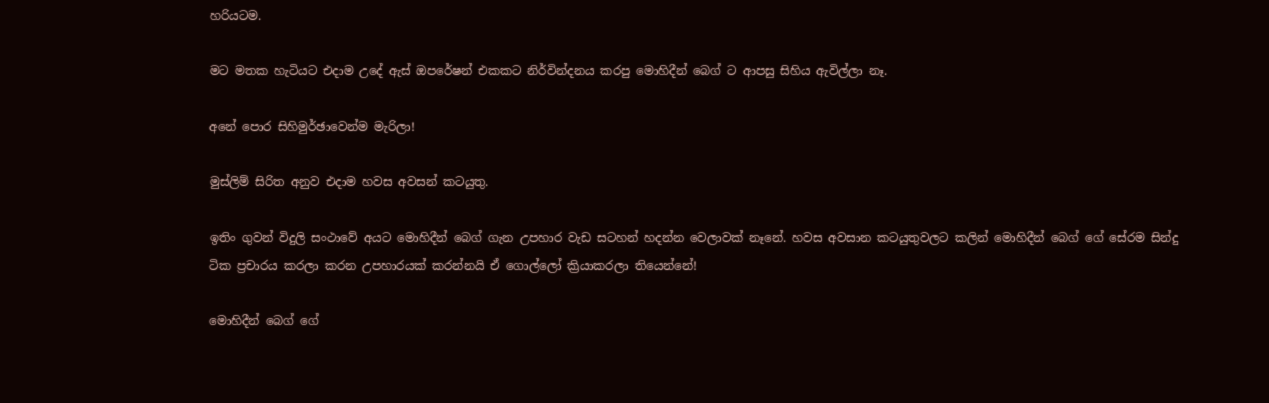හරියටම.

මට මතක හැටියට එදාම උදේ ඇස් ඔපරේෂන් එකකට නිර්වින්දනය කරපු මොහිදීන් බෙග් ට ආපසු සිහිය ඇවිල්ලා නෑ.

අනේ පොර සිහිමුර්ඡාවෙන්ම මැරිලා!

මුස්ලිම් සිරිත අනුව එදාම හවස අවසන් කටයුතු.

ඉතිං ගුවන් විදුලි සංථාවේ අයට මොහිදීන් බෙග් ගැන උපහාර වැඩ සටහන් හදන්න වෙලාවක් නෑනේ. හවස අවසාන කටයුතුවලට කලින් මොහිදීන් බෙග් ගේ සේරම සින්දු ටික ප්‍රචාරය කරලා කරන උපහාරයක් කරන්නයි ඒ ගොල්ලෝ ක්‍රියාකරලා තියෙන්නේ!

මොහිදීන් බෙග් ගේ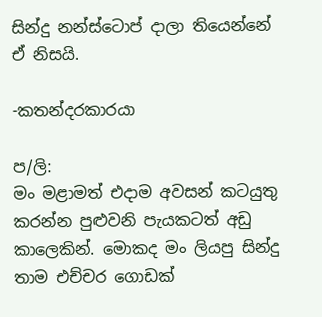සින්දු නන්ස්ටොප් දාලා තියෙන්නේ ඒ නිසයි.

-කතන්දරකාරයා

ප/ලි:
මං මළාමත් එදාම අවසන් කටයුතු කරන්න පුළුවනි පැයකටත් අඩු කාලෙකින්. මොකද මං ලියපු සින්දු තාම එච්චර ගොඩක්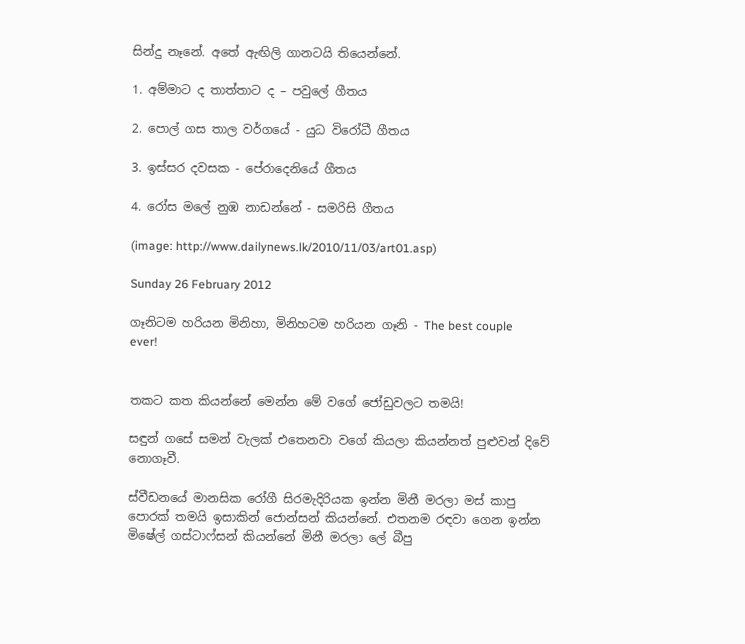සින්දු නෑනේ. අතේ ඇඟිලි ගානටයි තියෙන්නේ.

1. අම්මාට ද තාත්තාට ද – පවුලේ ගීතය

2. පොල් ගස තාල වර්ගයේ - යුධ විරෝධී ගීතය

3. ඉස්සර දවසක - පේරාදෙනියේ ගීතය

4. රෝස මලේ නුඹ නාඩන්නේ - සමරිසි ගීතය

(image: http://www.dailynews.lk/2010/11/03/art01.asp)

Sunday 26 February 2012

ගෑනිටම හරියන මිනිහා, මිනිහටම හරියන ගෑනි - The best couple ever!


තකට කත කියන්නේ මෙන්න මේ වගේ ජෝඩුවලට තමයි!

සඳුන් ගසේ සමන් වැලක් එතෙනවා වගේ කියලා කියන්නත් පුළුවන් දිවේ නොගෑවී.

ස්වීඩනයේ මානසික රෝගී සිරමැදිරියක ඉන්න මිනී මරලා මස් කාපු පොරක් තමයි ඉසාකින් ජොන්සන් කියන්නේ. එතනම රඳවා ගෙන ඉන්න මිෂේල් ගස්ටාෆ්සන් කියන්නේ මිනී මරලා ලේ බීපු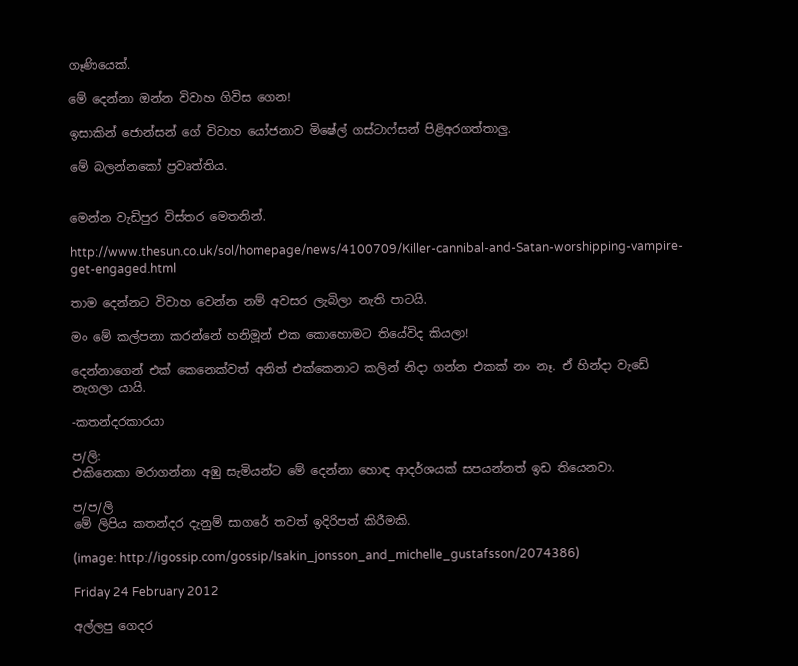ගෑණියෙක්.

මේ දෙන්නා ඔන්න විවාහ ගිවිස ගෙන!

ඉසාකින් ජොන්සන් ගේ විවාහ යෝජනාව මිෂේල් ගස්ටාෆ්සන් පිළිඅරගත්තාලු.

මේ බලන්නකෝ ප්‍රවෘත්තිය.


මෙන්න වැඩිපුර විස්තර මෙතනින්.

http://www.thesun.co.uk/sol/homepage/news/4100709/Killer-cannibal-and-Satan-worshipping-vampire-get-engaged.html

තාම දෙන්නට විවාහ වෙන්න නම් අවසර ලැබිලා නැති පාටයි.

මං මේ කල්පනා කරන්නේ හනිමූන් එක කොහොමට තියේවිද කියලා!

දෙන්නාගෙන් එක් කෙනෙක්වත් අනිත් එක්කෙනාට කලින් නිදා ගන්න එකක් නං නෑ. ඒ හින්දා වැඩේ නැගලා යායි.

-කතන්දරකාරයා

ප/ලි:
එකිනෙකා මරාගන්නා අඹු සැමියන්ට මේ දෙන්නා හොඳ ආදර්ශයක් සපයන්නත් ඉඩ තියෙනවා.

ප/ප/ලි
මේ ලිපිය කතන්දර දැනුම් සාගරේ තවත් ඉදිරිපත් කිරීමකි.

(image: http://igossip.com/gossip/Isakin_jonsson_and_michelle_gustafsson/2074386)

Friday 24 February 2012

අල්ලපු ගෙදර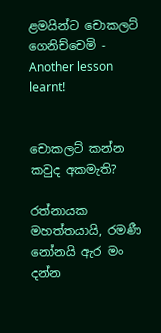ළමයින්ට චොකලට් ගෙනිච්චෙමි - Another lesson learnt!


චොකලට් කන්න කවුද අකමැති?

රත්නායක මහත්තයායි, රමණී නෝනයි ඇර මං දන්න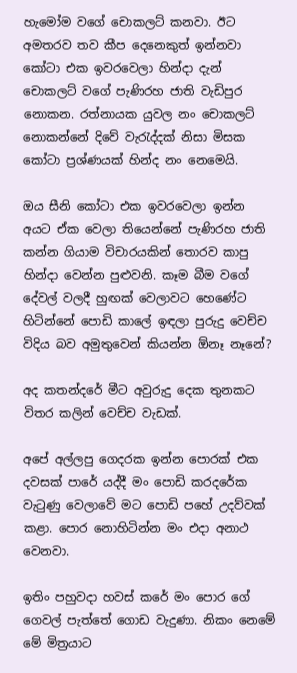හැමෝම වගේ චොකලට් කනවා. ඊට අමතරව තව කීප දෙනෙකුත් ඉන්නවා කෝටා එක ඉවරවෙලා හින්දා දැන් චොකලට් වගේ පැණිරහ ජාති වැඩිපුර නොකන. රත්නායක යුවල නං චොකලට් නොකන්නේ දිවේ වැරැද්දක් නිසා මිසක කෝටා ප්‍රශ්ණයක් හින්ද නං නෙමෙයි.

ඔය සීනි කෝටා එක ඉවරවෙලා ඉන්න අයට ඒක වෙලා තියෙන්නේ පැණිරහ ජාති කන්න ගියාම විචාරයකින් තොරව කාපු හින්දා වෙන්න පුළුවනි. කෑම බීම වගේ දේවල් වලදී හුඟක් වෙලාවට හෙණේට හිටින්නේ පොඩි කාලේ ඉඳලා පුරුදු වෙච්ච විදිය බව අමුතුවෙන් කියන්න ඕනෑ නෑනේ?

අද කතන්දරේ මීට අවුරුදු දෙක තුනකට විතර කලින් වෙච්ච වැඩක්.

අපේ අල්ලපු ගෙදරක ඉන්න පොරක් එක දවසක් පාරේ යද්දී මං පොඩි කරදරේක වැටුණු වෙලාවේ මට පොඩි පහේ උදව්වක් කළා. පොර නොහිටින්න මං එදා අනාථ වෙනවා.

ඉතිං පහුවදා හවස් කරේ මං පොර ගේ ගෙවල් පැත්තේ ගොඩ වැදුණා. නිකං නෙමේ මේ මිත්‍රයාට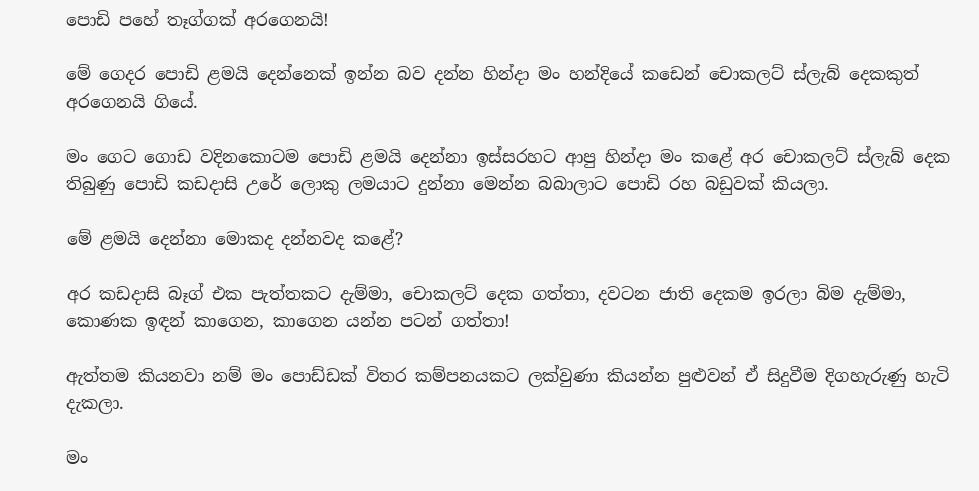පොඩි පහේ තෑග්ගක් අරගෙනයි!

මේ ගෙදර පොඩි ළමයි දෙන්නෙක් ඉන්න බව දන්න හින්දා මං හන්දියේ කඩෙන් චොකලට් ස්ලැබ් දෙකකුත් අරගෙනයි ගියේ.

මං ගෙට ගොඩ වදිනකොටම පොඩි ළමයි දෙන්නා ඉස්සරහට ආපු හින්දා මං කළේ අර චොකලට් ස්ලැබ් දෙක තිබුණු පොඩි කඩදාසි උරේ ලොකු ලමයාට දුන්නා මෙන්න බබාලාට පොඩි රහ බඩුවක් කියලා.

මේ ළමයි දෙන්නා මොකද දන්නවද කළේ?

අර කඩදාසි බෑග් එක පැත්තකට දැම්මා, චොකලට් දෙක ගත්තා, දවටන ජාති දෙකම ඉරලා බිම දැම්මා, කොණක ඉඳන් කාගෙන, කාගෙන යන්න පටන් ගත්තා!

ඇත්තම කියනවා නම් මං පොඩ්ඩක් විතර කම්පනයකට ලක්වුණා කියන්න පුළුවන් ඒ සිදුවීම දිගහැරුණු හැටි දැකලා.

මං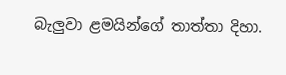බැලුවා ළමයින්ගේ තාත්තා දිහා.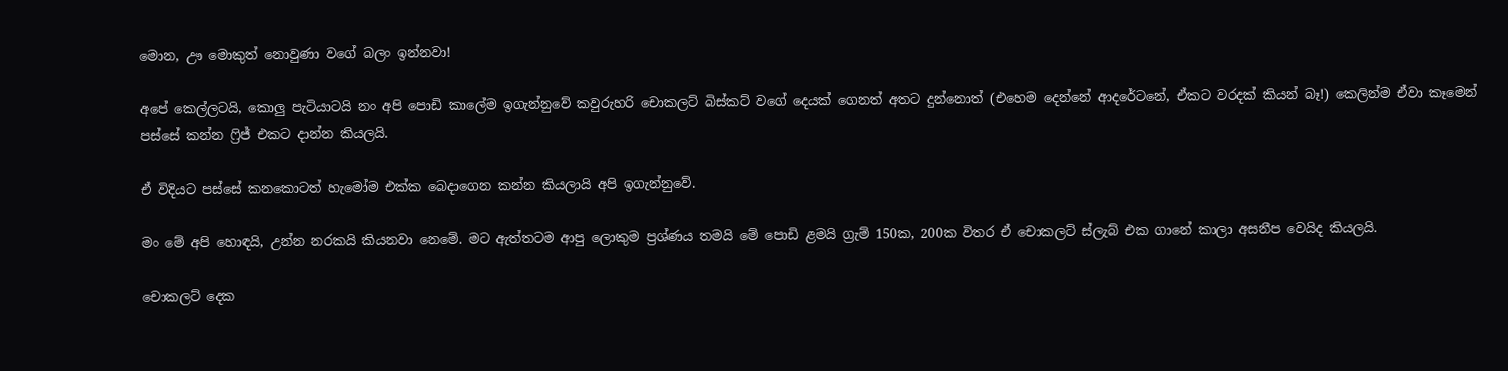මොන, ඌ මොකුත් නොවුණා වගේ බලං ඉන්නවා!

අපේ කෙල්ලටයි, කොලු පැටියාටයි නං අපි පොඩි කාලේම ඉගැන්නුවේ කවුරුහරි චොකලට් බිස්කට් වගේ දෙයක් ගෙනත් අතට දුන්නොත් (එහෙම දෙන්නේ ආදරේටනේ, ඒකට වරදක් කියන් බෑ!) කෙලින්ම ඒවා කෑමෙන් පස්සේ කන්න ෆ්‍රිජ් එකට දාන්න කියලයි.

ඒ විදියට පස්සේ කනකොටත් හැමෝම එක්ක බෙදාගෙන කන්න කියලායි අපි ඉගැන්නුවේ.

මං මේ අපි හොඳයි, උන්න නරකයි කියනවා නෙමේ. මට ඇත්තටම ආපු ලොකුම ප්‍රශ්ණය තමයි මේ පොඩි ළමයි ග්‍රැම් 150ක, 200ක විතර ඒ චොකලට් ස්ලැබ් එක ගානේ කාලා අසනීප වෙයිද කියලයි.

චොකලට් දෙක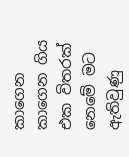කාගෙන කාගෙන ගිය එක විතරක් නෙමේ මට ඇතිවුණු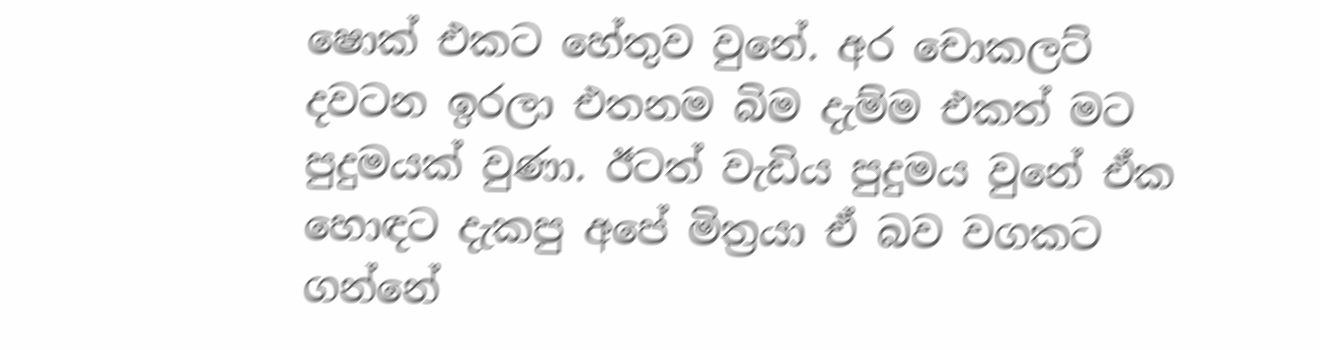ෂොක් එකට හේතුව වුනේ. අර චොකලට් දවටන ඉරලා එතනම බිම දැම්ම එකත් මට පුදුමයක් වුණා. ඊටත් වැඩිය පුදුමය වුනේ ඒක හොඳට දැකපු අපේ මිත්‍රයා ඒ බව වගකට ගන්නේ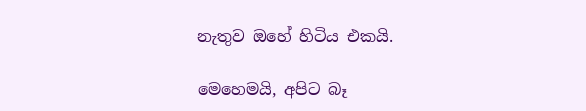නැතුව ඔහේ හිටිය එකයි.

මෙහෙමයි, අපිට බෑ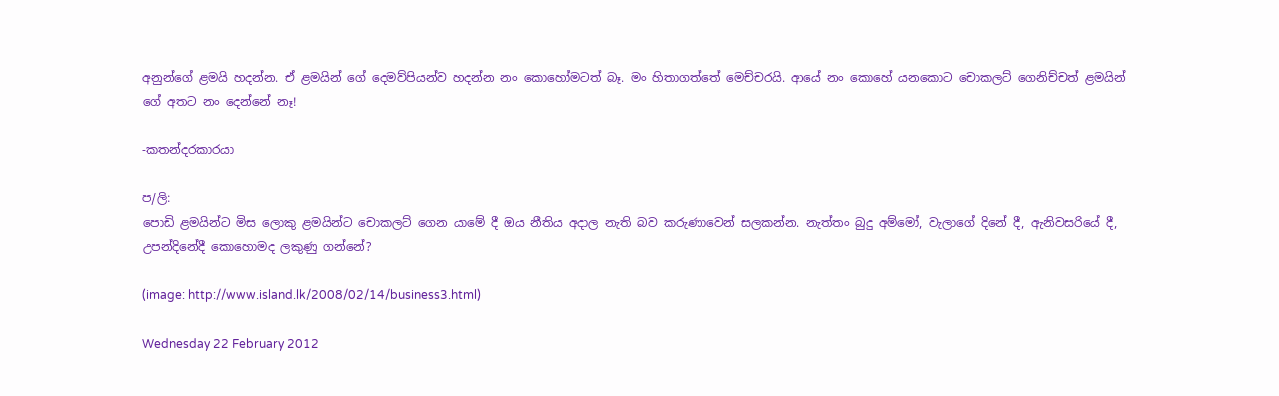අනුන්ගේ ළමයි හදන්න. ඒ ළමයින් ගේ දෙමව්පියන්ව හදන්න නං කොහෝමටත් බෑ. මං හිතාගත්තේ මෙච්චරයි. ආයේ නං කොහේ යනකොට චොකලට් ගෙනිච්චත් ළමයින් ගේ අතට නං දෙන්නේ නෑ!

-කතන්දරකාරයා

ප/ලි:
පොඩි ළමයින්ට මිස ලොකු ළමයින්ට චොකලට් ගෙන යාමේ දී ඔය නීතිය අදාල නැති බව කරුණාවෙන් සලකන්න. නැත්තං බුදු අම්මෝ, වැලාගේ දිනේ දී, ඇනිවසරියේ දී, උපන්දිනේදී කොහොමද ලකුණු ගන්නේ?

(image: http://www.island.lk/2008/02/14/business3.html)

Wednesday 22 February 2012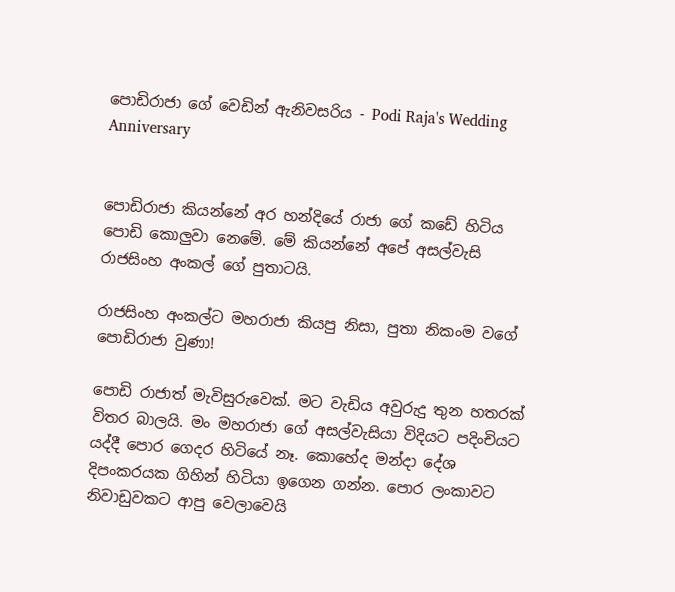පොඩිරාජා ගේ වෙඩින් ඇනිවසරිය - Podi Raja's Wedding Anniversary


පොඩිරාජා කියන්නේ අර හන්දියේ රාජා ගේ කඩේ හිටිය පොඩි කොලුවා නෙමේ. මේ කියන්නේ අපේ අසල්වැසි රාජසිංහ අංකල් ගේ පුතාටයි.

රාජසිංහ අංකල්ට මහරාජා කියපු නිසා, පුතා නිකංම වගේ පොඩිරාජා වුණා!

පොඩි රාජාත් මැවිසුරුවෙක්. මට වැඩිය අවුරුදු තුන හතරක් විතර බාලයි. මං මහරාජා ගේ අසල්වැසියා විදියට පදිංචියට යද්දී පොර ගෙදර හිටියේ නෑ. කොහේද මන්දා දේශ දිපංකරයක ගිහින් හිටියා ඉගෙන ගන්න. පොර ලංකාවට නිවාඩුවකට ආපු වෙලාවෙයි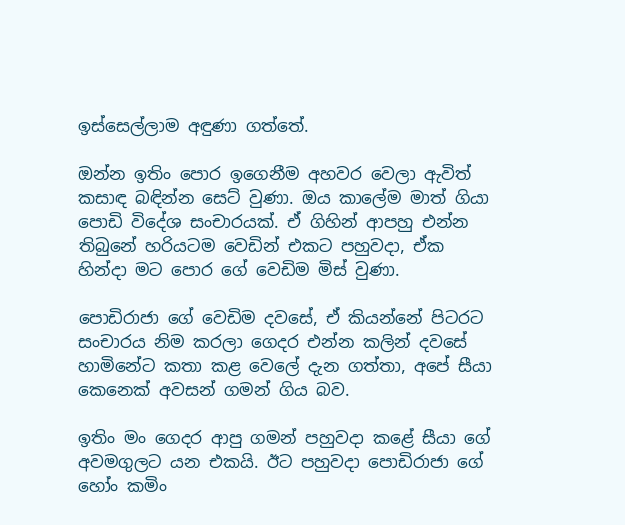ඉස්සෙල්ලාම අඳුණා ගත්තේ.

ඔන්න ඉතිං පොර ඉගෙනීම අහවර වෙලා ඇවිත් කසාඳ බඳින්න සෙට් වුණා. ඔය කාලේම මාත් ගියා පොඩි විදේශ සංචාරයක්. ඒ ගිහින් ආපහු එන්න තිබුනේ හරියටම වෙඩින් එකට පහුවදා, ඒක හින්දා මට පොර ගේ වෙඩිම මිස් වුණා.

පොඩිරාජා ගේ වෙඩිම දවසේ, ඒ කියන්නේ පිටරට සංචාරය නිම කරලා ගෙදර එන්න කලින් දවසේ හාමිනේට කතා කළ වෙලේ දැන ගත්තා, අපේ සීයා කෙනෙක් අවසන් ගමන් ගිය බව.

ඉතිං මං ගෙදර ආපු ගමන් පහුවදා කළේ සීයා ගේ අවමගුලට යන එකයි. ඊට පහුවදා පොඩිරාජා ගේ හෝං කමිං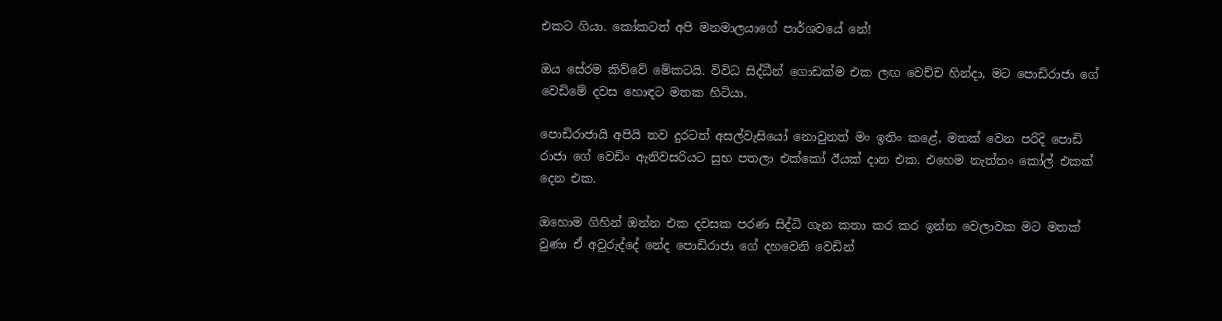එකට ගියා. කෝකටත් අපි මනමාලයාගේ පාර්ශවයේ නේ!

ඔය සේරම කිව්වේ මේකටයි. විවිධ සිද්ධීන් ගොඩක්ම එක ලඟ වෙච්ච හින්දා, මට පොඩිරාජා ගේ වෙඩිමේ දවස හොඳට මතක හිටියා.

පොඩිරාජායි අපියි තව දුරටත් අසල්වැසියෝ නොවුනත් මං ඉතිං කළේ, මතක් වෙන පරිදි පොඩි රාජා ගේ වෙඩිං ඇනිවසරියට සුභ පතලා එක්කෝ ඊයක් දාන එක. එහෙම නැත්තං කෝල් එකක් දෙන එක.

ඔහොම ගිහින් ඔන්න එක දවසක පරණ සිද්ධි ගැන කතා කර කර ඉන්න වෙලාවක මට මතක් වුණා ඒ අවුරුද්දේ නේද පොඩිරාජා ගේ දහවෙනි වෙඩින්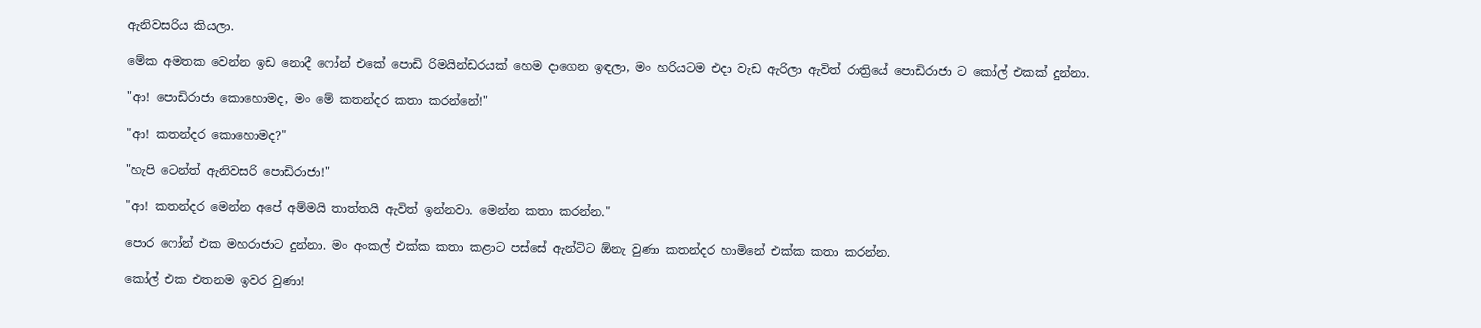ඇනිවසරිය කියලා.

මේක අමතක වෙන්න ඉඩ නොදී ෆෝන් එකේ පොඩි රිමයින්ඩරයක් හෙම දාගෙන ඉඳලා, මං හරියටම එදා වැඩ ඇරිලා ඇවිත් රාත්‍රියේ පොඩිරාජා ට කෝල් එකක් දුන්නා.

"ආ! පොඩිරාජා කොහොමද, මං මේ කතන්දර කතා කරන්නේ!"

"ආ! කතන්දර කොහොමද?"

"හැපි ටෙන්ත් ඇනිවසරි පොඩිරාජා!"

"ආ! කතන්දර මෙන්න අපේ අම්මයි තාත්තයි ඇවිත් ඉන්නවා. මෙන්න කතා කරන්න."

පොර ෆෝන් එක මහරාජාට දුන්නා. මං අංකල් එක්ක කතා කළාට පස්සේ ඇන්ටිට ඕනැ වුණා කතන්දර හාමිනේ එක්ක කතා කරන්න.

කෝල් එක එතනම ඉවර වුණා!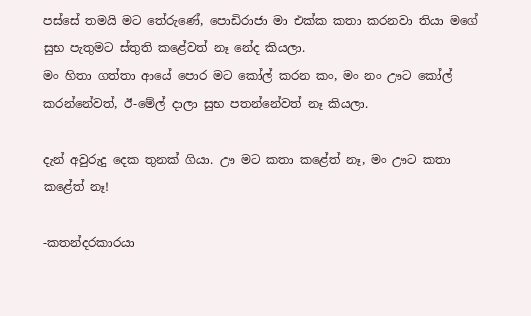පස්සේ තමයි මට තේරුණේ, පොඩිරාජා මා එක්ක කතා කරනවා තියා මගේ සුභ පැතුමට ස්තුති කළේවත් නෑ නේද කියලා.
මං හිතා ගත්තා ආයේ පොර මට කෝල් කරන කං, මං නං ඌට කෝල් කරන්නේවත්, ඊ-මේල් දාලා සුභ පතන්නේවත් නෑ කියලා.

දැන් අවුරුදු දෙක තුනක් ගියා. ඌ මට කතා කළේත් නෑ, මං ඌට කතා කළේත් නෑ!

-කතන්දරකාරයා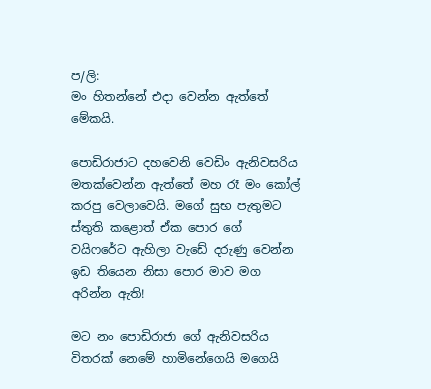ප/ලි:
මං හිතන්නේ එදා වෙන්න ඇත්තේ මේකයි.

පොඩිරාජාට දහවෙනි වෙඩිං ඇනිවසරිය මතක්වෙන්න ඇත්තේ මහ රෑ මං කෝල් කරපු වෙලාවෙයි. මගේ සුභ පැතුමට ස්තුති කළොත් ඒක පොර ගේ වයිෆරේට ඇහිලා වැඩේ දරුණු වෙන්න ඉඩ තියෙන නිසා පොර මාව මග අරින්න ඇති!

මට නං පොඩිරාජා ගේ ඇනිවසරිය විතරක් නෙමේ හාමිනේගෙයි මගෙයි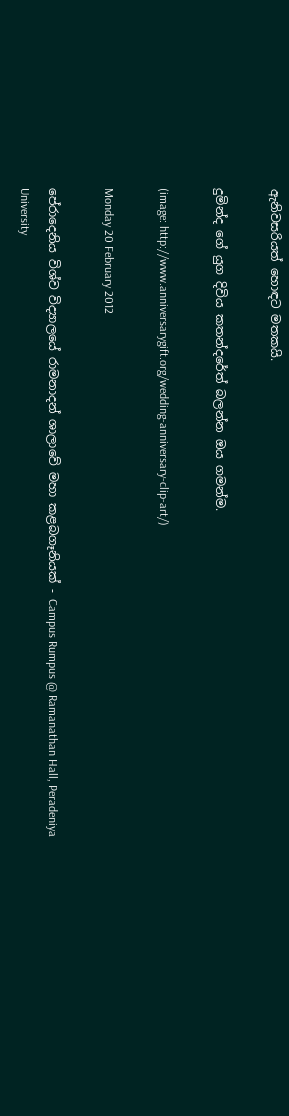ඇනිවසරියත් හොඳට මතකයි.

දුමින්ද ගේ යුග දිවිය කතන්දරේත් බලන්න ඔය ගමන්ම.

(image: http://www.anniversarygift.org/wedding-anniversary-clip-art/)

Monday 20 February 2012

පේරාදෙනිය විශ්ව විද්‍යාලයේ රාමනාදන් ශාලාවේ මහා කළබගෑනියක් - Campus Rumpus @ Ramanathan Hall, Peradeniya University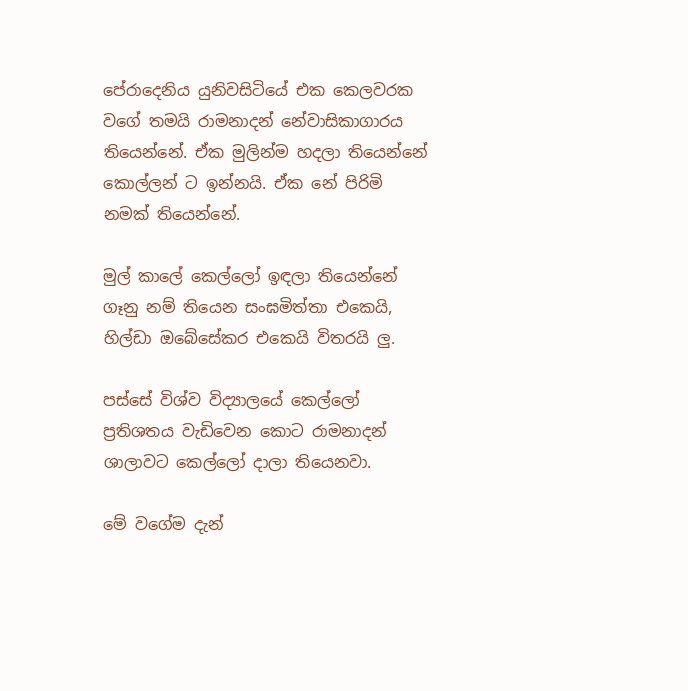පේරාදෙනිය යුනිවසිටියේ එක කෙලවරක වගේ තමයි රාමනාදන් නේවාසිකාගාරය තියෙන්නේ. ඒක මුලින්ම හදලා තියෙන්නේ කොල්ලන් ට ඉන්නයි. ඒක නේ පිරිමි නමක් තියෙන්නේ.

මුල් කාලේ කෙල්ලෝ ඉඳලා තියෙන්නේ ගෑනු නම් තියෙන සංඝමිත්තා එකෙයි, හිල්ඩා ඔබේසේකර එකෙයි විතරයි ලු.

පස්සේ විශ්ව විද්‍යාලයේ කෙල්ලෝ ප්‍රතිශතය වැඩිවෙන කොට රාමනාදන් ශාලාවට කෙල්ලෝ දාලා තියෙනවා.

මේ වගේම දැන්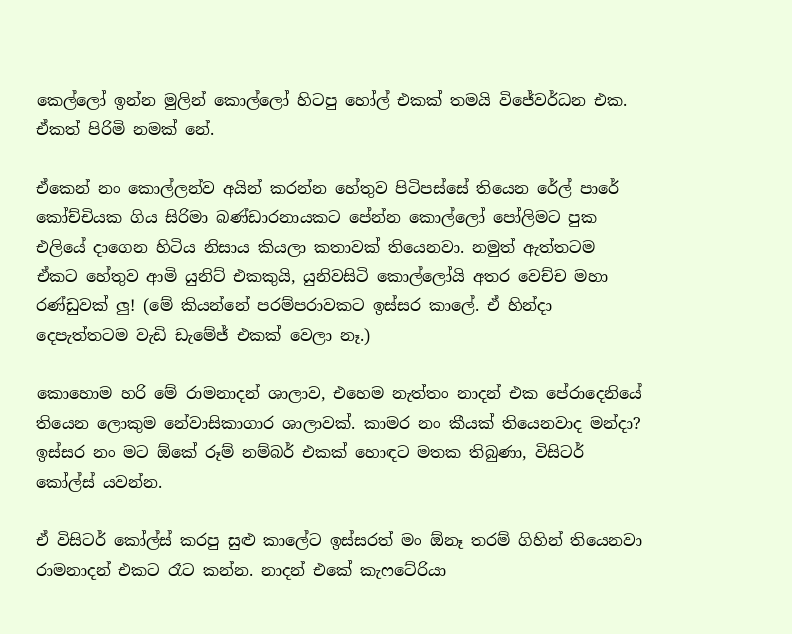කෙල්ලෝ ඉන්න මුලින් කොල්ලෝ හිටපු හෝල් එකක් තමයි විජේවර්ධන එක. ඒකත් පිරිමි නමක් නේ.

ඒකෙන් නං කොල්ලන්ව අයින් කරන්න හේතුව පිටිපස්සේ තියෙන රේල් පාරේ කෝච්චියක ගිය සිරිමා බණ්ඩාරනායකට පේන්න කොල්ලෝ පෝලිමට පුක එලියේ දාගෙන හිටිය නිසාය කියලා කතාවක් තියෙනවා. නමුත් ඇත්තටම ඒකට හේතුව ආමි යුනිට් එකකුයි, යුනිවසිටි කොල්ලෝයි අතර වෙච්ච මහා රණ්ඩුවක් ලු! (මේ කියන්නේ පරම්පරාවකට ඉස්සර කාලේ. ඒ හින්දා දෙපැත්තටම වැඩි ඩැමේජ් එකක් වෙලා නෑ.)

කොහොම හරි මේ රාමනාදන් ශාලාව, එහෙම නැත්තං නාදන් එක පේරාදෙනියේ තියෙන ලොකුම නේවාසිකාගාර ශාලාවක්. කාමර නං කීයක් තියෙනවාද මන්දා? ඉස්සර නං මට ඕකේ රූම් නම්බර් එකක් හොඳට මතක තිබුණා, විසිටර් කෝල්ස් යවන්න.

ඒ විසිටර් කෝල්ස් කරපු සුළු කාලේට ඉස්සරත් මං ඕනෑ තරම් ගිහින් තියෙනවා රාමනාදන් එකට රෑට කන්න. නාදන් එකේ කැෆටේරියා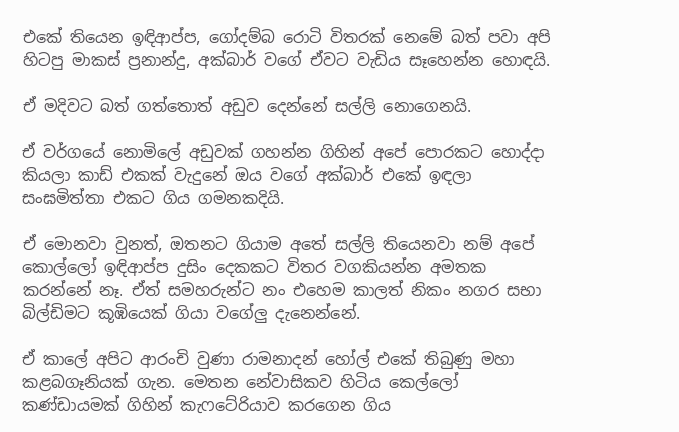එකේ තියෙන ඉඳිආප්ප, ගෝදම්බ රොටි විතරක් නෙමේ බත් පවා අපි හිටපු මාකස් ප්‍රනාන්දු, අක්බාර් වගේ ඒවට වැඩිය සෑහෙන්න හොඳයි.

ඒ මදිවට බත් ගත්තොත් අඩුව දෙන්නේ සල්ලි නොගෙනයි.

ඒ වර්ගයේ නොමිලේ අඩුවක් ගහන්න ගිහින් අපේ පොරකට හොද්දා කියලා කාඩ් එකක් වැදුනේ ඔය වගේ අක්බාර් එකේ ඉඳලා සංඝමිත්තා එකට ගිය ගමනකදියි.

ඒ මොනවා වුනත්, ඔතනට ගියාම අතේ සල්ලි තියෙනවා නම් අපේ කොල්ලෝ ඉඳිආප්ප දුසිං දෙකකට විතර වගකියන්න අමතක කරන්නේ නෑ. ඒත් සමහරුන්ට නං එහෙම කාලත් නිකං නගර සභා බිල්ඩිමට කූඹියෙක් ගියා වගේලු දැනෙන්නේ.

ඒ කාලේ අපිට ආරංචි වුණා රාමනාදන් හෝල් එකේ තිබුණු මහා කළබගෑනියක් ගැන. මෙතන නේවාසිකව හිටිය කෙල්ලෝ කණ්ඩායමක් ගිහින් කැෆටේරියාව කරගෙන ගිය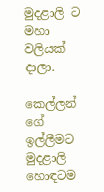මුදළාලි ට මහා වලියක් දාලා.

කෙල්ලන් ගේ ඉල්ලීමට මුදළාලි හොඳටම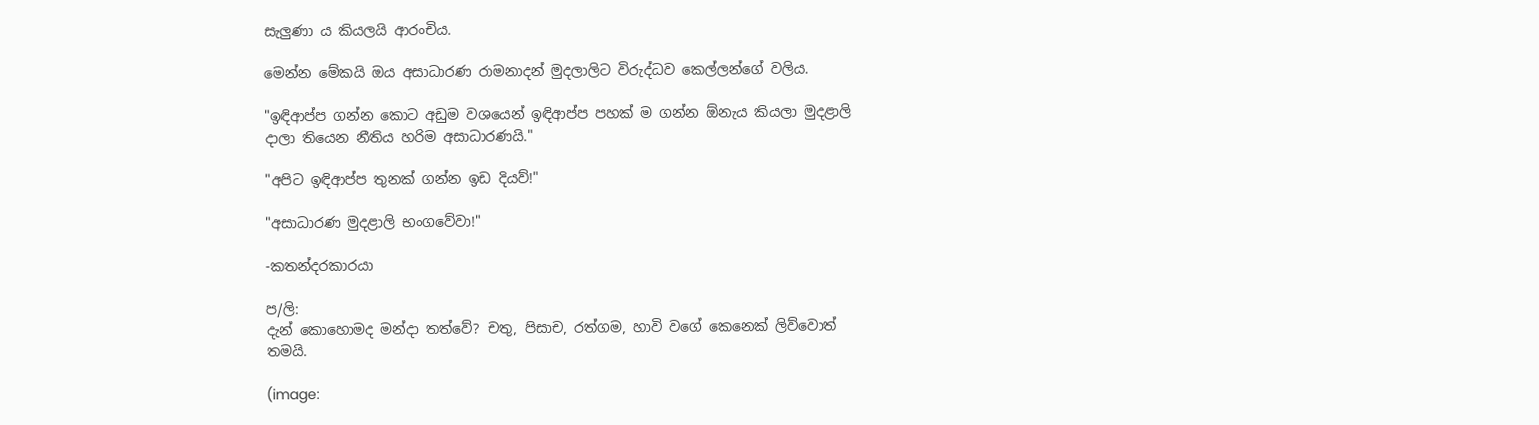සැලුණා ය කියලයි ආරංචිය.

මෙන්න මේකයි ඔය අසාධාරණ රාමනාදන් මුදලාලිට විරුද්ධව කෙල්ලන්ගේ වලිය.

"ඉඳිආප්ප ගන්න කොට අඩුම වශයෙන් ඉඳිආප්ප පහක් ම ගන්න ඕනැය කියලා මුදළාලි දාලා තියෙන නීතිය හරිම අසාධාරණයි."

"අපිට ඉඳිආප්ප තුනක් ගන්න ඉඩ දියව්!"

"අසාධාරණ මුදළාලි භංගවේවා!"

-කතන්දරකාරයා

ප/ලි:
දැන් කොහොමද මන්දා තත්වේ? චතු, පිසාච, රත්ගම, හාවි වගේ කෙනෙක් ලිව්වොත් තමයි.

(image: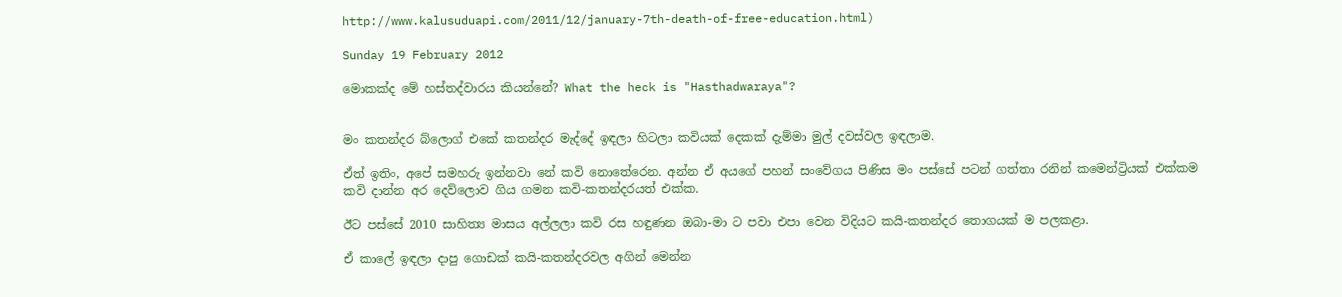http://www.kalusuduapi.com/2011/12/january-7th-death-of-free-education.html)

Sunday 19 February 2012

මොකක්ද මේ හස්තද්වාරය කියන්නේ? What the heck is "Hasthadwaraya"?


මං කතන්දර බ්ලොග් එකේ කතන්දර මැද්දේ ඉඳලා හිටලා කවියක් දෙකක් දැම්මා මුල් දවස්වල ඉඳලාම.

ඒත් ඉතිං, අපේ සමහරු ඉන්නවා නේ කවි නොතේරෙන. අන්න ඒ අයගේ පහන් සංවේගය පිණිස මං පස්සේ පටන් ගත්තා රනින් කමෙන්ට්‍රියක් එක්කම කවි දාන්න අර දෙව්ලොව ගිය ගමන කවි-කතන්දරයත් එක්ක.

ඊට පස්සේ 2010 සාහිත්‍ය මාසය අල්ලලා කවි රස හඳුණන ඔබා-මා ට පවා එපා වෙන විදියට කයි-කතන්දර තොගයක් ම පලකළා.

ඒ කාලේ ඉඳලා දාපු ගොඩක් කයි-කතන්දරවල අගින් මෙන්න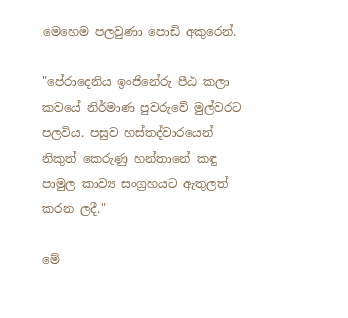මෙහෙම පලවුණා පොඩි අකුරෙන්.

"පේරාදෙනිය ඉංජිනේරු පීඨ කලා කවයේ නිර්මාණ පුවරුවේ මුල්වරට පලවිය. පසුව හස්තද්වාරයෙන් නිකුත් කෙරුණු හන්තානේ කඳු පාමුල කාව්‍ය සංග්‍රහයට ඇතුලත් කරන ලදී."

මේ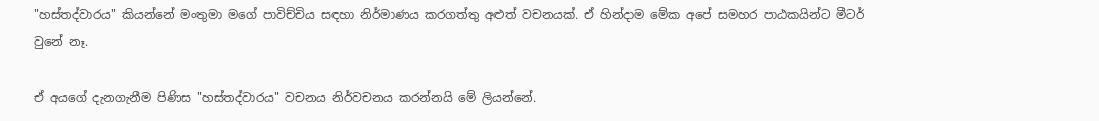"හස්තද්වාරය" කියන්නේ මංතුමා මගේ පාවිච්චිය සඳහා නිර්මාණය කරගත්තු අළුත් වචනයක්. ඒ හින්දාම මේක අපේ සමහර පාඨකයින්ට මීටර් වුනේ නෑ.

ඒ අයගේ දැනගැනීම පිණිස "හස්තද්වාරය" වචනය නිර්වචනය කරන්නයි මේ ලියන්නේ.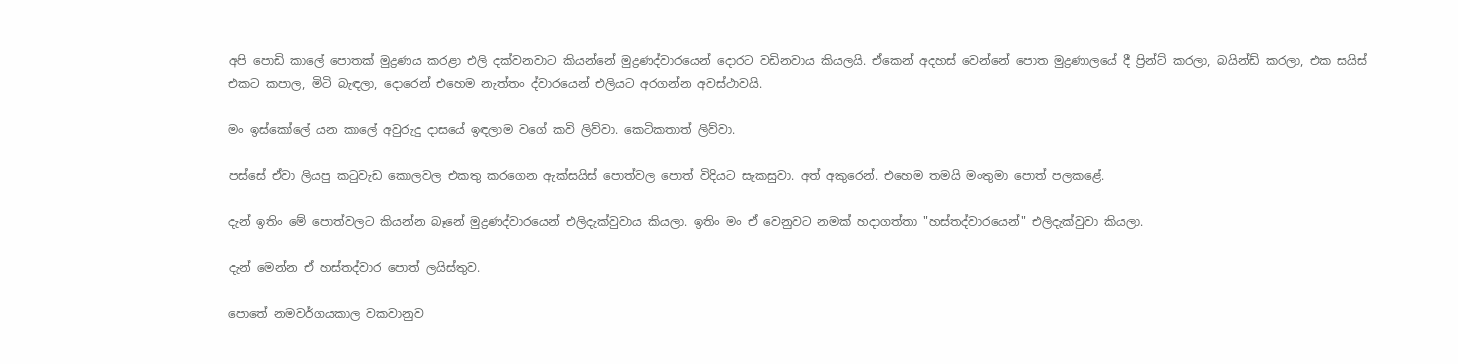අපි පොඩි කාලේ පොතක් මුද්‍රණය කරළා එලි දක්වනවාට කියන්නේ මුද්‍රණද්වාරයෙන් දොරට වඩිනවාය කියලයි. ඒකෙන් අදහස් වෙන්නේ පොත මුද්‍රණාලයේ දී ප්‍රින්ට් කරලා, බයින්ඩ් කරලා, එක සයිස් එකට කපාල, මිටි බැඳලා, දොරෙන් එහෙම නැත්තං ද්වාරයෙන් එලියට අරගන්න අවස්ථාවයි.

මං ඉස්කෝලේ යන කාලේ අවුරුදු දාසයේ ඉඳලාම වගේ කවි ලිව්වා. කෙටිකතාත් ලිව්වා.

පස්සේ ඒවා ලියපු කටුවැඩ කොලවල එකතු කරගෙන ඇක්සයිස් පොත්වල පොත් විදියට සැකසුවා. අත් අකුරෙන්. එහෙම තමයි මංතුමා පොත් පලකළේ.

දැන් ඉතිං මේ පොත්වලට කියන්න බෑනේ මුද්‍රණද්වාරයෙන් එලිදැක්වුවාය කියලා. ඉතිං මං ඒ වෙනුවට නමක් හදාගත්තා "හස්තද්වාරයෙන්" එලිදැක්වුවා කියලා.

දැන් මෙන්න ඒ හස්තද්වාර පොත් ලයිස්තුව.

පොතේ නමවර්ගයකාල වකවානුව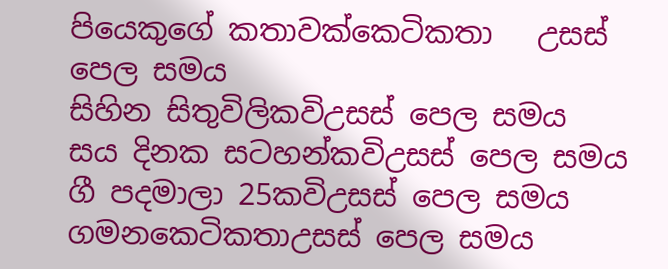පියෙකුගේ කතාවක්කෙටිකතා   උසස් පෙල සමය
සිහින සිතුවිලිකවිඋසස් පෙල සමය
සය දිනක සටහන්කවිඋසස් පෙල සමය
ගී පදමාලා 25කවිඋසස් පෙල සමය
ගමනකෙටිකතාඋසස් පෙල සමය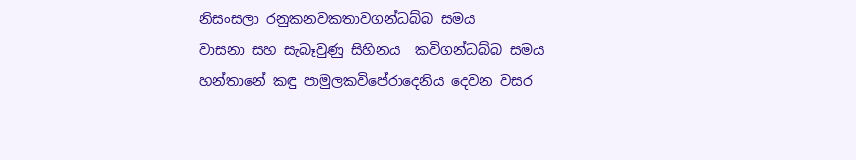නිසංසලා රනුකනවකතාවගන්ධබ්බ සමය
වාසනා සහ සැබෑවුණු සිහිනය  කවිගන්ධබ්බ සමය
හන්තානේ කඳු පාමුලකවිපේරාදෙනිය දෙවන වසර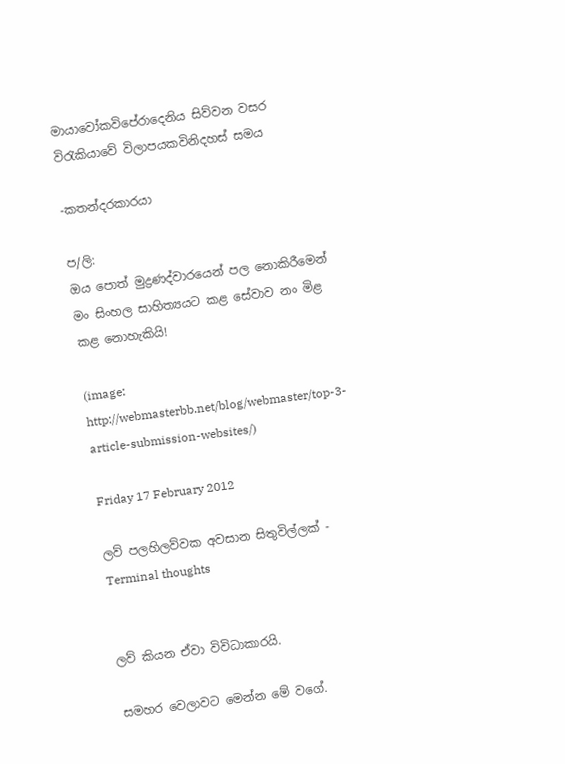මායාවෝකවිපේරාදෙනිය සිව්වන වසර
විරැකියාවේ විලාපයකවිනිදහස් සමය

-කතන්දරකාරයා

ප/ලි:
ඔය පොත් මුද්‍රණද්වාරයෙන් පල නොකිරීමෙන් මං සිංහල සාහිත්‍යයට කළ සේවාව නං මිළ කළ නොහැකියි!

(image: http://webmasterbb.net/blog/webmaster/top-3-article-submission-websites/)

Friday 17 February 2012

ලව් පලහිලව්වක අවසාන සිතුවිල්ලක් - Terminal thoughts


ලව් කියන ඒවා විවිධාකාරයි.

සමහර වෙලාවට මෙන්න මේ වගේ.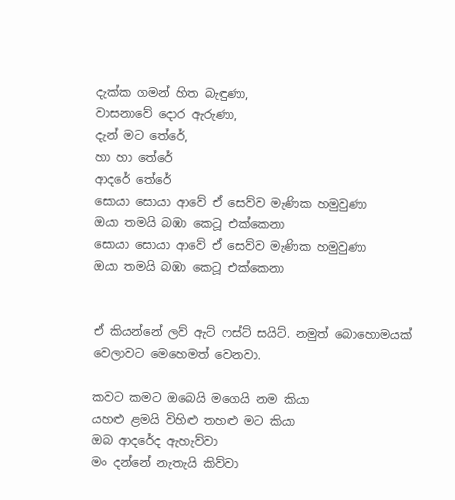දැක්ක ගමන් හිත බැඳුණා,
වාසනාවේ දොර ඇරුණා,
දැන් මට තේරේ,
හා හා තේරේ
ආදරේ තේරේ
සොයා සොයා ආවේ ඒ සෙව්ව මැණික හමුවුණා
ඔයා තමයි බඹා කෙටූ එක්කෙනා
සොයා සොයා ආවේ ඒ සෙව්ව මැණික හමුවුණා
ඔයා තමයි බඹා කෙටූ එක්කෙනා


ඒ කියන්නේ ලව් ඇට් ෆස්ට් සයිට්. නමුත් බොහොමයක් වෙලාවට මෙහෙමත් වෙනවා.

කවට කමට ඔබෙයි මගෙයි නම කියා
යහළු ළමයි විහිළු තහළු මට කියා
ඔබ ආදරේද ඇහැව්වා
මං දන්නේ නැතැයි කිව්වා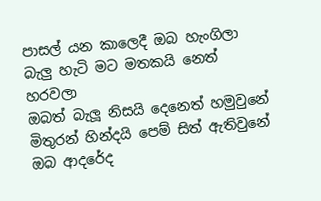පාසල් යන කාලෙදී ඔබ හැංගිලා
බැලු හැටි මට මතකයි නෙත් හරවලා
ඔබත් බැලූ නිසයි දෙනෙත් හමුවුනේ
මිතුරන් හින්දයි පෙම් සිත් ඇතිවුනේ
ඔබ ආදරේද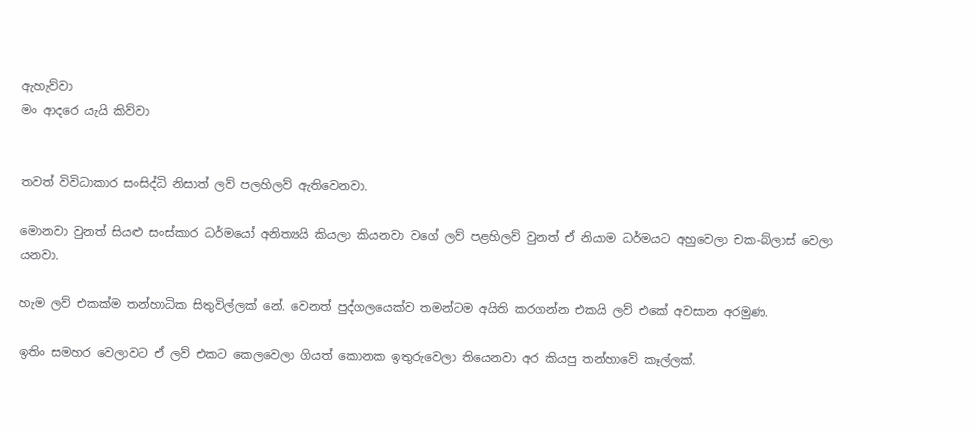ඇහැව්වා
මං ආදරෙ යැයි කිව්වා


තවත් විවිධාකාර සංසිද්ධි නිසාත් ලව් පලහිලව් ඇතිවෙනවා.

මොනවා වුනත් සියළු සංස්කාර ධර්මයෝ අනිත්‍යයි කියලා කියනවා වගේ ලව් පළහිලව් වුනත් ඒ නියාම ධර්මයට අහුවෙලා චක-බ්ලාස් වෙලා යනවා.

හැම ලව් එකක්ම තන්හාධික සිතුවිල්ලක් නේ. වෙනත් පුද්ගලයෙක්ව තමන්ටම අයිති කරගන්න එකයි ලව් එකේ අවසාන අරමුණ.

ඉතිං සමහර වෙලාවට ඒ ලව් එකට කෙලවෙලා ගියත් කොනක ඉතුරුවෙලා තියෙනවා අර කියපු තන්හාවේ කෑල්ලක්.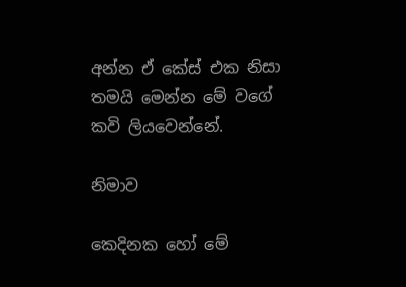අන්න ඒ කේස් එක නිසා තමයි මෙන්න මේ වගේ කවි ලියවෙන්නේ.

නිමාව

කෙදිනක හෝ මේ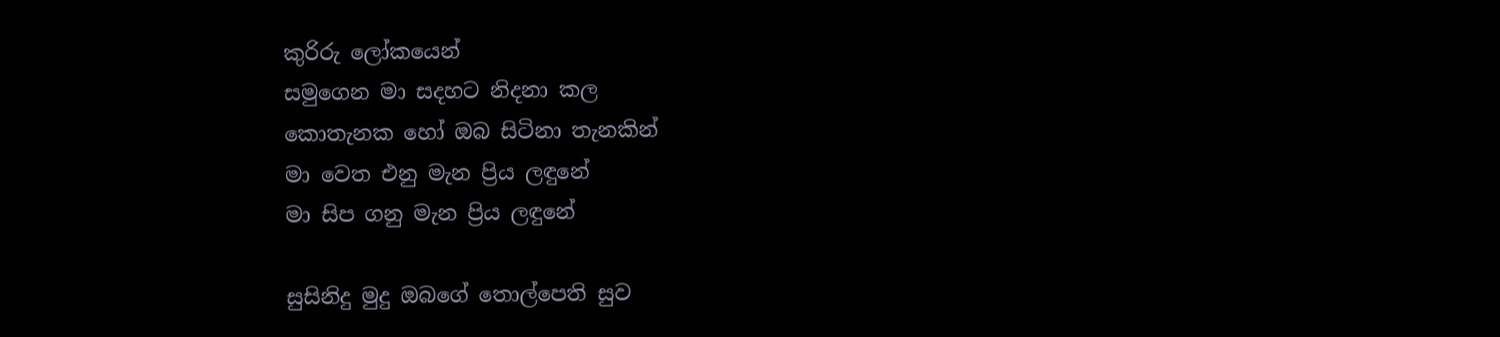කුරිරු ලෝකයෙන්
සමුගෙන මා සදහට නිදනා කල
කොතැනක හෝ ඔබ සිටිනා තැනකින්
මා වෙත එනු මැන ප්‍රිය ලඳුනේ
මා සිප ගනු මැන ප්‍රිය ලඳුනේ

සුසිනිදු මුදු ඔබගේ තොල්පෙති සුව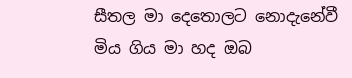සීතල මා දෙතොලට නොදැනේවී
මිය ගිය මා හද ඔබ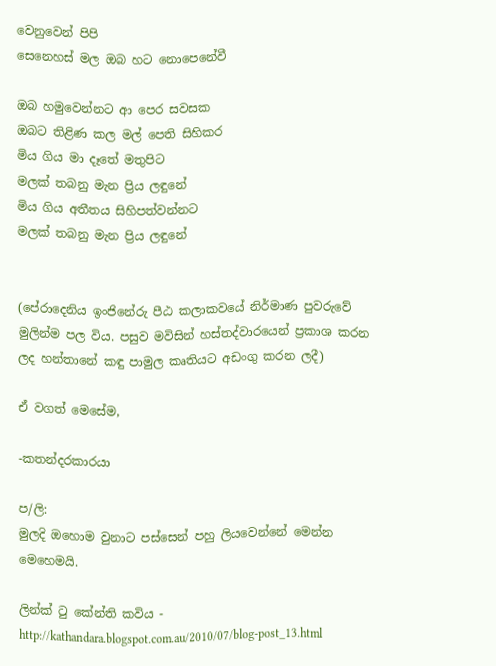වෙනුවෙන් පිපි
සෙනෙහස් මල ඔබ හට නොපෙනේවී

ඔබ හමුවෙන්නට ආ පෙර සවසක
ඔබට තිළිණ කල මල් පෙති සිහිකර
මිය ගිය මා දෑතේ මතුපිට
මලක් තබනු මැන ප්‍රිය ලඳුනේ
මිය ගිය අතීතය සිහිපත්වන්නට
මලක් තබනු මැන ප්‍රිය ලඳුනේ


(පේරාදෙනිය ඉංජිනේරු පීඨ කලාකවයේ නිර්මාණ පුවරුවේ මුලින්ම පල විය. පසුව මවිසින් හස්තද්වාරයෙන් ප්‍රකාශ කරන ලද හන්තානේ කඳු පාමුල කෘතියට අඩංගු කරන ලදී)

ඒ වගත් මෙසේම,

-කතන්දරකාරයා

ප/ලි:
මුලදි ඔහොම වුනාට පස්සෙන් පහු ලියවෙන්නේ මෙන්න මෙහෙමයි.

ලින්ක් ටු කේන්ති කවිය - http://kathandara.blogspot.com.au/2010/07/blog-post_13.html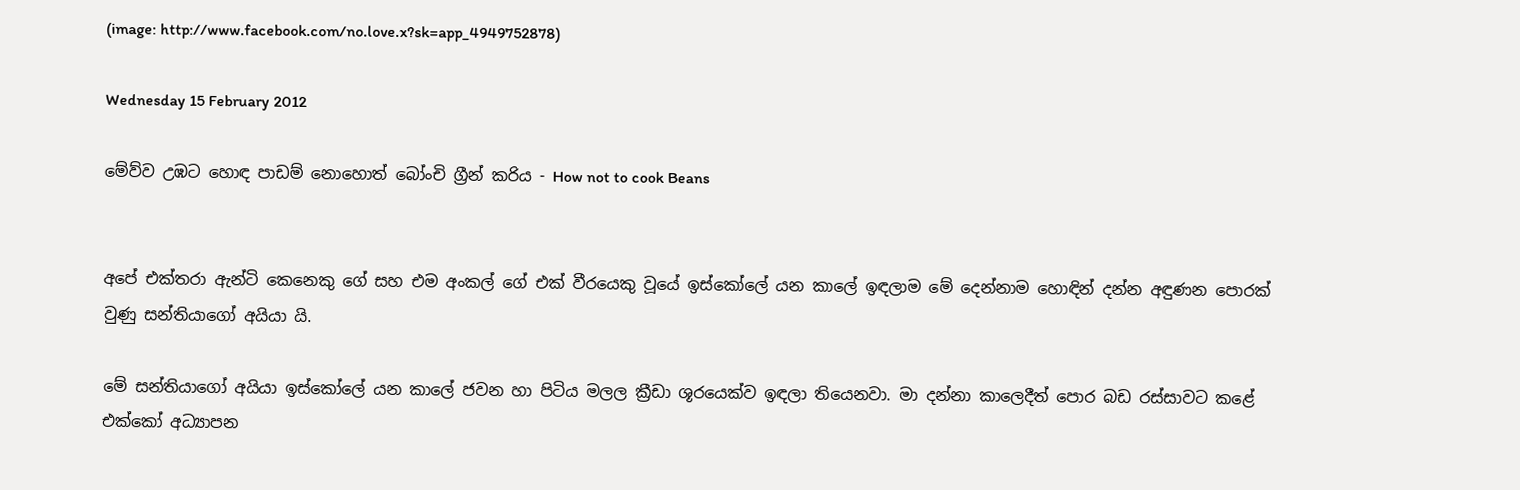(image: http://www.facebook.com/no.love.x?sk=app_4949752878)

Wednesday 15 February 2012

මේව්ව උඹට හොඳ පාඩම් නොහොත් බෝංචි ග්‍රීන් කරිය - How not to cook Beans


අපේ එක්තරා ඇන්ටි කෙනෙකු ගේ සහ එම අංකල් ගේ එක් වීරයෙකු වූයේ ඉස්කෝලේ යන කාලේ ඉඳලාම මේ දෙන්නාම හොඳින් දන්න අඳුණන පොරක් වුණු සන්තියාගෝ අයියා යි.

මේ සන්තියාගෝ අයියා ඉස්කෝලේ යන කාලේ ජවන හා පිටිය මලල ක්‍රීඩා ශූරයෙක්ව ඉඳලා තියෙනවා. මා දන්නා කාලෙදීත් පොර බඩ රස්සාවට කළේ එක්කෝ අධ්‍යාපන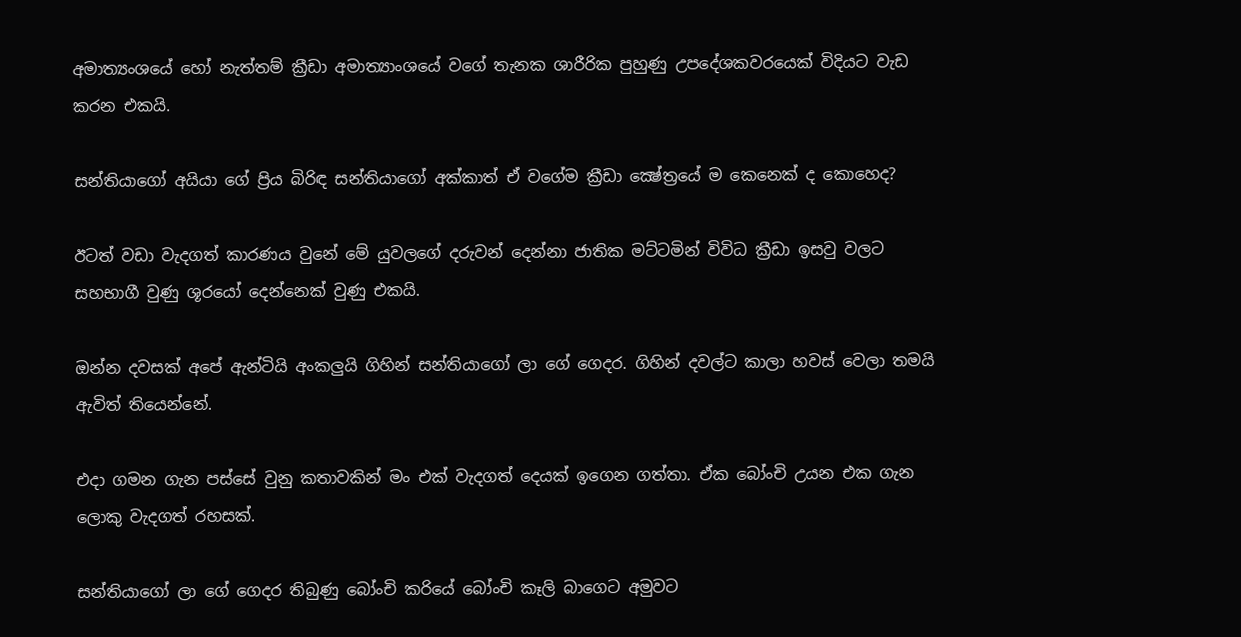අමාත්‍යංශයේ හෝ නැත්තම් ක්‍රීඩා අමාත්‍යාංශයේ වගේ තැනක ශාරීරික පුහුණු උපදේශකවරයෙක් විදියට වැඩ කරන එකයි.

සන්තියාගෝ අයියා ගේ ප්‍රිය බිරිඳ සන්තියාගෝ අක්කාත් ඒ වගේම ක්‍රීඩා ක්‍ෂේත්‍රයේ ම කෙනෙක් ද කොහෙද?

ඊටත් වඩා වැදගත් කාරණය වුනේ මේ යුවලගේ දරුවන් දෙන්නා ජාතික මට්ටමින් විවිධ ක්‍රීඩා ඉසවු වලට සහභාගී වුණු ශූරයෝ දෙන්නෙක් වුණු එකයි.

ඔන්න දවසක් අපේ ඇන්ටියි අංකලුයි ගිහින් සන්තියාගෝ ලා ගේ ගෙදර. ගිහින් දවල්ට කාලා හවස් වෙලා තමයි ඇවිත් තියෙන්නේ.

එදා ගමන ගැන පස්සේ වුනු කතාවකින් මං එක් වැදගත් දෙයක් ඉගෙන ගත්තා. ඒක බෝංචි උයන එක ගැන ලොකු වැදගත් රහසක්.

සන්තියාගෝ ලා ගේ ගෙදර තිබුණු බෝංචි කරියේ බෝංචි කෑලි බාගෙට අමුවට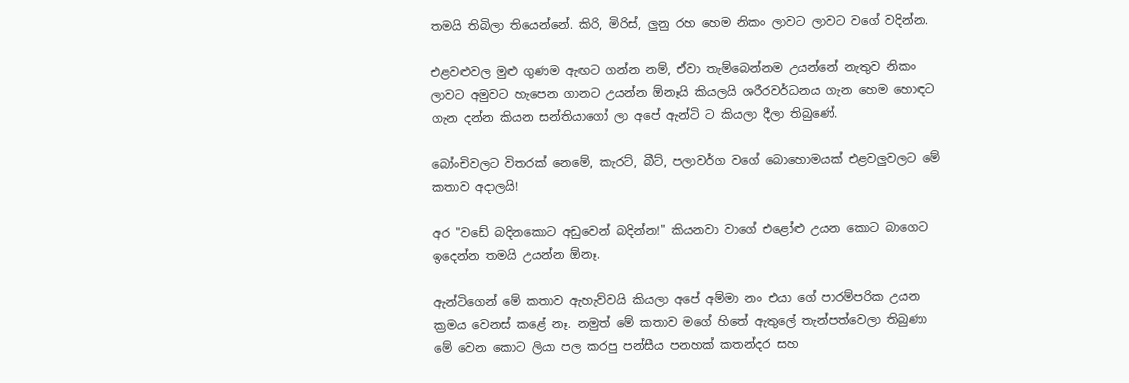තමයි තිබිලා තියෙන්නේ. කිරි, මිරිස්, ලුනු රහ හෙම නිකං ලාවට ලාවට වගේ වදින්න.

එළවළුවල මුළු ගුණම ඇඟට ගන්න නම්, ඒවා තැම්බෙන්නම උයන්නේ නැතුව නිකං ලාවට අමුවට හැපෙන ගානට උයන්න ඕනෑයි කියලයි ශරීරවර්ධනය ගැන හෙම හොඳට ගැන දන්න කියන සන්තියාගෝ ලා අපේ ඇන්ටි ට කියලා දීලා තිබුණේ.

බෝංචිවලට විතරක් නෙමේ, කැරට්, බීට්, පලාවර්ග වගේ බොහොමයක් එළවලුවලට මේ කතාව අදාලයි!

අර "වඩේ බදිනකොට අඩුවෙන් බදින්න!" කියනවා වාගේ එළෝළු උයන කොට බාගෙට ඉදෙන්න තමයි උයන්න ඕනෑ.

ඇන්ටිගෙන් මේ කතාව ඇහැව්වයි කියලා අපේ අම්මා නං එයා ගේ පාරම්පරික උයන ක්‍රමය වෙනස් කළේ නෑ. නමුත් මේ කතාව මගේ හිතේ ඇතුලේ තැන්පත්වෙලා තිබුණා මේ වෙන කොට ලියා පල කරපු පන්සීය පනහක් කතන්දර සහ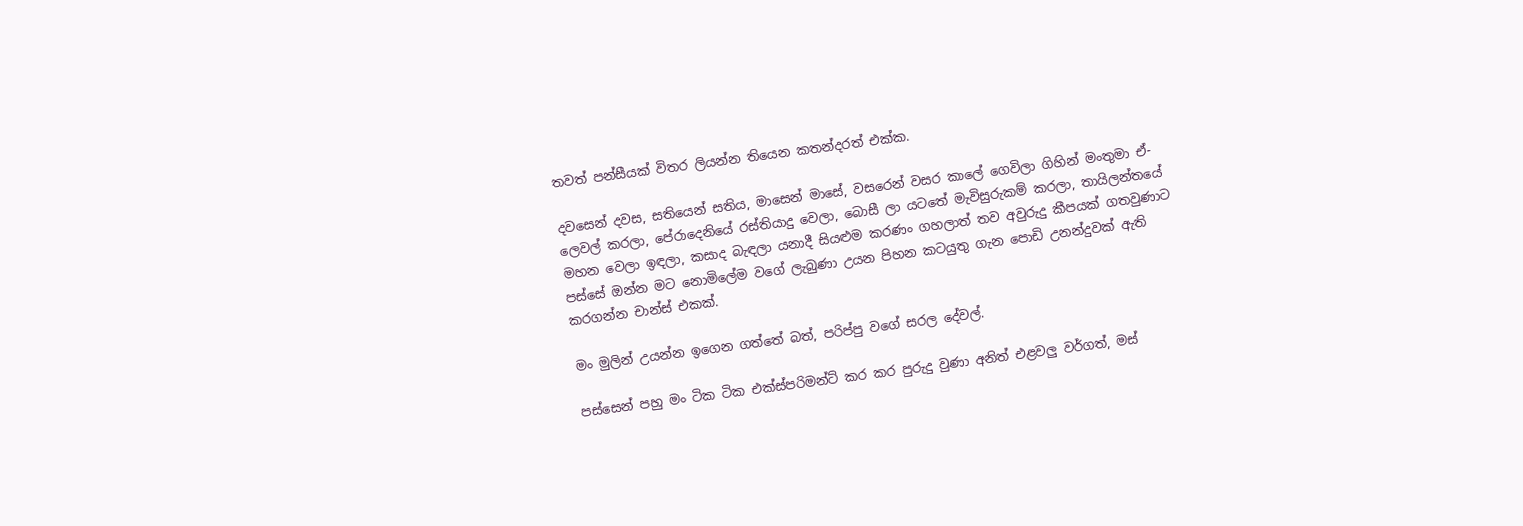තවත් පන්සීයක් විතර ලියන්න තියෙන කතන්දරත් එක්ක.

දවසෙන් දවස, සතියෙන් සතිය, මාසෙන් මාසේ, වසරෙන් වසර කාලේ ගෙවිලා ගිහින් මංතුමා ඒ-ලෙවල් කරලා, පේරාදෙනියේ රස්තියාදු වෙලා, බොසී ලා යටතේ මැවිසුරුකම් කරලා, තායිලන්තයේ මහන වෙලා ඉඳලා, කසාද බැඳලා යනාදී සියළුම කරණං ගහලාත් තව අවුරුදු කීපයක් ගතවුණාට පස්සේ ඔන්න මට නොමිලේම වගේ ලැබුණා උයන පිහන කටයුතු ගැන පොඩි උනන්දුවක් ඇති කරගන්න චාන්ස් එකක්.

මං මුලින් උයන්න ඉගෙන ගත්තේ බත්, පරිප්පු වගේ සරල දේවල්.

පස්සෙන් පහු මං ටික ටික එක්ස්පරිමන්ට් කර කර පුරුදු වුණා අනිත් එළවලු වර්ගත්, මස්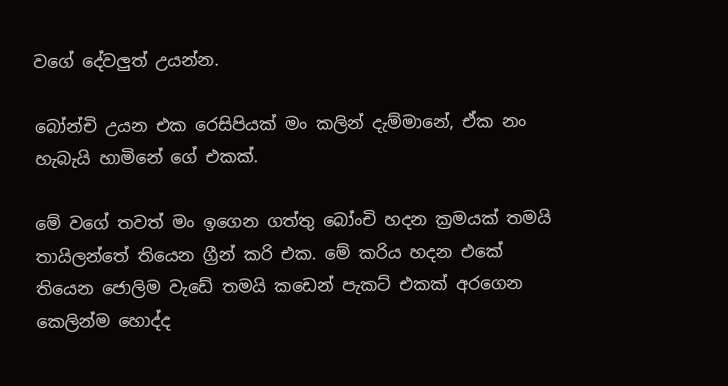වගේ දේවලුත් උයන්න.

බෝන්චි උයන එක රෙසිපියක් මං කලින් දැම්මානේ, ඒක නං හැබැයි හාමිනේ ගේ එකක්.

මේ වගේ තවත් මං ඉගෙන ගත්තු බෝංචි හදන ක්‍රමයක් තමයි තායිලන්තේ තියෙන ග්‍රීන් කරි එක. මේ කරිය හදන එකේ තියෙන ජොලිම වැඩේ තමයි කඩෙන් පැකට් එකක් අරගෙන කෙලින්ම හොද්ද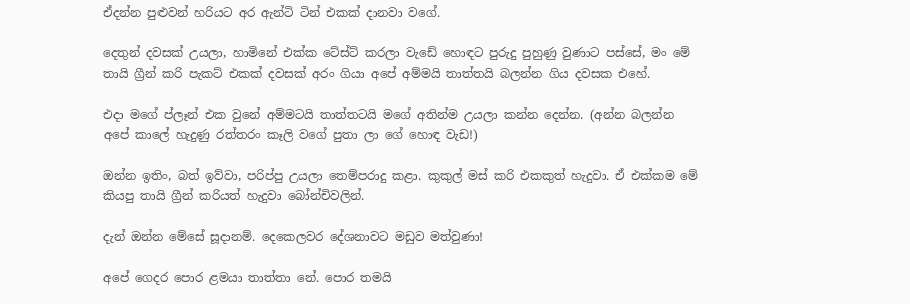ඒදන්න පුළුවන් හරියට අර ඇන්ටි ටින් එකක් දානවා වගේ.

දෙතුන් දවසක් උයලා, හාමිනේ එක්ක ටේස්ට් කරලා වැඩේ හොඳට පුරුදු පුහුණු වුණාට පස්සේ, මං මේ තායි ග්‍රීන් කරි පැකට් එකක් දවසක් අරං ගියා අපේ අම්මයි තාත්තයි බලන්න ගිය දවසක එහේ.

එදා මගේ ප්ලෑන් එක වුනේ අම්මටයි තාත්තටයි මගේ අතින්ම උයලා කන්න දෙන්න. (අන්න බලන්න අපේ කාලේ හැදුණු රත්තරං කෑලි වගේ පුතා ලා ගේ හොඳ වැඩ!)

ඔන්න ඉතිං, බත් ඉව්වා, පරිප්පු උයලා තෙම්පරාදු කළා. කුකුල් මස් කරි එකකුත් හැදුවා. ඒ එක්කම මේ කියපු තායි ග්‍රීන් කරියත් හැදුවා බෝන්චිවලින්.

දැන් ඔන්න මේසේ සූදානම්. දෙකෙලවර දේශනාවට මඩුව මත්වුණා!

අපේ ගෙදර පොර ළමයා තාත්තා නේ. පොර තමයි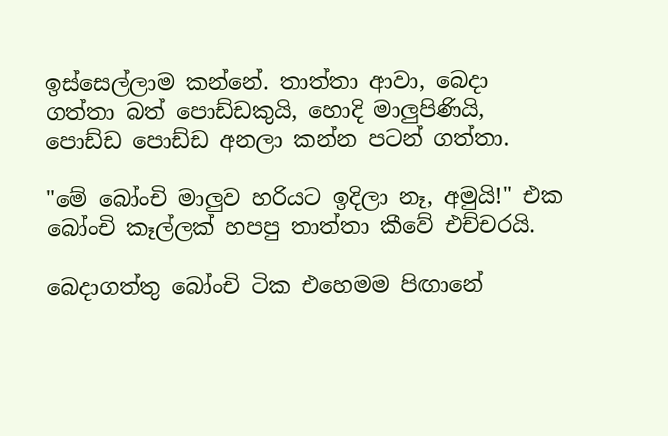ඉස්සෙල්ලාම කන්නේ. තාත්තා ආවා, බෙදා ගත්තා බත් පොඩ්ඩකුයි, හොදි මාලුපිණියි, පොඩ්ඩ පොඩ්ඩ අනලා කන්න පටන් ගත්තා.

"මේ බෝංචි මාලුව හරියට ඉදිලා නෑ, අමුයි!" එක බෝංචි කෑල්ලක් හපපු තාත්තා කීවේ එච්චරයි.

බෙදාගත්තු බෝංචි ටික එහෙමම පිඟානේ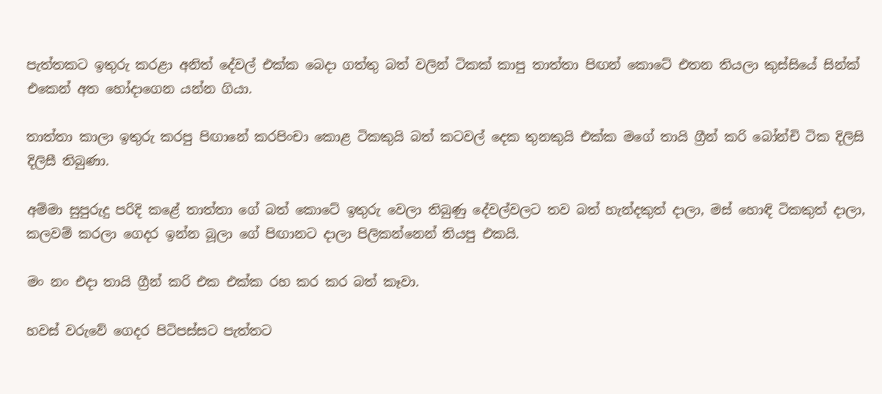පැත්තකට ඉතුරු කරළා අනිත් දේවල් එක්ක බෙදා ගත්තු බත් වලින් ටිකක් කාපු තාත්තා පිඟන් කොටේ එතන තියලා කුස්සියේ සින්ක් එකෙන් අත හෝදාගෙන යන්න ගියා.

තාත්තා කාලා ඉතුරු කරපු පිඟානේ කරපිංචා කොළ ටිකකුයි බත් කටවල් දෙක තුනකුයි එක්ක මගේ තායි ග්‍රීන් කරි බෝන්චි ටික දිලිසි දිලිසී තිබුණා.

අම්මා සුපුරුදු පරිදි කළේ තාත්තා ගේ බත් කොටේ ඉතුරු වෙලා තිබුණු දේවල්වලට තව බත් හැන්දකුත් දාලා, මස් හොඳි ටිකකුත් දාලා, කලවම් කරලා ගෙදර ඉන්න බූලා ගේ පිඟානට දාලා පිලිකන්නෙන් තියපු එකයි.

මං නං එදා තායි ග්‍රීන් කරි එක එක්ක රහ කර කර බත් කෑවා.

හවස් වරුවේ ගෙදර පිටිපස්සට පැත්තට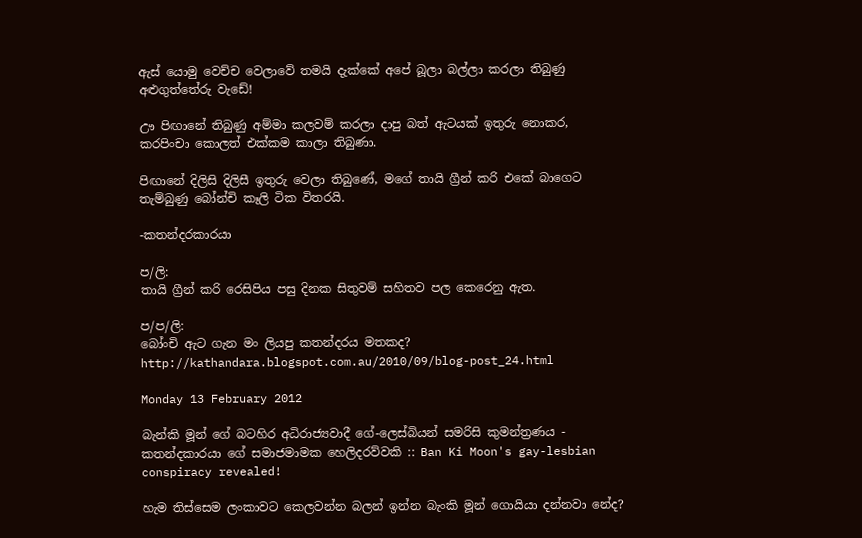ඇස් යොමු වෙච්ච වෙලාවේ තමයි දැක්කේ අපේ බූලා බල්ලා කරලා තිබුණු අළුගුත්තේරු වැඩේ!

ඌ පිඟානේ තිබුණු අම්මා කලවම් කරලා දාපු බත් ඇටයක් ඉතුරු නොකර, කරපිංචා කොලත් එක්කම කාලා තිබුණා.

පිඟානේ දිලිසි දිලිසී ඉතුරු වෙලා තිබුණේ, මගේ තායි ග්‍රීන් කරි එකේ බාගෙට තැම්බුණු බෝන්චි කෑලි ටික විතරයි.

-කතන්දරකාරයා

ප/ලි:
තායි ග්‍රීන් කරි රෙසිපිය පසු දිනක සිතුවම් සහිතව පල කෙරෙනු ඇත.

ප/ප/ලි:
බෝංචි ඇට ගැන මං ලියපු කතන්දරය මතකද?
http://kathandara.blogspot.com.au/2010/09/blog-post_24.html

Monday 13 February 2012

බැන්කි මූන් ගේ බටහිර අධිරාජ්‍යවාදී ගේ-ලෙස්බියන් සමරිසි කුමන්ත්‍රණය - කතන්දකාරයා ගේ සමාජමාමක හෙලිදරව්වකි :: Ban Ki Moon's gay-lesbian conspiracy revealed!

හැම තිස්සෙම ලංකාවට කෙලවන්න බලන් ඉන්න බැංකි මූන් ගොයියා දන්නවා නේද?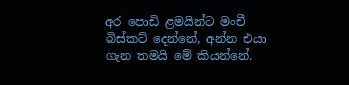අර පොඩි ළමයින්ට මංචී බිස්කට් දෙන්නේ, අන්න එයා ගැන තමයි මේ කියන්නේ.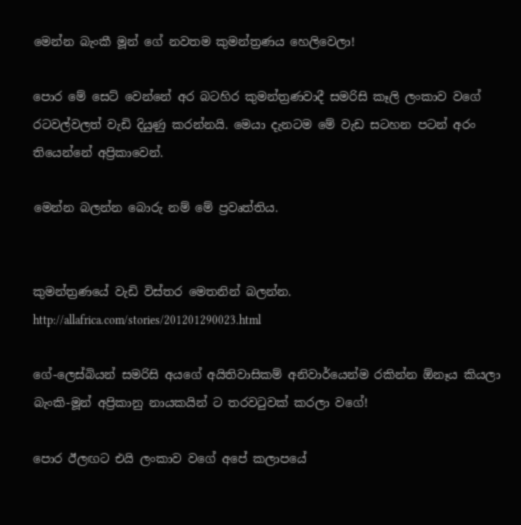මෙන්න බැංකී මූන් ගේ නවතම කුමන්ත්‍රණය හෙලිවෙලා!

පොර මේ සෙට් වෙන්නේ අර බටහිර කුමන්ත්‍රණවාදී සමරිසි කෑලි ලංකාව වගේ රටවල්වලත් වැඩි දියුණු කරන්නයි. මෙයා දැනටම මේ වැඩ සටහන පටන් අරං තියෙන්නේ අප්‍රිකාවෙන්.

මෙන්න බලන්න බොරු නම් මේ ප්‍රවෘත්තිය.


කුමන්ත්‍රණයේ වැඩි විස්තර මෙතනින් බලන්න.
http://allafrica.com/stories/201201290023.html

ගේ-ලෙස්බියන් සමරිසි අයගේ අයිතිවාසිකම් අනිවාර්යෙන්ම රකින්න ඕනෑය කියලා බැංකි-මූන් අප්‍රිකානු නායකයින් ට තරවටුවක් කරලා වගේ!

පොර ඊලඟට එයි ලංකාව වගේ අපේ කලාපයේ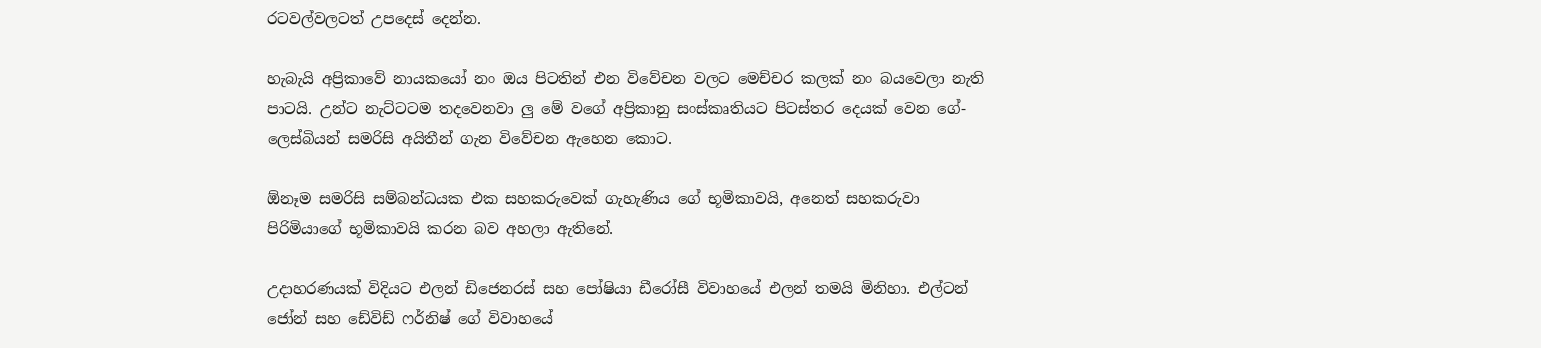රටවල්වලටත් උපදෙස් දෙන්න.

හැබැයි අප්‍රිකාවේ නායකයෝ නං ඔය පිටතින් එන විවේචන වලට මෙච්චර කලක් නං බයවෙලා නැති පාටයි. උන්ට නැට්ටටම තදවෙනවා ලු මේ වගේ අප්‍රිකානු සංස්කෘතියට පිටස්තර දෙයක් වෙන ගේ-ලෙස්බියන් සමරිසි අයිතීන් ගැන විවේචන ඇහෙන කොට.

ඕනෑම සමරිසි සම්බන්ධයක එක සහකරුවෙක් ගැහැණිය ගේ භූමිකාවයි, අනෙත් සහකරුවා පිරිමියාගේ භූමිකාවයි කරන බව අහලා ඇතිනේ.

උදාහරණයක් විදියට එලන් ඩිජෙනරස් සහ පෝෂියා ඩීරෝසී විවාහයේ එලන් තමයි මිනිහා. එල්ටන් ජෝන් සහ ඩේවිඩ් ෆර්නිෂ් ගේ විවාහයේ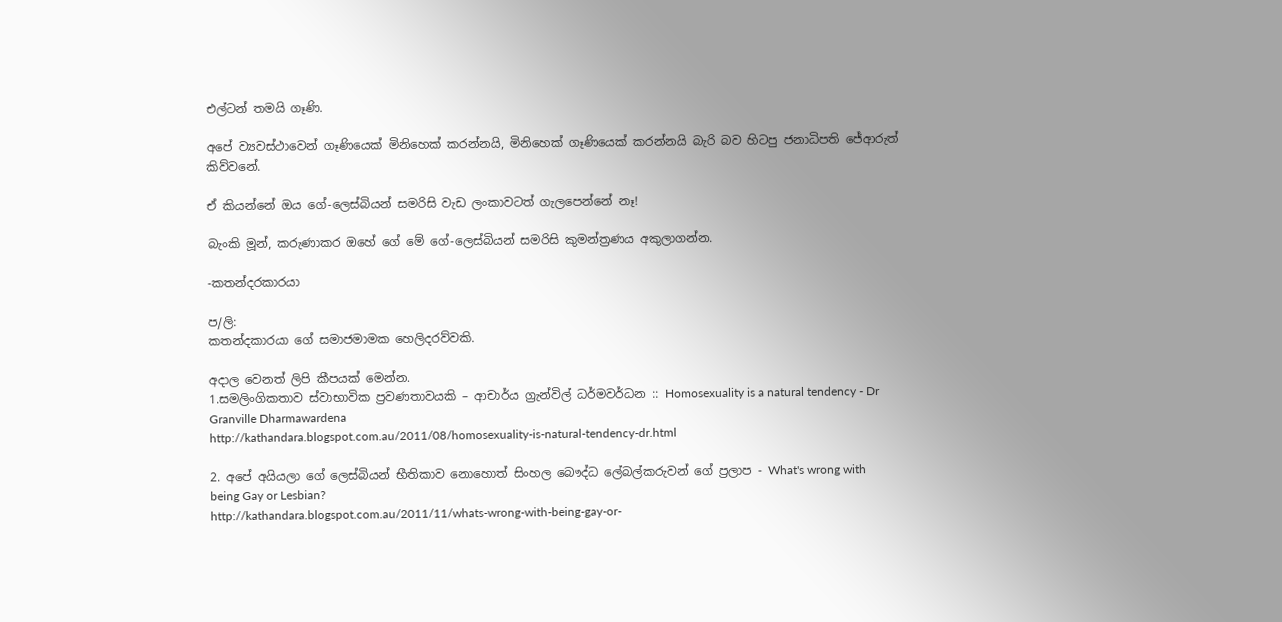එල්ටන් තමයි ගෑණි.

අපේ ව්‍යවස්ථාවෙන් ගෑණියෙක් මිනිහෙක් කරන්නයි, මිනිහෙක් ගෑණියෙක් කරන්නයි බැරි බව හිටපු ජනාධිපති ජේආරුත් කිව්වනේ.

ඒ කියන්නේ ඔය ගේ-ලෙස්බියන් සමරිසි වැඩ ලංකාවටත් ගැලපෙන්නේ නෑ!

බැංකි මූන්, කරුණාකර ඔහේ ගේ මේ ගේ-ලෙස්බියන් සමරිසි කුමන්ත්‍රණය අකුලාගන්න.

-කතන්දරකාරයා

ප/ලි:
කතන්දකාරයා ගේ සමාජමාමක හෙලිදරව්වකි.

අදාල වෙනත් ලිපි කීපයක් මෙන්න.
1.සමලිංගිකතාව ස්වාභාවික ප්‍රවණතාවයකි – ආචාර්ය ග්‍රැන්විල් ධර්මවර්ධන :: Homosexuality is a natural tendency - Dr Granville Dharmawardena
http://kathandara.blogspot.com.au/2011/08/homosexuality-is-natural-tendency-dr.html

2. අපේ අයියලා ගේ ලෙස්බියන් භීතිකාව නොහොත් සිංහල බෞද්ධ ලේබල්කරුවන් ගේ ප්‍රලාප - What's wrong with being Gay or Lesbian?
http://kathandara.blogspot.com.au/2011/11/whats-wrong-with-being-gay-or-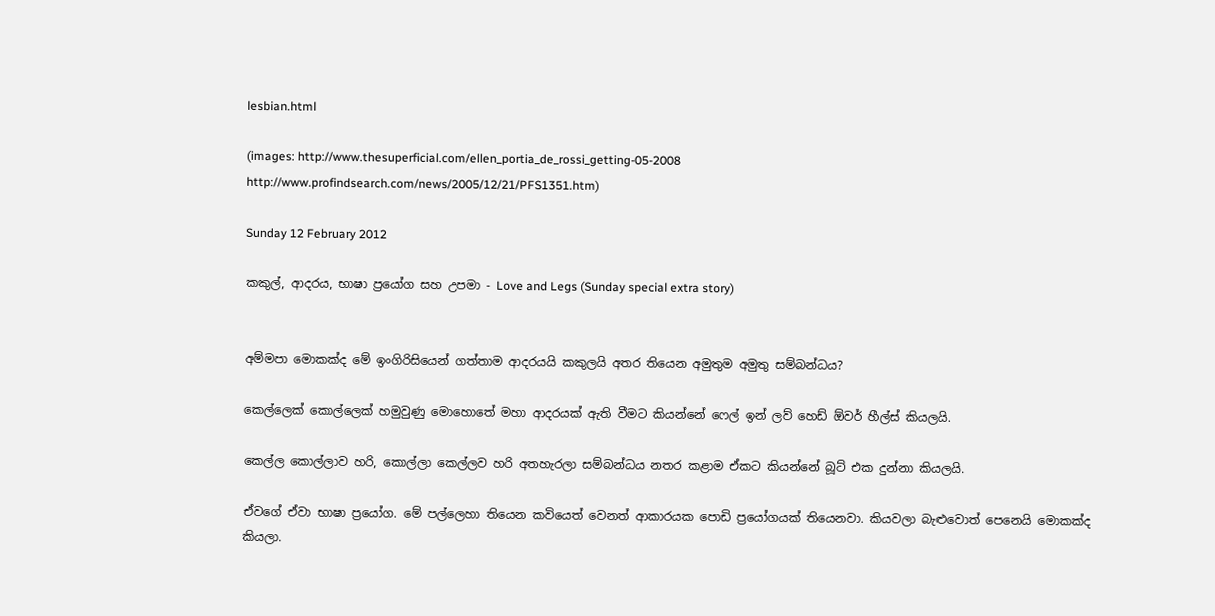lesbian.html

(images: http://www.thesuperficial.com/ellen_portia_de_rossi_getting-05-2008
http://www.profindsearch.com/news/2005/12/21/PFS1351.htm)

Sunday 12 February 2012

කකුල්, ආදරය, භාෂා ප්‍රයෝග සහ උපමා - Love and Legs (Sunday special extra story)


අම්මපා මොකක්ද මේ ඉංගිරිසියෙන් ගත්තාම ආදරයයි කකුලයි අතර තියෙන අමුතුම අමුතු සම්බන්ධය?

කෙල්ලෙක් කොල්ලෙක් හමුවුණු මොහොතේ මහා ආදරයක් ඇති වීමට කියන්නේ ෆෙල් ඉන් ලව් හෙඩ් ඕවර් හීල්ස් කියලයි.

කෙල්ල කොල්ලාව හරි, කොල්ලා කෙල්ලව හරි අතහැරලා සම්බන්ධය නතර කළාම ඒකට කියන්නේ බූට් එක දුන්නා කියලයි.

ඒවගේ ඒවා භාෂා ප්‍රයෝග. මේ පල්ලෙහා තියෙන කවියෙත් වෙනත් ආකාරයක පොඩි ප්‍රයෝගයක් තියෙනවා. කියවලා බැළුවොත් පෙනෙයි මොකක්ද කියලා.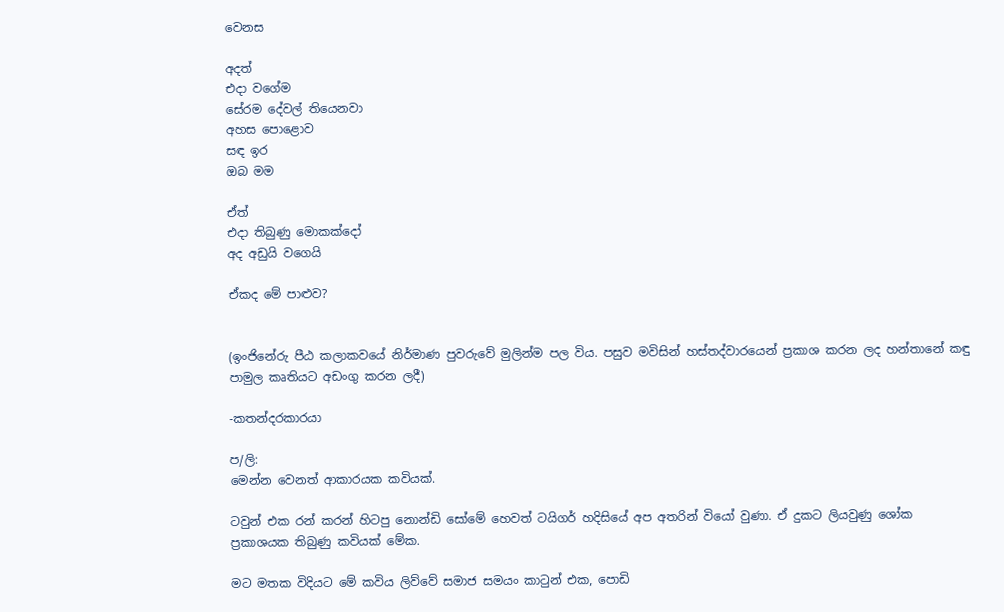වෙනස

අදත්
එදා වගේම
සේරම දේවල් තියෙනවා
අහස පොළොව
සඳ ඉර
ඔබ මම

ඒත්
එදා තිබුණු මොකක්දෝ
අද අඩුයි වගෙයි

ඒකද මේ පාළුව?


(ඉංජිනේරු පීඨ කලාකවයේ නිර්මාණ පුවරුවේ මුලින්ම පල විය. පසුව මවිසින් හස්තද්වාරයෙන් ප්‍රකාශ කරන ලද හන්තානේ කඳු පාමුල කෘතියට අඩංගු කරන ලදී)

-කතන්දරකාරයා

ප/ලි:
මෙන්න වෙනත් ආකාරයක කවියක්.

ටවුන් එක රන් කරන් හිටපු නොන්ඩි සෝමේ හෙවත් ටයිගර් හදිසියේ අප අතරින් වියෝ වුණා. ඒ දුකට ලියවුණු ශෝක ප්‍රකාශයක තිබුණු කවියක් මේක.

මට මතක විදියට මේ කවිය ලිව්වේ සමාජ සමයං කාටුන් එක, පොඩි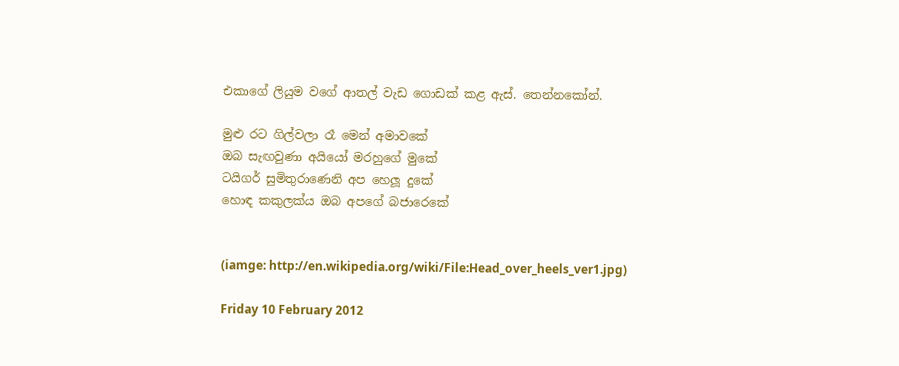එකාගේ ලියුම වගේ ආතල් වැඩ ගොඩක් කළ ඇස්. තෙන්නකෝන්.

මුළු රට ගිල්වලා රෑ මෙන් අමාවකේ
ඔබ සැඟවුණා අයියෝ මරහුගේ මුකේ
ටයිගර් සුමිතුරාණෙනි අප හෙලූ දුකේ
හොඳ කකුලක්ය ඔබ අපගේ බජාරෙකේ


(iamge: http://en.wikipedia.org/wiki/File:Head_over_heels_ver1.jpg)

Friday 10 February 2012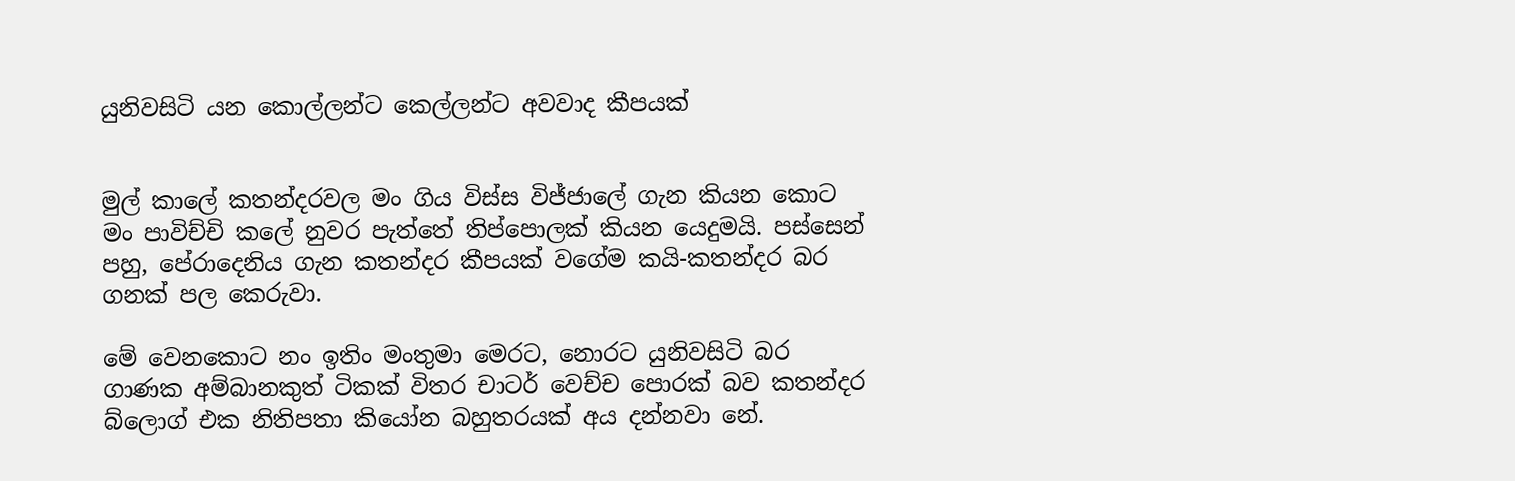යුනිවසිටි යන කොල්ලන්ට කෙල්ලන්ට අවවාද කීපයක්


මුල් කාලේ කතන්දරවල මං ගිය විස්ස විජ්ජාලේ ගැන කියන කොට මං පාවිච්චි කලේ නුවර පැත්තේ තිප්පොලක් කියන යෙදුමයි. පස්සෙන් පහු, පේරාදෙනිය ගැන කතන්දර කීපයක් වගේම කයි-කතන්දර බර ගනක් පල කෙරුවා.

මේ වෙනකොට නං ඉතිං මංතුමා මෙරට, නොරට යුනිවසිටි බර ගාණක අම්බානකුත් ටිකක් විතර චාටර් වෙච්ච පොරක් බව කතන්දර බ්ලොග් එක නිතිපතා කියෝන බහුතරයක් අය දන්නවා නේ.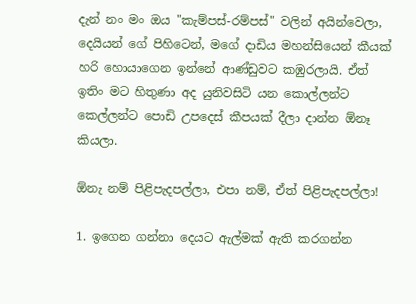දැන් නං මං ඔය "කැම්පස්-රම්පස්" වලින් අයින්වෙලා, දෙයියන් ගේ පිහිටෙන්, මගේ දාඩිය මහන්සියෙන් කීයක් හරි හොයාගෙන ඉන්නේ ආණ්ඩුවට කඹුරලායි. ඒත් ඉතිං මට හිතුණා අද යුනිවසිටි යන කොල්ලන්ට කෙල්ලන්ට පොඩි උපදෙස් කීපයක් දීලා දාන්න ඕනෑ කියලා.

ඕනැ නම් පිළිපැදපල්ලා, එපා නම්, ඒත් පිළිපැදපල්ලා!

1. ඉගෙන ගන්නා දෙයට ඇල්මක් ඇති කරගන්න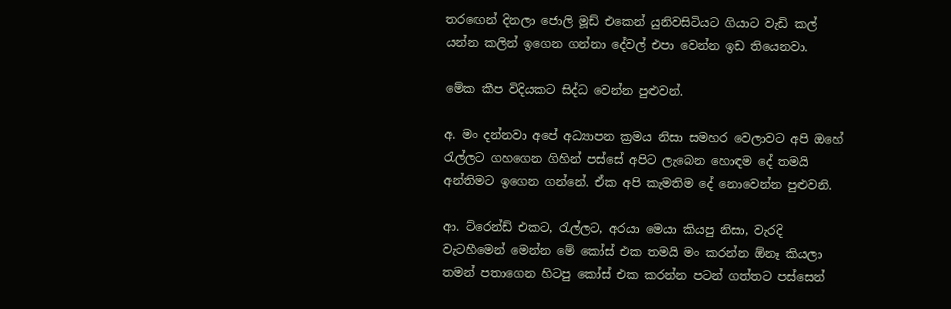තරඟෙන් දිනලා ජොලි මූඩ් එකෙන් යුනිවසිටියට ගියාට වැඩි කල් යන්න කලින් ඉගෙන ගන්නා දේවල් එපා වෙන්න ඉඩ තියෙනවා.

මේක කීප විදියකට සිද්ධ වෙන්න පුළුවන්.

අ. මං දන්නවා අපේ අධ්‍යාපන ක්‍රමය නිසා සමහර වෙලාවට අපි ඔහේ රැල්ලට ගහගෙන ගිහින් පස්සේ අපිට ලැබෙන හොඳම දේ තමයි අන්තිමට ඉගෙන ගන්නේ. ඒක අපි කැමතිම දේ නොවෙන්න පුළුවනි.

ආ. ට්රෙන්ඩ් එකට, රැල්ලට, අරයා මෙයා කියපු නිසා, වැරදි වැටහීමෙන් මෙන්න මේ කෝස් එක තමයි මං කරන්න ඕනෑ කියලා තමන් පතාගෙන හිටපු කෝස් එක කරන්න පටන් ගත්තට පස්සෙන්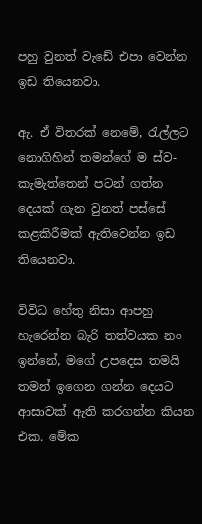පහු වුනත් වැඩේ එපා වෙන්න ඉඩ තියෙනවා.

ඇ. ඒ විතරක් නෙමේ, රැල්ලට නොගිහින් තමන්ගේ ම ස්ව-කැමැත්තෙන් පටන් ගත්න දෙයක් ගැන වුනත් පස්සේ කළකිරීමක් ඇතිවෙන්න ඉඩ තියෙනවා.

විවිධ හේතු නිසා ආපහු හැරෙන්න බැරි තත්වයක නං ඉන්නේ, මගේ උපදෙස තමයි තමන් ඉගෙන ගන්න දෙයට ආසාවක් ඇති කරගන්න කියන එක. මේක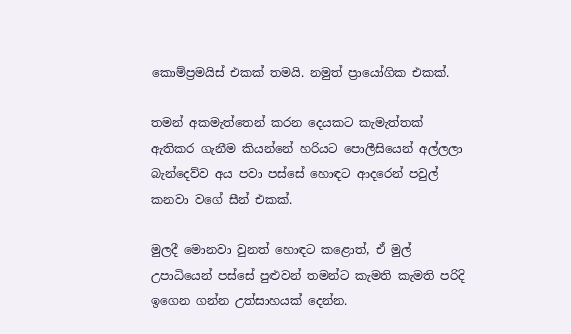කොම්ප්‍රමයිස් එකක් තමයි. නමුත් ප්‍රායෝගික එකක්.

තමන් අකමැත්තෙන් කරන දෙයකට කැමැත්තක් ඇතිකර ගැනීම කියන්නේ හරියට පොලීසියෙන් අල්ලලා බැන්දෙව්ව අය පවා පස්සේ හොඳට ආදරෙන් පවුල් කනවා වගේ සීන් එකක්.

මුලදී මොනවා වුනත් හොඳට කළොත්, ඒ මුල් උපාධියෙන් පස්සේ පුළුවන් තමන්ට කැමති කැමති පරිදි ඉගෙන ගන්න උත්සාහයක් දෙන්න.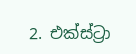2. එක්ස්ට්‍රා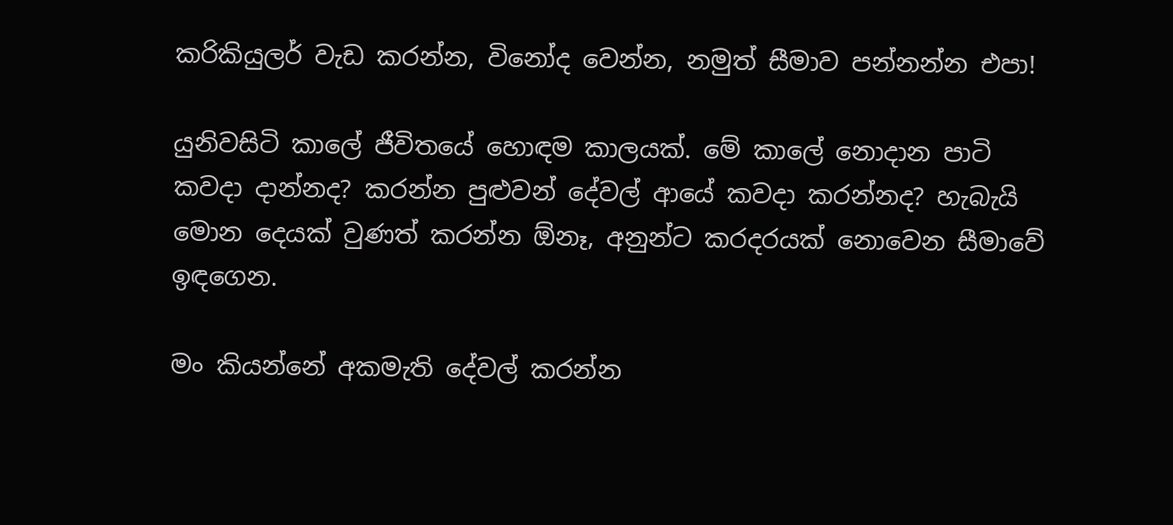කරිකියුලර් වැඩ කරන්න, විනෝද වෙන්න, නමුත් සීමාව පන්නන්න එපා!

යුනිවසිටි කාලේ ජීවිතයේ හොඳම කාලයක්. මේ කාලේ නොදාන පාටි කවදා දාන්නද? කරන්න පුළුවන් දේවල් ආයේ කවදා කරන්නද? හැබැයි මොන දෙයක් වුණත් කරන්න ඕනෑ, අනුන්ට කරදරයක් නොවෙන සීමාවේ ඉඳගෙන.

මං කියන්නේ අකමැති දේවල් කරන්න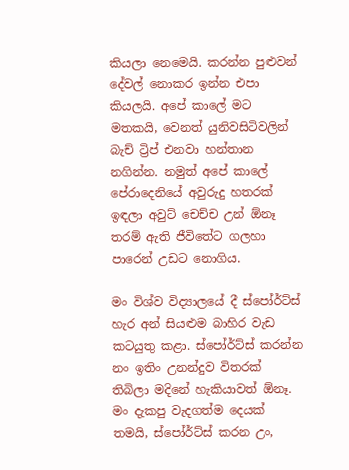කියලා නෙමෙයි. කරන්න පුළුවන් දේවල් නොකර ඉන්න එපා කියලයි. අපේ කාලේ මට මතකයි, වෙනත් යුනිවසිටිවලින් බැච් ට්‍රිප් එනවා හන්තාන නගින්න. නමුත් අපේ කාලේ පේරාදෙනියේ අවුරුදු හතරක් ඉඳලා අවුට් චෙච්ච උන් ඕනෑ තරම් ඇති ජීවිතේට ගලහා පාරෙන් උඩට නොගිය.

මං විශ්ව විද්‍යාලයේ දී ස්පෝර්ට්ස් හැර අන් සියළුම බාහිර වැඩ කටයුතු කළා. ස්පෝර්ට්ස් කරන්න නං ඉතිං උනන්දුව විතරක් තිබිලා මදිනේ හැකියාවත් ඕනෑ. මං දැකපු වැදගත්ම දෙයක් තමයි, ස්පෝර්ට්ස් කරන උං,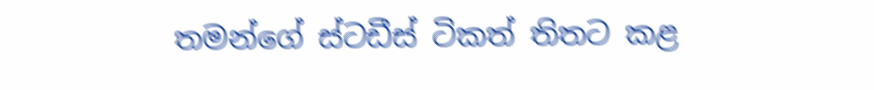තමන්ගේ ස්ටඩීස් ටිකත් තිතට කළ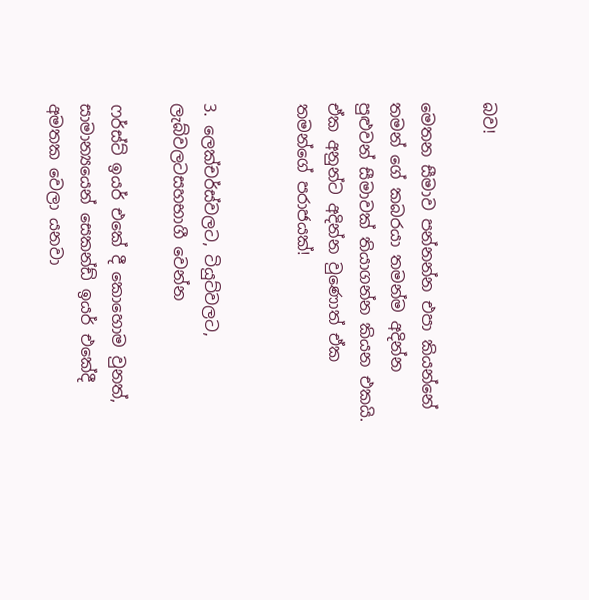බව!

මෙතන සීමාව පන්නන්න එපා කියන්නේ තමන් ගේ කබරයා තමන්ම අදින්න පුළුවන් සීමාවක් තියාගන්න කියන එකයි. ඒක අනුන්ට අදින්න වුණොත් ඒක තමන්ගේ පරාජයක්!


3. ලෙක්චර්ස්වලට, ටියුට්වලට, ලැබ්වලටසහභාගී වෙන්න

ෆර්ස්ට් ඉයර් එකේ දී කොහොම වුනත්, සාමාන්‍යයෙන් සෙකන්ඩ් ඉයර් එකේදී අමතක වෙලා යනවා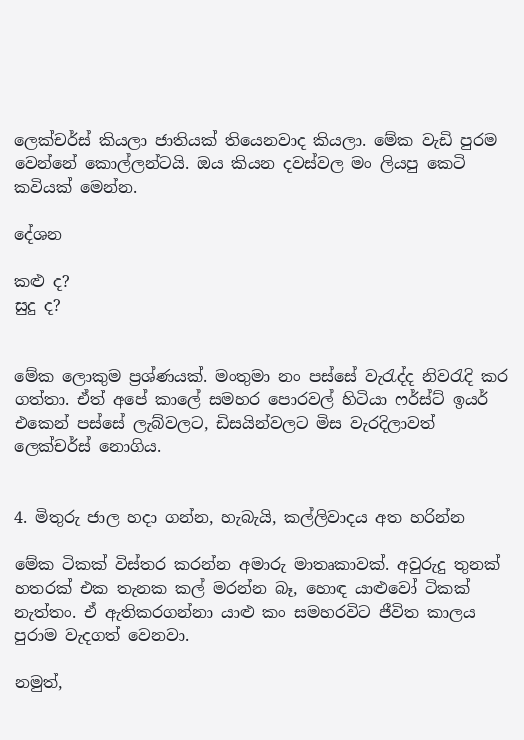ලෙක්චර්ස් කියලා ජාතියක් තියෙනවාද කියලා. මේක වැඩි පුරම වෙන්නේ කොල්ලන්ටයි. ඔය කියන දවස්වල මං ලියපු කෙටි කවියක් මෙන්න.

දේශන

කළු ද?
සුදු ද?


මේක ලොකුම ප්‍රශ්ණයක්. මංතුමා නං පස්සේ වැරැද්ද නිවරැදි කර ගත්තා. ඒත් අපේ කාලේ සමහර පොරවල් හිටියා ෆර්ස්ට් ඉයර් එකෙන් පස්සේ ලැබ්වලට, ඩිසයින්වලට මිස වැරදිලාවත් ලෙක්චර්ස් නොගිය.


4. මිතුරු ජාල හදා ගන්න, හැබැයි, කල්ලිවාදය අත හරින්න

මේක ටිකක් විස්තර කරන්න අමාරු මාතෘකාවක්. අවුරුදු තුනක් හතරක් එක තැනක කල් මරන්න බෑ, හොඳ යාළුවෝ ටිකක් නැත්තං. ඒ ඇතිකරගන්නා යාළු කං සමහරවිට ජීවිත කාලය පුරාම වැදගත් වෙනවා.

නමුත්,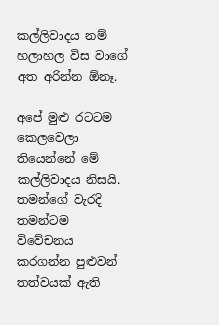කල්ලිවාදය නම් හලාහල විස වාගේ අත අරින්න ඕනෑ.

අපේ මුළු රටටම කෙලවෙලා තියෙන්නේ මේ කල්ලිවාදය නිසයි. තමන්ගේ වැරදි තමන්ටම විවේචනය කරගන්න පුළුවන් තත්වයක් ඇති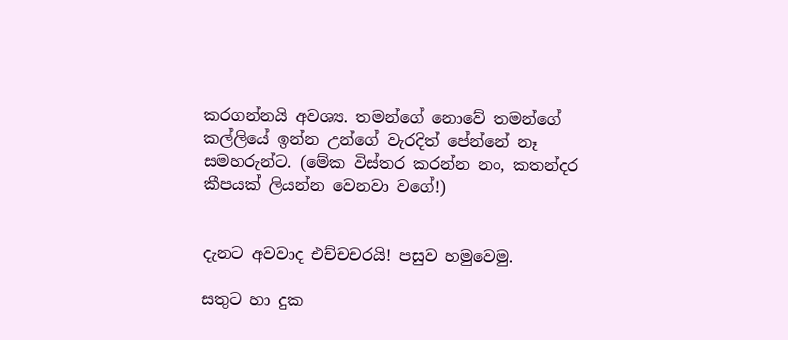කරගන්නයි අවශ්‍ය. තමන්ගේ නොවේ තමන්ගේ කල්ලියේ ඉන්න උන්ගේ වැරදිත් පේන්නේ නෑ සමහරුන්ට. (මේක විස්තර කරන්න නං, කතන්දර කීපයක් ලියන්න වෙනවා වගේ!)


දැනට අවවාද එච්චචරයි! පසුව හමුවෙමු.

සතුට හා දුක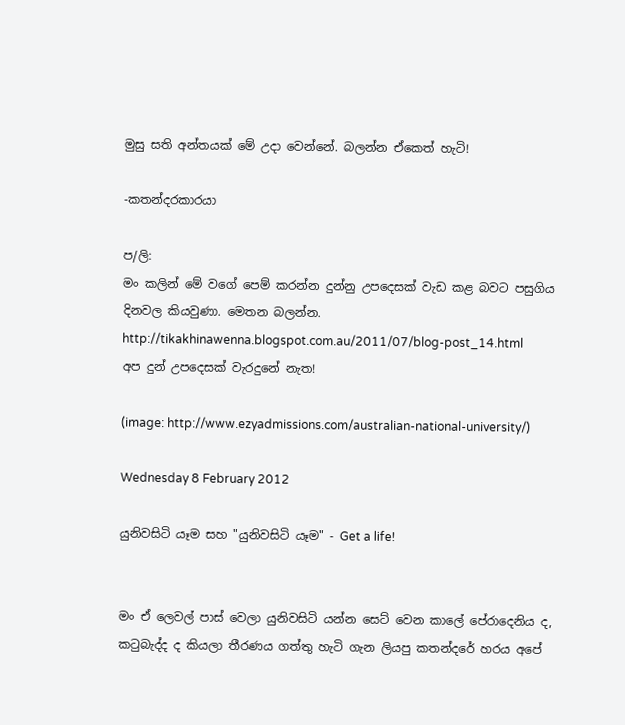මුසු සති අන්තයක් මේ උදා වෙන්නේ. බලන්න ඒකෙත් හැටි!

-කතන්දරකාරයා

ප/ලි:
මං කලින් මේ වගේ පෙම් කරන්න දුන්නු උපදෙසක් වැඩ කළ බවට පසුගිය දිනවල කියවුණා. මෙතන බලන්න.
http://tikakhinawenna.blogspot.com.au/2011/07/blog-post_14.html
අප දුන් උපදෙසක් වැරදුනේ නැත!

(image: http://www.ezyadmissions.com/australian-national-university/)

Wednesday 8 February 2012

යුනිවසිටි යෑම සහ "යුනිවසිටි යෑම" - Get a life!


මං ඒ ලෙවල් පාස් වෙලා යුනිවසිටි යන්න සෙට් වෙන කාලේ පේරාදෙනිය ද, කටුබැද්ද ද කියලා තීරණය ගත්තු හැටි ගැන ලියපු කතන්දරේ හරය අපේ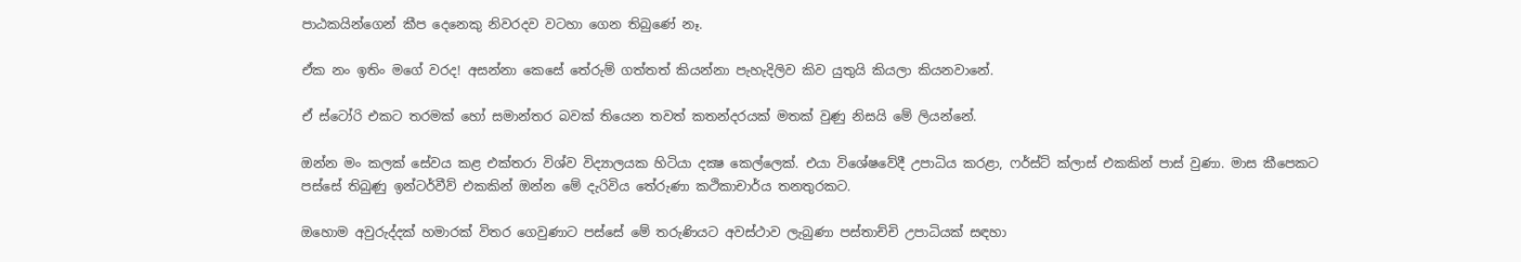පාඨකයින්ගෙන් කීප දෙනෙකු නිවරදව වටහා ගෙන තිබුණේ නෑ.

ඒක නං ඉතිං මගේ වරද! අසන්නා කෙසේ තේරුම් ගත්තත් කියන්නා පැහැදිලිව කිව යුතුයි කියලා කියනවානේ.

ඒ ස්ටෝරි එකට තරමක් හෝ සමාන්තර බවක් තියෙන තවත් කතන්දරයක් මතක් වුණු නිසයි මේ ලියන්නේ.

ඔන්න මං කලක් සේවය කළ එක්තරා විශ්ව විද්‍යාලයක හිටියා දක්‍ෂ කෙල්ලෙක්. එයා විශේෂවේදී උපාධිය කරළා, ෆර්ස්ට් ක්ලාස් එකකින් පාස් වුණා. මාස කීපෙකට පස්සේ තිබුණු ඉන්ටර්වීව් එකකින් ඔන්න මේ දැරිවිය තේරුණා කථිකාචාර්ය තනතුරකට.

ඔහොම අවුරුද්දක් හමාරක් විතර ගෙවුණාට පස්සේ මේ තරුණියට අවස්ථාව ලැබුණා පස්තාච්චි උපාධියක් සඳහා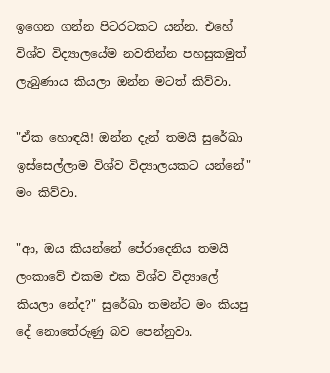ඉගෙන ගන්න පිටරටකට යන්න. එහේ විශ්ව විද්‍යාලයේම නවතින්න පහසුකමුත් ලැබුණාය කියලා ඔන්න මටත් කිව්වා.

"ඒක හොඳයි! ඔන්න දැන් තමයි සුරේඛා ඉස්සෙල්ලාම විශ්ව විද්‍යාලයකට යන්නේ" මං කිව්වා.

"ආ, ඔය කියන්නේ පේරාදෙනිය තමයි ලංකාවේ එකම එක විශ්ව විද්‍යාලේ කියලා නේද?" සුරේඛා තමන්ට මං කියපු දේ නොතේරුණු බව පෙන්නුවා.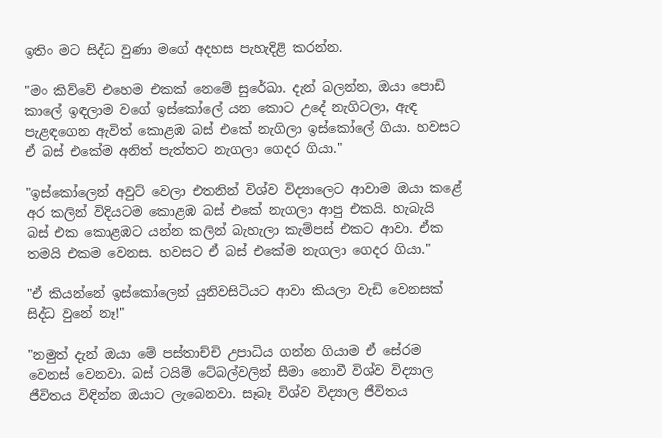ඉතිං මට සිද්ධ වුණා මගේ අදහස පැහැදිළි කරන්න.

"මං කිව්වේ එහෙම එකක් නෙමේ සුරේඛා. දැන් බලන්න, ඔයා පොඩි කාලේ ඉඳලාම වගේ ඉස්කෝලේ යන කොට උදේ නැගිටලා, ඇඳ පැළඳගෙන ඇවිත් කොළඹ බස් එකේ නැගිලා ඉස්කෝලේ ගියා. හවසට ඒ බස් එකේම අනිත් පැත්තට නැගලා ගෙදර ගියා."

"ඉස්කෝලෙන් අවුට් වෙලා එතනින් විශ්ව විද්‍යාලෙට ආවාම ඔයා කළේ අර කලින් විදියටම කොළඹ බස් එකේ නැගලා ආපු එකයි. හැබැයි බස් එක කොළඹට යන්න කලින් බැහැලා කැම්පස් එකට ආවා. ඒක තමයි එකම වෙනස. හවසට ඒ බස් එකේම නැගලා ගෙදර ගියා."

"ඒ කියන්නේ ඉස්කෝලෙන් යුනිවසිටියට ආවා කියලා වැඩි වෙනසක් සිද්ධ වුනේ නෑ!"

"නමුත් දැන් ඔයා මේ පස්තාච්චි උපාධිය ගන්න ගියාම ඒ සේරම වෙනස් වෙනවා. බස් ටයිම් ටේබල්වලින් සීමා නොවී විශ්ව විද්‍යාල ජීවිතය විඳින්න ඔයාට ලැබෙනවා. සෑබෑ විශ්ව විද්‍යාල ජීවිතය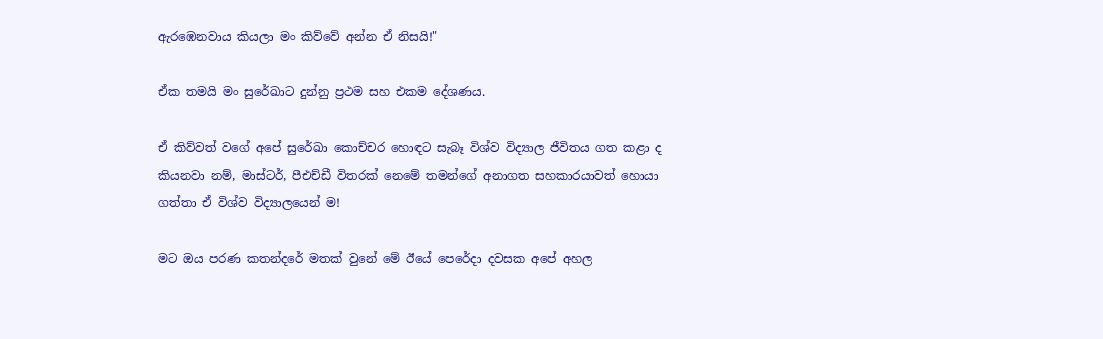ඇරඹෙනවාය කියලා මං කිව්වේ අන්න ඒ නිසයි!"

ඒක තමයි මං සුරේඛාට දුන්නු ප්‍රථම සහ එකම දේශණය.

ඒ කිව්වත් වගේ අපේ සුරේඛා කොච්චර හොඳට සැබෑ විශ්ව විද්‍යාල ජීවිතය ගත කළා ද කියනවා නම්, මාස්ටර්, පීඑච්ඩී විතරක් නෙමේ තමන්ගේ අනාගත සහකාරයාවත් හොයා ගත්තා ඒ විශ්ව විද්‍යාලයෙන් ම!

මට ඔය පරණ කතන්දරේ මතක් වුනේ මේ ඊයේ පෙරේදා දවසක අපේ අහල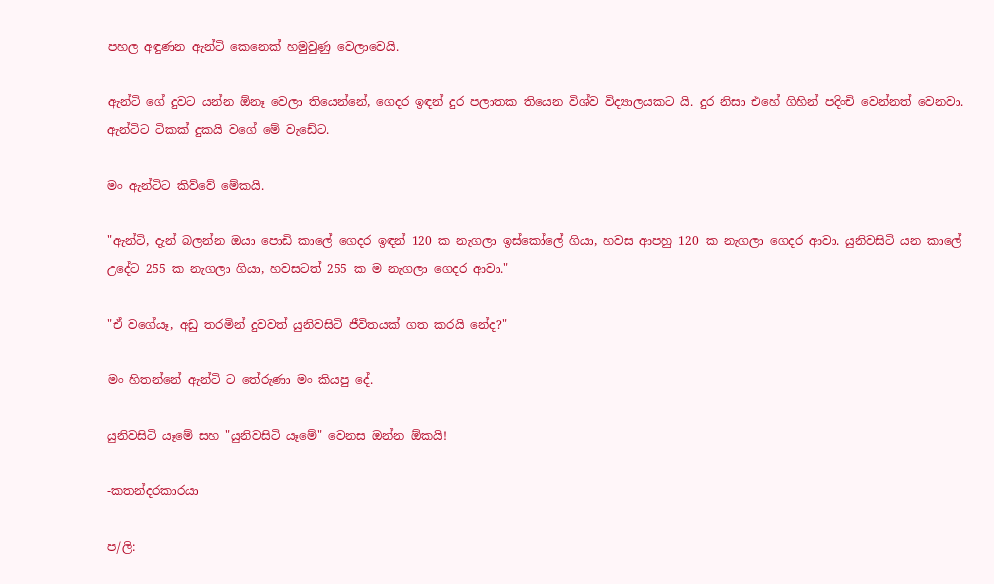පහල අඳුණන ඇන්ටි කෙනෙක් හමුවුණු වෙලාවෙයි.

ඇන්ටි ගේ දුවට යන්න ඕනෑ වෙලා තියෙන්නේ, ගෙදර ඉඳන් දුර පලාතක තියෙන විශ්ව විද්‍යාලයකට යි. දුර නිසා එහේ ගිහින් පදිංචි වෙන්නත් වෙනවා. ඇන්ටිට ටිකක් දුකයි වගේ මේ වැඩේට.

මං ඇන්ටිට කිව්වේ මේකයි.

"ඇන්ටි, දැන් බලන්න ඔයා පොඩි කාලේ ගෙදර ඉඳන් 120 ක නැගලා ඉස්කෝලේ ගියා, හවස ආපහු 120 ක නැගලා ගෙදර ආවා. යුනිවසිටි යන කාලේ උදේට 255 ක නැගලා ගියා, හවසටත් 255 ක ම නැගලා ගෙදර ආවා."

"ඒ වගේයෑ, අඩු තරමින් දුවවත් යුනිවසිටි ජීවිතයක් ගත කරයි නේද?"

මං හිතන්නේ ඇන්ටි ට තේරුණා මං කියපු දේ.

යුනිවසිටි යෑමේ සහ "යුනිවසිටි යෑමේ" වෙනස ඔන්න ඕකයි!

-කතන්දරකාරයා

ප/ලි: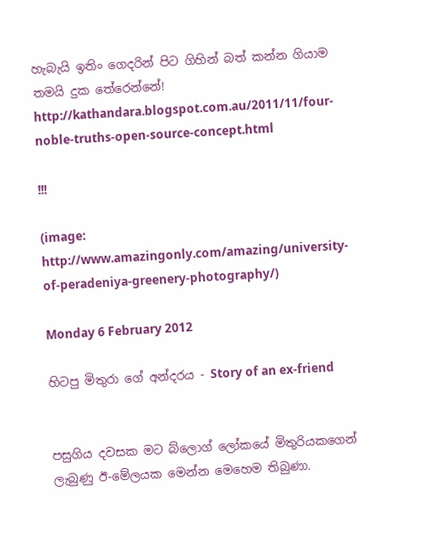හැබැයි ඉතිං ගෙදරින් පිට ගිහින් බත් කන්න ගියාම තමයි දුක තේරෙන්නේ!
http://kathandara.blogspot.com.au/2011/11/four-noble-truths-open-source-concept.html

!!!

(image: http://www.amazingonly.com/amazing/university-of-peradeniya-greenery-photography/)

Monday 6 February 2012

හිටපු මිතුරා ගේ අන්දරය - Story of an ex-friend


පසුගිය දවසක මට බ්ලොග් ලෝකයේ මිතුරියකගෙන් ලැබුණු ඊ-මේලයක මෙන්න මෙහෙම තිබුණා.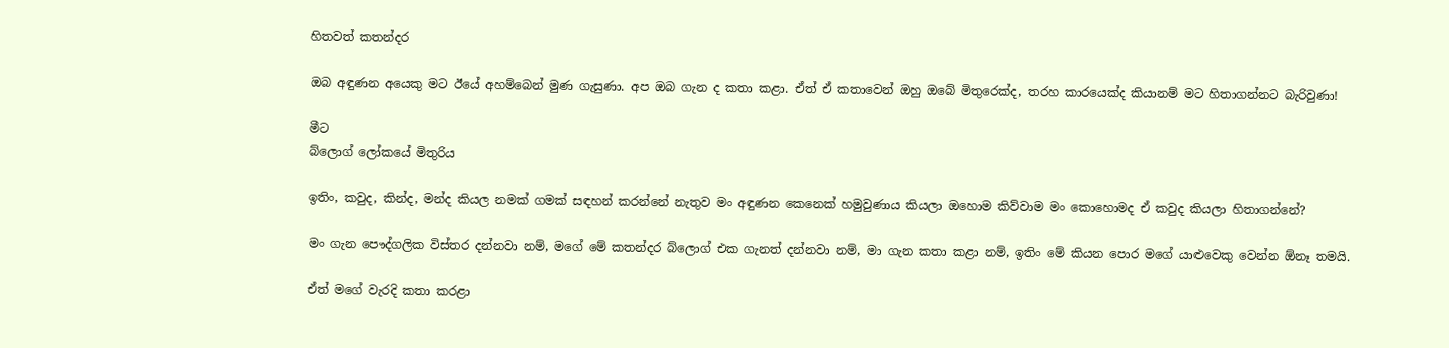හිතවත් කතන්දර

ඔබ අඳුණන අයෙකු මට ඊයේ අහම්බෙන් මුණ ගැසුණා. අප ඔබ ගැන ද කතා කළා. ඒත් ඒ කතාවෙන් ඔහු ඔබේ මිතුරෙක්ද, තරහ කාරයෙක්ද කියානම් මට හිතාගන්නට බැරිවුණා!

මීට
බ්ලොග් ලෝකයේ මිතුරිය

ඉතිං, කවුද, කින්ද, මන්ද කියල නමක් ගමක් සඳහන් කරන්නේ නැතුව මං අඳුණන කෙනෙක් හමුවුණාය කියලා ඔහොම කිව්වාම මං කොහොමද ඒ කවුද කියලා හිතාගන්නේ?

මං ගැන පෞද්ගලික විස්තර දන්නවා නම්, මගේ මේ කතන්දර බ්ලොග් එක ගැනත් දන්නවා නම්, මා ගැන කතා කළා නම්, ඉතිං මේ කියන පොර මගේ යාළුවෙකු වෙන්න ඕනෑ තමයි.

ඒත් මගේ වැරදි කතා කරළා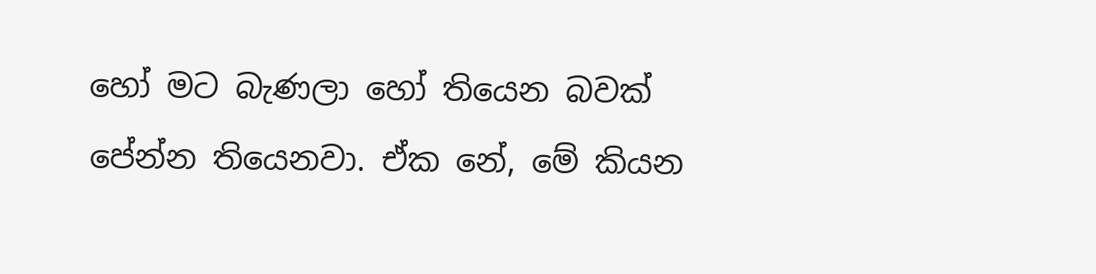හෝ මට බැණලා හෝ තියෙන බවක් පේන්න තියෙනවා. ඒක නේ, මේ කියන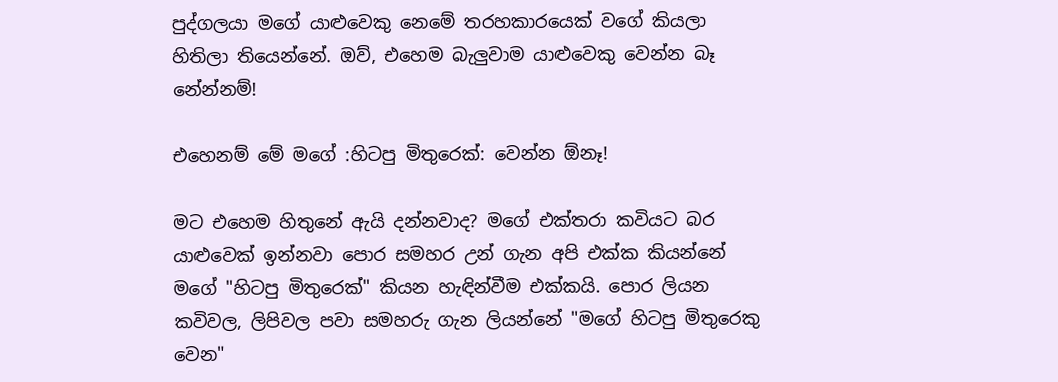පුද්ගලයා මගේ යාළුවෙකු නෙමේ තරහකාරයෙක් වගේ කියලා හිතිලා තියෙන්නේ. ඔව්, එහෙම බැලුවාම යාළුවෙකු වෙන්න බෑ නේන්නම්!

එහෙනම් මේ මගේ :හිටපු මිතුරෙක්: වෙන්න ඕනෑ!

මට එහෙම හිතුනේ ඇයි දන්නවාද? මගේ එක්තරා කවියට බර යාළුවෙක් ඉන්නවා පොර සමහර උන් ගැන අපි එක්ක කියන්නේ මගේ "හිටපු මිතුරෙක්" කියන හැඳින්වීම එක්කයි. පොර ලියන කවිවල, ලිපිවල පවා සමහරු ගැන ලියන්නේ "මගේ හිටපු මිතුරෙකු වෙන"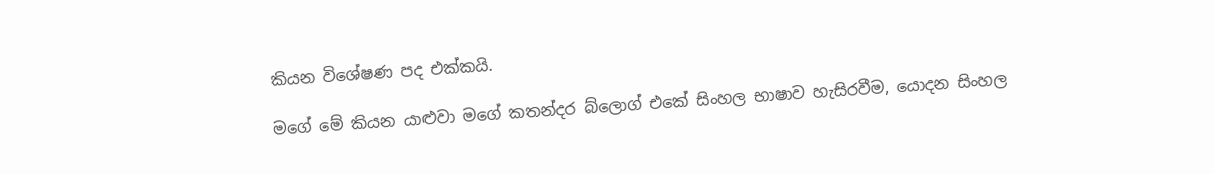කියන විශේෂණ පද එක්කයි.

මගේ මේ කියන යාළුවා මගේ කතන්දර බ්ලොග් එකේ සිංහල භාෂාව හැසිරවීම, යොදන සිංහල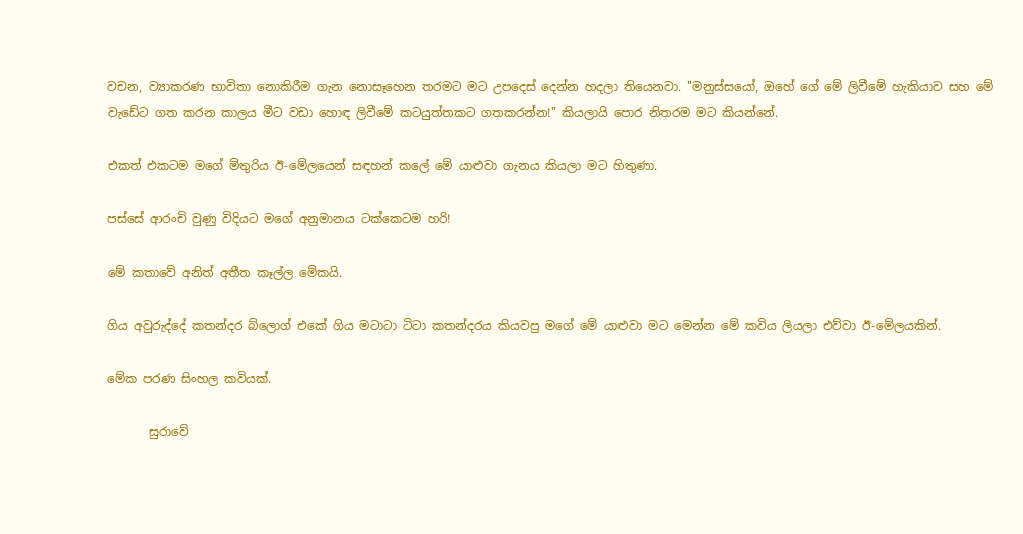වචන, ව්‍යාකරණ භාවිතා නොකිරීම ගැන නොසෑහෙන තරමට මට උපදෙස් දෙන්න හදලා තියෙනවා. "මනුස්සයෝ, ඔහේ ගේ මේ ලිවීමේ හැකියාව සහ මේ වැඩේට ගත කරන කාලය මීට වඩා හොඳ ලිවීමේ කටයුත්තකට ගතකරන්න!" කියලායි පොර නිතරම මට කියන්නේ.

එකත් එකටම මගේ මිතුරිය ඊ-මේලයෙන් සඳහන් කලේ මේ යාළුවා ගැනය කියලා මට හිතුණා.

පස්සේ ආරංචි වුණු විදියට මගේ අනුමානය ටක්කෙටම හරි!

මේ කතාවේ අනිත් අතීත කෑල්ල මේකයි.

ගිය අවුරුද්දේ කතන්දර බ්ලොග් එකේ ගිය මටාටා ටිටා කතන්දරය කියවපු මගේ මේ යාළුවා මට මෙන්න මේ කවිය ලියලා එව්වා ඊ-මේලයකින්.

මේක පරණ සිංහල කවියක්.

       සුරාවේ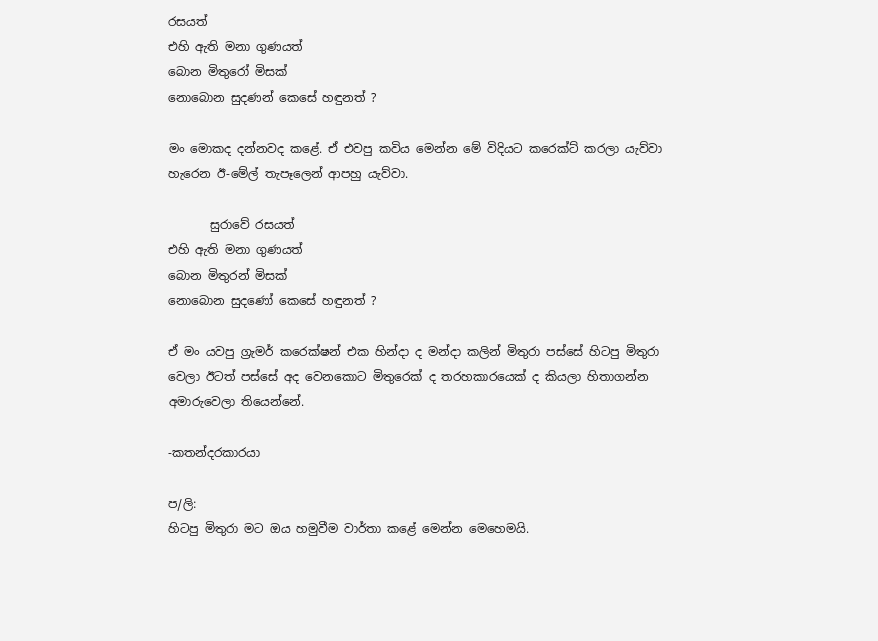රසයත්
එහි ඇති මනා ගුණයත්
බොන මිතුරෝ මිසක්
නොබොන සුදණන් කෙසේ හඳුනත් ?

මං මොකද දන්නවද කළේ. ඒ එවපු කවිය මෙන්න මේ විදියට කරෙක්ට් කරලා යැව්වා හැරෙන ඊ-මේල් තැපෑලෙන් ආපහු යැව්වා.

       සුරාවේ රසයත්
එහි ඇති මනා ගුණයත්
බොන මිතුරන් මිසක්
නොබොන සුදණෝ කෙසේ හඳුනත් ?

ඒ මං යවපු ග්‍රැමර් කරෙක්ෂන් එක හින්දා ද මන්දා කලින් මිතුරා පස්සේ හිටපු මිතුරා වෙලා ඊටත් පස්සේ අද වෙනකොට මිතුරෙක් ද තරහකාරයෙක් ද කියලා හිතාගන්න අමාරුවෙලා තියෙන්නේ.

-කතන්දරකාරයා

ප/ලි:
හිටපු මිතුරා මට ඔය හමුවීම වාර්තා කළේ මෙන්න මෙහෙමයි.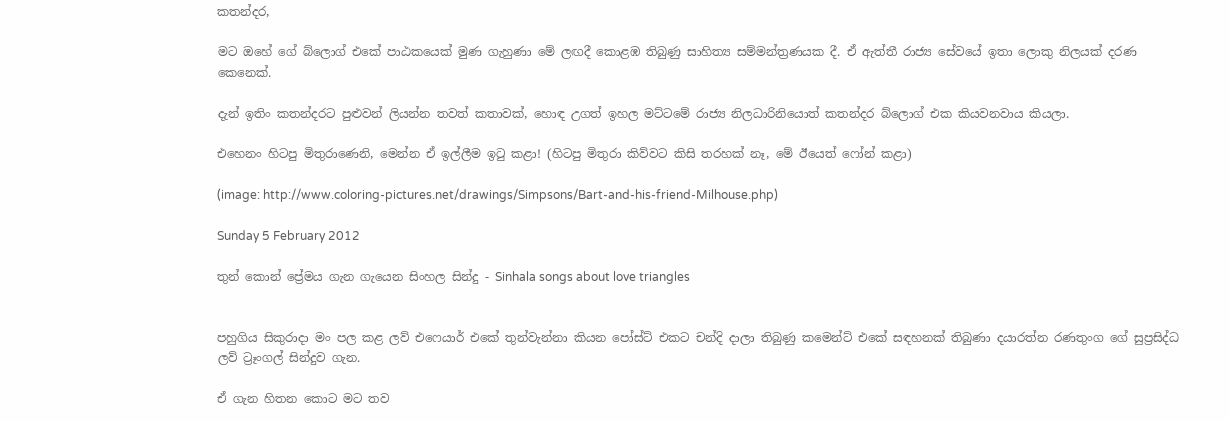කතන්දර,

මට ඔහේ ගේ බ්ලොග් එකේ පාඨකයෙක් මුණ ගැහුණා මේ ලඟදී කොළඹ තිබුණු සාහිත්‍ය සම්මන්ත්‍රණයක දී. ඒ ඇත්තී රාජ්‍ය සේවයේ ඉතා ලොකු නිලයක් දරණ කෙනෙක්.

දැන් ඉතිං කතන්දරට පුළුවන් ලියන්න තවත් කතාවක්, හොඳ උගත් ඉහල මට්ටමේ රාජ්‍ය නිලධාරිනියොත් කතන්දර බ්ලොග් එක කියවනවාය කියලා.

එහෙනං හිටපු මිතුරාණෙනි, මෙන්න ඒ ඉල්ලීම ඉටු කළා! (හිටපු මිතුරා කිව්වට කිසි තරහක් නෑ, මේ ඊයෙත් ෆෝන් කළා)

(image: http://www.coloring-pictures.net/drawings/Simpsons/Bart-and-his-friend-Milhouse.php)

Sunday 5 February 2012

තුන් කොන් ප්‍රේමය ගැන ගැයෙන සිංහල සින්දු - Sinhala songs about love triangles


පහුගිය සිකුරාදා මං පල කළ ලව් එෆෙයාර් එකේ තුන්වැන්නා කියන පෝස්ට් එකට චන්දි දාලා තිබුණු කමෙන්ට් එකේ සඳහනක් තිබුණා දයාරත්න රණතුංග ගේ සුප්‍රසිද්ධ ලව් ට්‍රෑංගල් සින්දුව ගැන.

ඒ ගැන හිතන කොට මට තව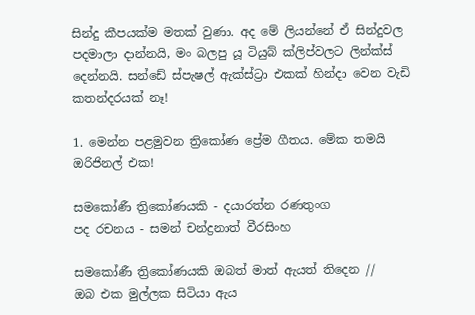සින්දු කීපයක්ම මතක් වුණා. අද මේ ලියන්නේ ඒ සින්දුවල පදමාලා දාන්නයි, මං බලපු යූ ටියුබ් ක්ලිප්වලට ලින්ක්ස් දෙන්නයි. සන්ඩේ ස්පැෂල් ඇක්ස්ට්‍රා එකක් හින්දා වෙන වැඩි කතන්දරයක් නෑ!

1. මෙන්න පළමුවන ත්‍රිකෝණ ප්‍රේම ගීතය. මේක තමයි ඔරිජිනල් එක!

සමකෝණී ත්‍රිකෝණයකි - දයාරත්න රණතුංග
පද රචනය - සමන් චන්ද්‍රනාත් වීරසිංහ

සමකෝණී ත්‍රිකෝණයකි ඔබත් මාත් ඇයත් තිදෙන //
ඔබ එක මුල්ලක සිටියා ඇය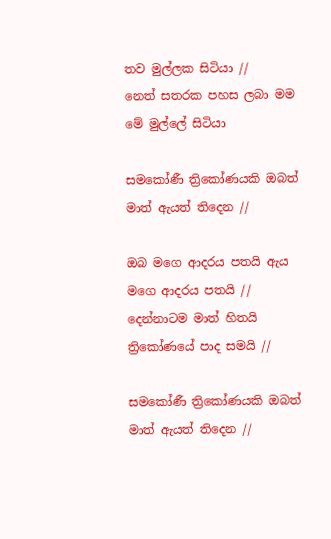තව මුල්ලක සිටියා //
නෙත් සතරක පහස ලබා මම මේ මුල්ලේ සිටියා

සමකෝණී ත්‍රිකෝණයකි ඔබත් මාත් ඇයත් තිදෙන //

ඔබ මගෙ ආදරය පතයි ඇය මගෙ ආදරය පතයි //
දෙන්නාටම මාත් හිතයි ත්‍රිකෝණයේ පාද සමයි //

සමකෝණී ත්‍රිකෝණයකි ඔබත් මාත් ඇයත් තිදෙන //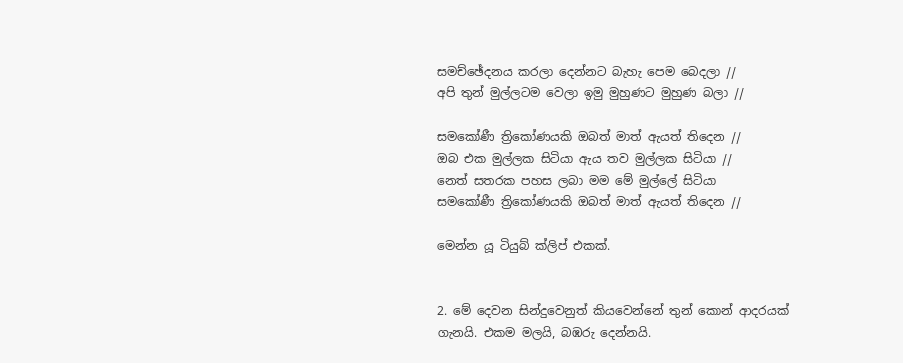සමච්ඡේදනය කරලා දෙන්නට බැහැ පෙම බෙදලා //
අපි තුන් මුල්ලටම වෙලා ඉමු මුහුණට මුහුණ බලා //

සමකෝණී ත්‍රිකෝණයකි ඔබත් මාත් ඇයත් තිදෙන //
ඔබ එක මුල්ලක සිටියා ඇය තව මුල්ලක සිටියා //
නෙත් සතරක පහස ලබා මම මේ මුල්ලේ සිටියා
සමකෝණී ත්‍රිකෝණයකි ඔබත් මාත් ඇයත් තිදෙන //

මෙන්න යූ ටියුබ් ක්ලිප් එකක්.


2. මේ දෙවන සින්දුවෙනුත් කියවෙන්නේ තුන් කොන් ආදරයක් ගැනයි. එකම මලයි, බඹරු දෙන්නයි.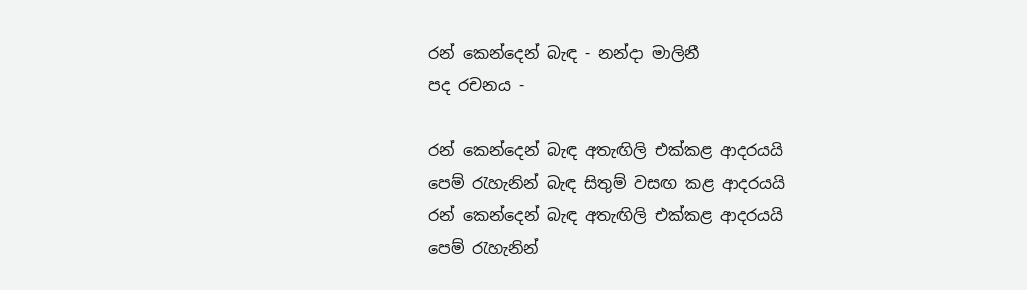රන් කෙන්දෙන් බැඳ - නන්දා මාලිනී
පද රචනය -

රන් කෙන්දෙන් බැඳ අතැඟිලි එක්කළ ආදරයයි
පෙම් රැහැනින් බැඳ සිතුම් වසඟ කළ ආදරයයි
රන් කෙන්දෙන් බැඳ අතැඟිලි එක්කළ ආදරයයි
පෙම් රැහැනින්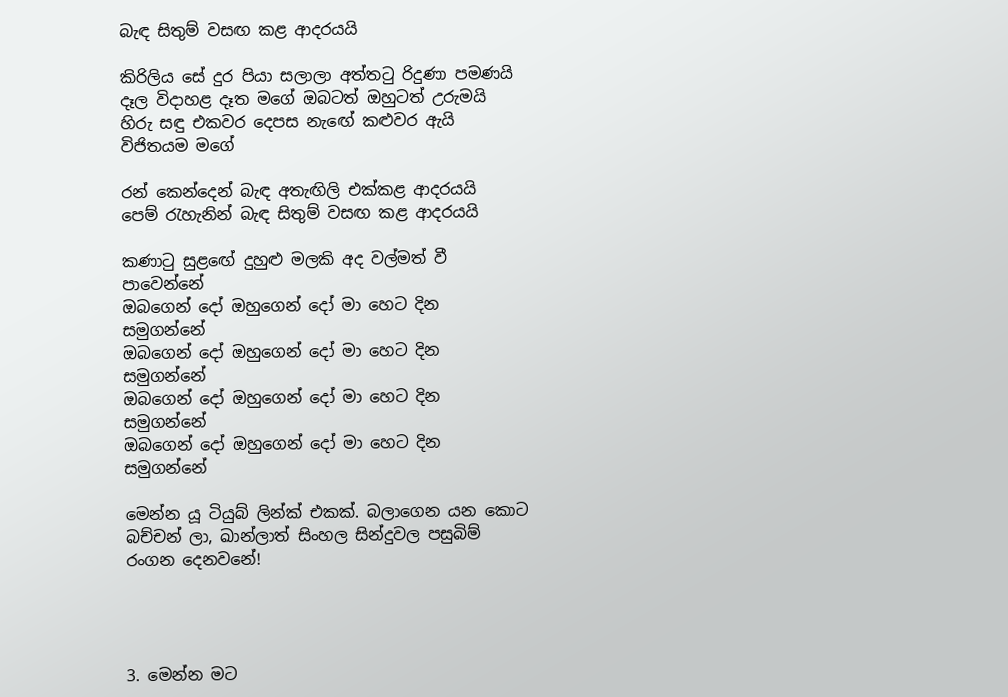බැඳ සිතුම් වසඟ කළ ආදරයයි

කිරිලිය සේ දුර පියා සලාලා අත්තටු රිදුණා පමණයි
දෑල විදාහළ දෑත මගේ ඔබටත් ඔහුටත් උරුමයි
හිරු සඳු එකවර දෙපස නැඟේ කළුවර ඇයි විජිතයම මගේ

රන් කෙන්දෙන් බැඳ අතැඟිලි එක්කළ ආදරයයි
පෙම් රැහැනින් බැඳ සිතුම් වසඟ කළ ආදරයයි

කණාටු සුළඟේ දුහුළු මලකි අද වල්මත් වී පාවෙන්නේ
ඔබගෙන් දෝ ඔහුගෙන් දෝ මා හෙට දින සමුගන්නේ
ඔබගෙන් දෝ ඔහුගෙන් දෝ මා හෙට දින සමුගන්නේ
ඔබගෙන් දෝ ඔහුගෙන් දෝ මා හෙට දින සමුගන්නේ
ඔබගෙන් දෝ ඔහුගෙන් දෝ මා හෙට දින සමුගන්නේ

මෙන්න යූ ටියුබ් ලින්ක් එකක්. බලාගෙන යන කොට බච්චන් ලා, ඛාන්ලාත් සිංහල සින්දුවල පසුබිම් රංගන දෙනවනේ!




3. මෙන්න මට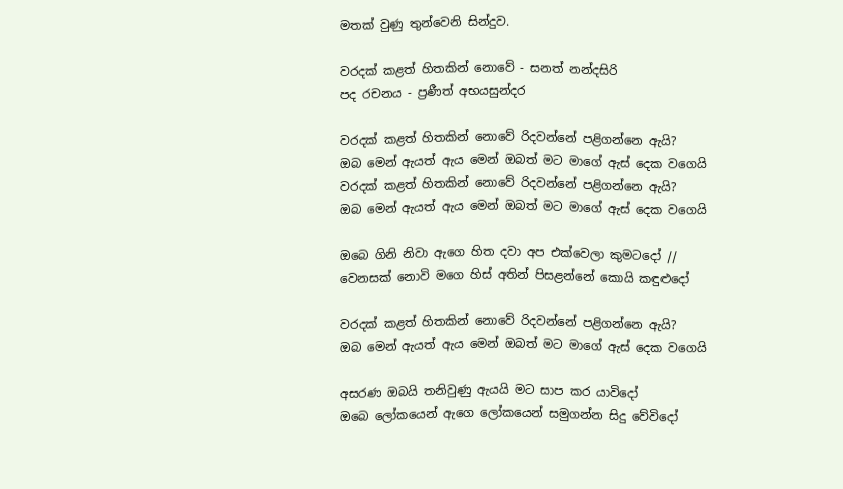මතක් වුණු තුන්වෙනි සින්දුව.

වරදක් කළත් හිතකින් නොවේ - සනත් නන්දසිරි
පද රචනය - ප්‍රණීත් අභයසුන්දර

වරදක් කළත් හිතකින් නොවේ රිදවන්නේ පළිගන්නෙ ඇයි?
ඔබ මෙන් ඇයත් ඇය මෙන් ඔබත් මට මාගේ ඇස් දෙක වගෙයි
වරදක් කළත් හිතකින් නොවේ රිදවන්නේ පළිගන්නෙ ඇයි?
ඔබ මෙන් ඇයත් ඇය මෙන් ඔබත් මට මාගේ ඇස් දෙක වගෙයි

ඔබෙ ගිනි නිවා ඇගෙ හිත දවා අප එක්වෙලා කුමටදෝ //
වෙනසක් නොවි මගෙ හිස් අතින් පිසළන්නේ කොයි කඳුළුදෝ

වරදක් කළත් හිතකින් නොවේ රිදවන්නේ පළිගන්නෙ ඇයි?
ඔබ මෙන් ඇයත් ඇය මෙන් ඔබත් මට මාගේ ඇස් දෙක වගෙයි

අසරණ ඔබයි තනිවුණු ඇයයි මට සාප කර යාවිදෝ
ඔබෙ ලෝකයෙන් ඇගෙ ලෝකයෙන් සමුගන්න සිදු වේවිදෝ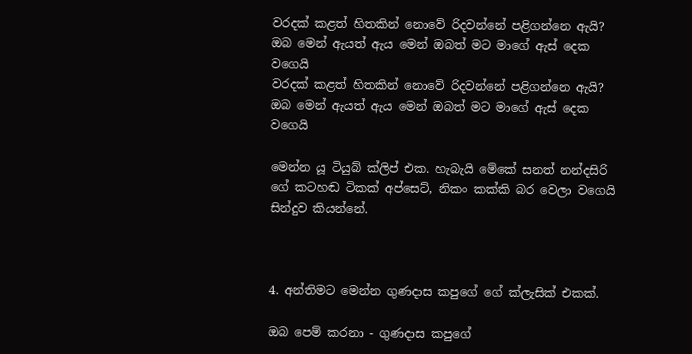වරදක් කළත් හිතකින් නොවේ රිදවන්නේ පළිගන්නෙ ඇයි?
ඔබ මෙන් ඇයත් ඇය මෙන් ඔබත් මට මාගේ ඇස් දෙක වගෙයි
වරදක් කළත් හිතකින් නොවේ රිදවන්නේ පළිගන්නෙ ඇයි?
ඔබ මෙන් ඇයත් ඇය මෙන් ඔබත් මට මාගේ ඇස් දෙක වගෙයි

මෙන්න යූ ටියුබ් ක්ලිප් එක. හැබැයි මේකේ සනත් නන්දසිරි ගේ කටහඬ ටිකක් අප්සෙට්, නිකං කක්කි බර වෙලා වගෙයි සින්දුව කියන්නේ.



4. අන්තිමට මෙන්න ගුණදාස කපුගේ ගේ ක්ලැසික් එකක්.

ඔබ පෙම් කරනා - ගුණදාස කපුගේ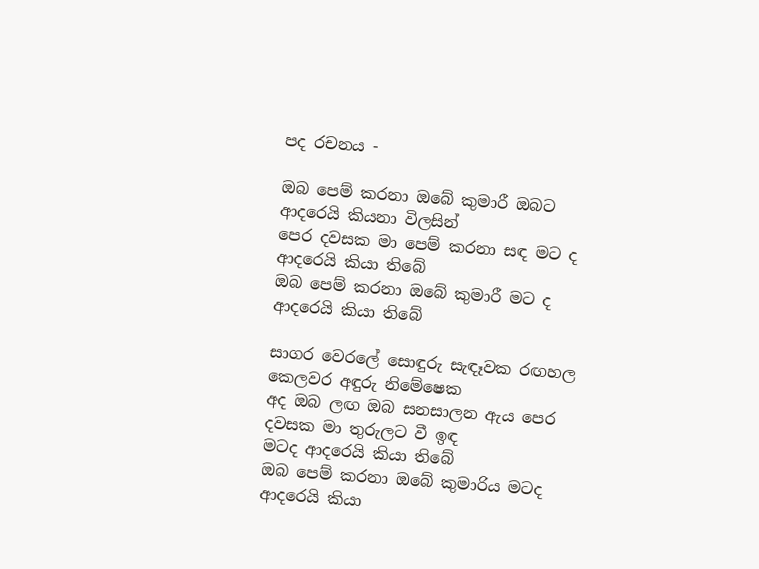පද රචනය -

ඔබ පෙම් කරනා ඔබේ කුමාරී ඔබට ආදරෙයි කියනා විලසින්
පෙර දවසක මා පෙම් කරනා සඳ මට ද ආදරෙයි කියා තිබේ
ඔබ පෙම් කරනා ඔබේ කුමාරී මට ද ආදරෙයි කියා තිබේ

සාගර වෙරලේ සොඳුරු සැඳෑවක රඟහල කෙලවර අඳුරු නිමේෂෙක
අද ඔබ ලඟ ඔබ සනසාලන ඇය පෙර දවසක මා තුරුලට වී ඉඳ
මටද ආදරෙයි කියා තිබේ
ඔබ පෙම් කරනා ඔබේ කුමාරිය මටද ආදරෙයි කියා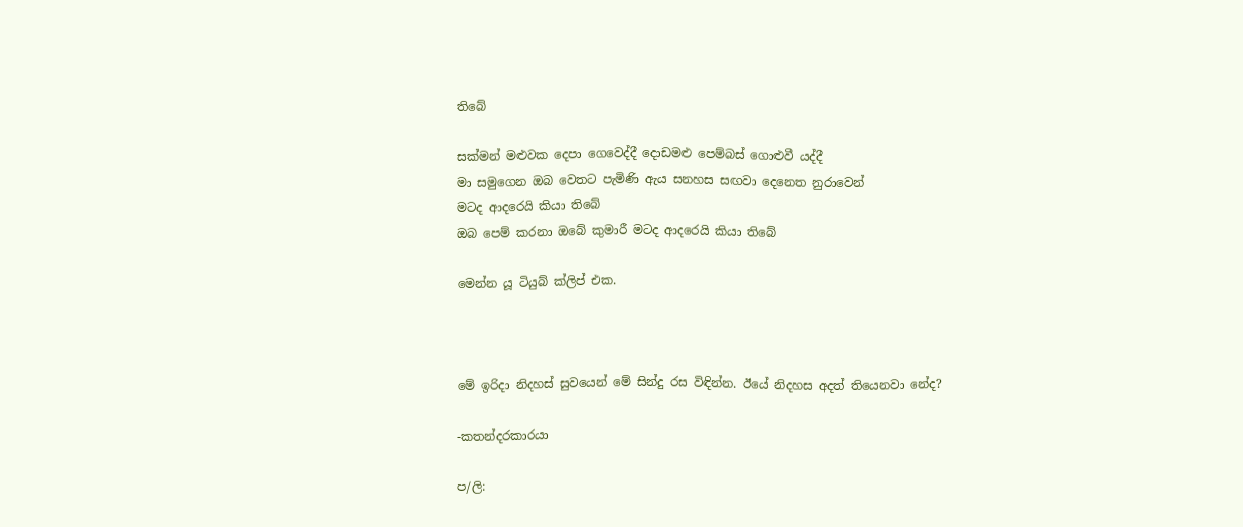තිබේ

සක්මන් මළුවක දෙපා ගෙවෙද්දී දොඩමළු පෙම්බස් ගොළුවී යද්දී
මා සමුගෙන ඔබ වෙතට පැමිණි ඇය සනහස සඟවා දෙනෙත නුරාවෙන්
මටද ආදරෙයි කියා තිබේ
ඔබ පෙම් කරනා ඔබේ කුමාරී මටද ආදරෙයි කියා තිබේ

මෙන්න යූ ටියුබ් ක්ලිප් එක.



මේ ඉරිදා නිදහස් සුවයෙන් මේ සින්දු රස විඳින්න. ඊයේ නිදහස අදත් තියෙනවා නේද?

-කතන්දරකාරයා

ප/ලි: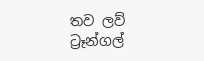තව ලව් ට්‍රෑන්ගල්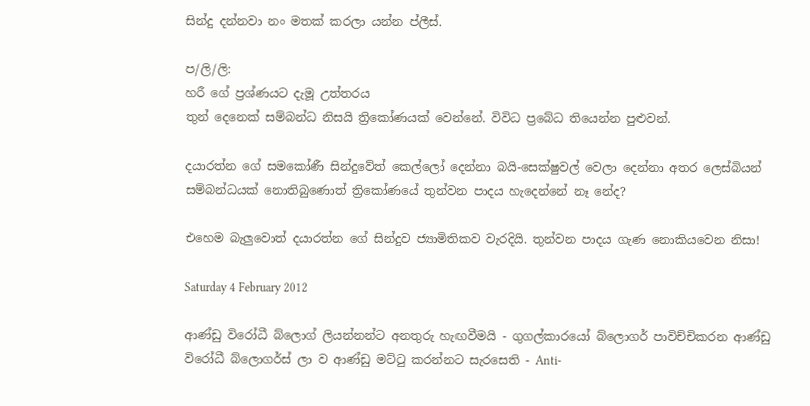සින්දු දන්නවා නං මතක් කරලා යන්න ප්ලීස්.

ප/ලි/ලි:
හරී ගේ ප්‍රශ්ණයට දැමූ උත්තරය
තුන් දෙනෙක් සම්බන්ධ නිසයි ත්‍රිකෝණයක් වෙන්නේ. විවිධ ප්‍රබේධ තියෙන්න පුළුවන්.

දයාරත්න ගේ සමකෝණී සින්දුවේත් කෙල්ලෝ දෙන්නා බයි-සෙක්ෂුවල් වෙලා දෙන්නා අතර ලෙස්බියන් සම්බන්ධයක් නොතිබුණොත් ත්‍රිකෝණයේ තුන්වන පාදය හැදෙන්නේ නෑ නේද?

එහෙම බැලුවොත් දයාරත්න ගේ සින්දුව ජ්‍යාමිතිකව වැරදියි. තුන්වන පාදය ගැණ නොකියවෙන නිසා!

Saturday 4 February 2012

ආණ්ඩු විරෝධී බ්ලොග් ලියන්නන්ට අනතුරු හැඟවීමයි - ගුගල්කාරයෝ බ්ලොගර් පාවිච්චිකරන ආණ්ඩු විරෝධී බ්ලොගර්ස් ලා ව ආණ්ඩු මට්ටු කරන්නට සැරසෙති - Anti-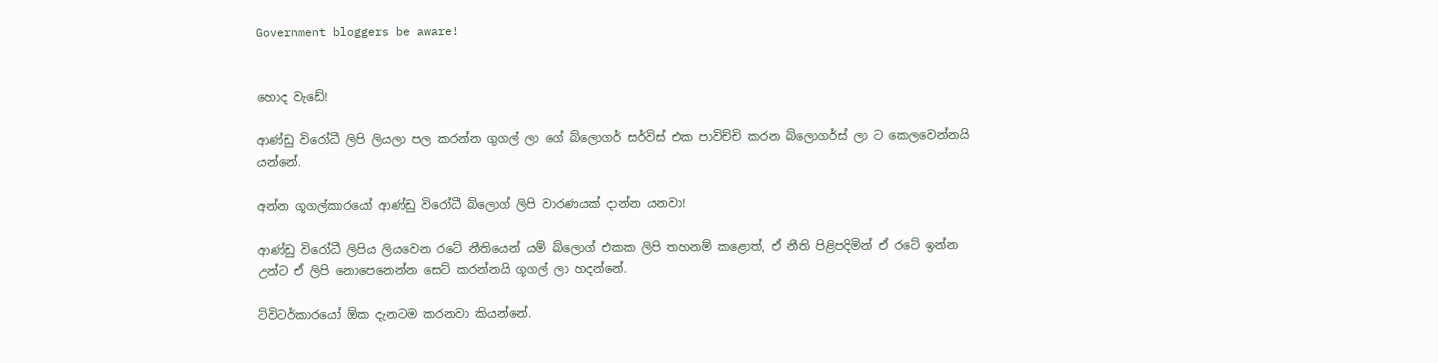Government bloggers be aware!


හොද වැඩේ!

ආණ්ඩු විරෝධී ලිපි ලියලා පල කරන්න ගුගල් ලා ගේ බ්ලොගර් සර්විස් එක පාවිච්චි කරන බ්ලොගර්ස් ලා ට කෙලවෙන්නයි යන්නේ.

අන්න ගූගල්කාරයෝ ආණ්ඩු විරෝධී බ්ලොග් ලිපි වාරණයක් දාන්න යනවා!

ආණ්ඩු විරෝධී ලිපිය ලියවෙන රටේ නීතියෙන් යම් බ්ලොග් එකක ලිපි තහනම් කළොත්, ඒ නීති පිළිපදිමින් ඒ රටේ ඉන්න උන්ට ඒ ලිපි නොපෙනෙන්න සෙට් කරන්නයි ගූගල් ලා හදන්නේ.

ට්විටර්කාරයෝ ඕක දැනටම කරනවා කියන්නේ.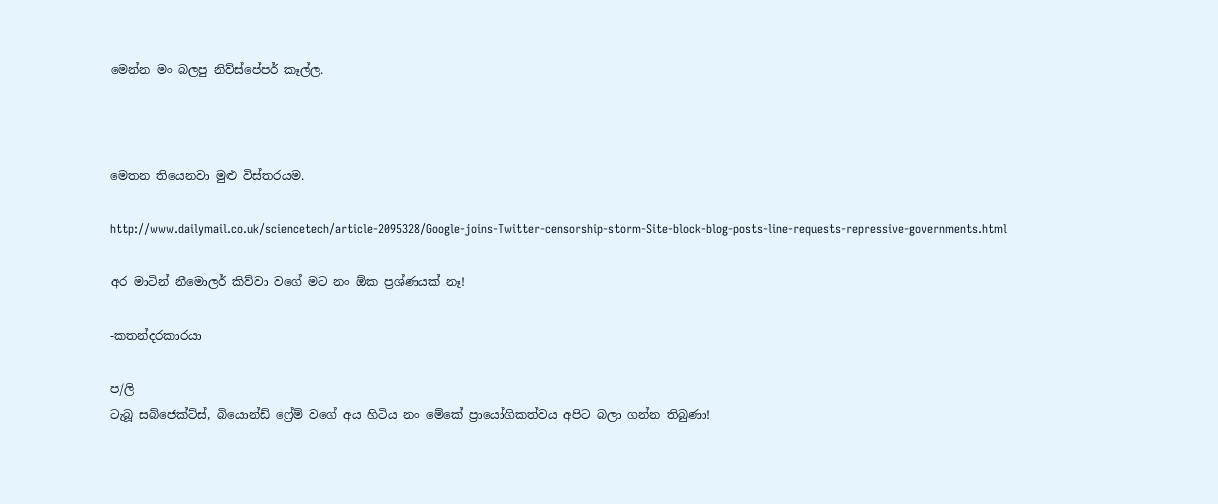මෙන්න මං බලපු නිව්ස්පේපර් කෑල්ල.



මෙතන තියෙනවා මුළු විස්තරයම.

http://www.dailymail.co.uk/sciencetech/article-2095328/Google-joins-Twitter-censorship-storm-Site-block-blog-posts-line-requests-repressive-governments.html

අර මාටින් නීමොලර් කිව්වා වගේ මට නං ඕක ප්‍රශ්ණයක් නෑ!

-කතන්දරකාරයා

ප/ලි
ටැබූ සබ්ජෙක්ට්ස්, බියොන්ඩ් ෆ්‍රේම් වගේ අය හිටිය නං මේකේ ප්‍රායෝගිකත්වය අපිට බලා ගන්න තිබුණා!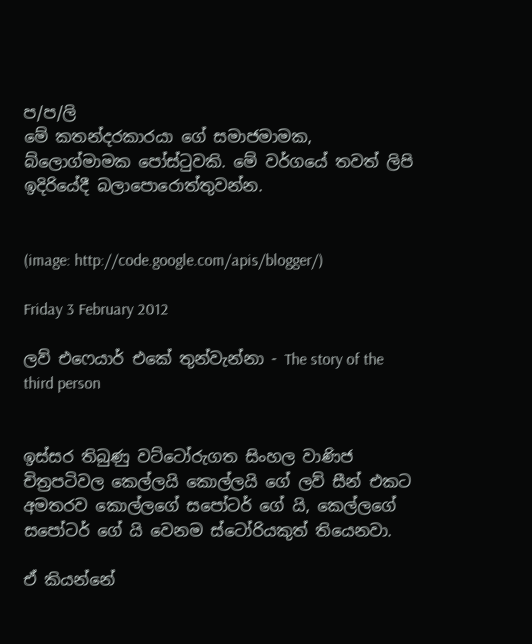ප/ප/ලි
මේ කතන්දරකාරයා ගේ සමාජමාමක, බ්ලොග්මාමක පෝස්ටුවකි. මේ වර්ගයේ තවත් ලිපි ඉදිරියේදී බලාපොරොත්තුවන්න.


(image: http://code.google.com/apis/blogger/)

Friday 3 February 2012

ලව් එෆෙයාර් එකේ තුන්වැන්නා - The story of the third person


ඉස්සර තිබුණු වට්ටෝරුගත සිංහල වාණිජ චිත්‍රපටිවල කෙල්ලයි කොල්ලයි ගේ ලව් සීන් එකට අමතරව කොල්ලගේ සපෝටර් ගේ යි, කෙල්ලගේ සපෝටර් ගේ යි වෙනම ස්ටෝරියකුත් තියෙනවා.

ඒ කියන්නේ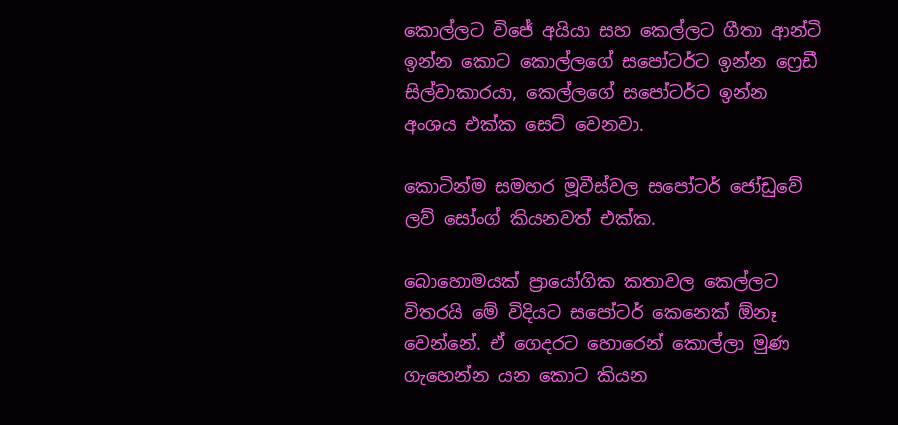කොල්ලට විජේ අයියා සහ කෙල්ලට ගීතා ආන්ටි ඉන්න කොට කොල්ලගේ සපෝටර්ට ඉන්න ෆ්‍රෙඩී සිල්වාකාරයා, කෙල්ලගේ සපෝටර්ට ඉන්න අංශය එක්ක සෙට් වෙනවා.

කොටින්ම සමහර මූවීස්වල සපෝටර් ජෝඩුවේ ලව් සෝංග් කියනවත් එක්ක.

බොහොමයක් ප්‍රායෝගික කතාවල කෙල්ලට විතරයි මේ විදියට සපෝටර් කෙනෙක් ඕනෑ වෙන්නේ. ඒ ගෙදරට හොරෙන් කොල්ලා මුණ ගැහෙන්න යන කොට කියන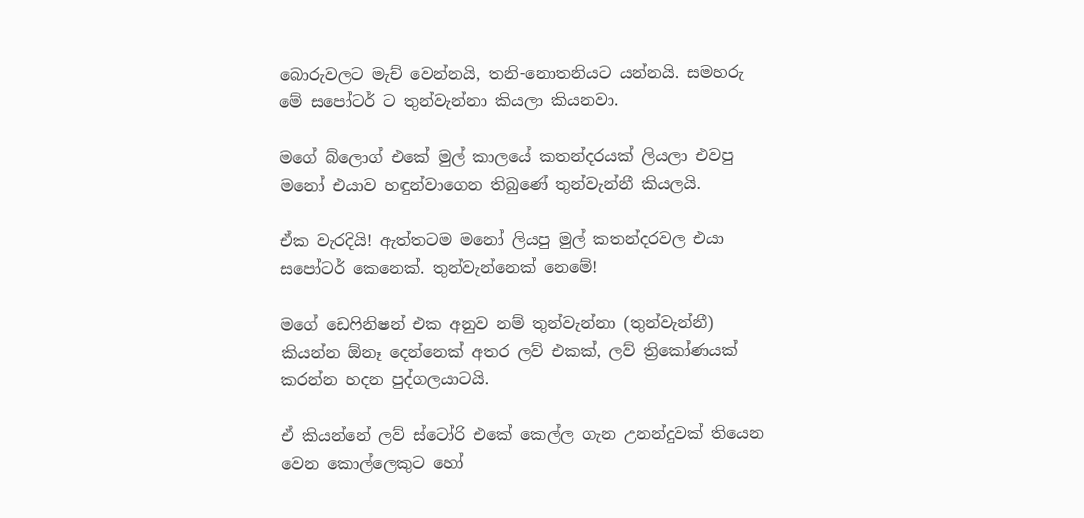බොරුවලට මැච් වෙන්නයි, තනි-නොතනියට යන්නයි. සමහරු මේ සපෝටර් ට තුන්වැන්නා කියලා කියනවා.

මගේ බ්ලොග් එකේ මුල් කාලයේ කතන්දරයක් ලියලා එවපු මනෝ එයාව හඳුන්වාගෙන තිබුණේ තුන්වැන්නී කියලයි.

ඒක වැරදියි! ඇත්තටම මනෝ ලියපු මුල් කතන්දරවල එයා සපෝටර් කෙනෙක්. තුන්වැන්නෙක් නෙමේ!

මගේ ඩෙෆිනිෂන් එක අනුව නම් තුන්වැන්නා (තුන්වැන්නී) කියන්න ඕනෑ දෙන්නෙක් අතර ලව් එකක්, ලව් ත්‍රිකෝණයක් කරන්න හදන පුද්ගලයාටයි.

ඒ කියන්නේ ලව් ස්ටෝරි එකේ කෙල්ල ගැන උනන්දුවක් තියෙන වෙන කොල්ලෙකුට හෝ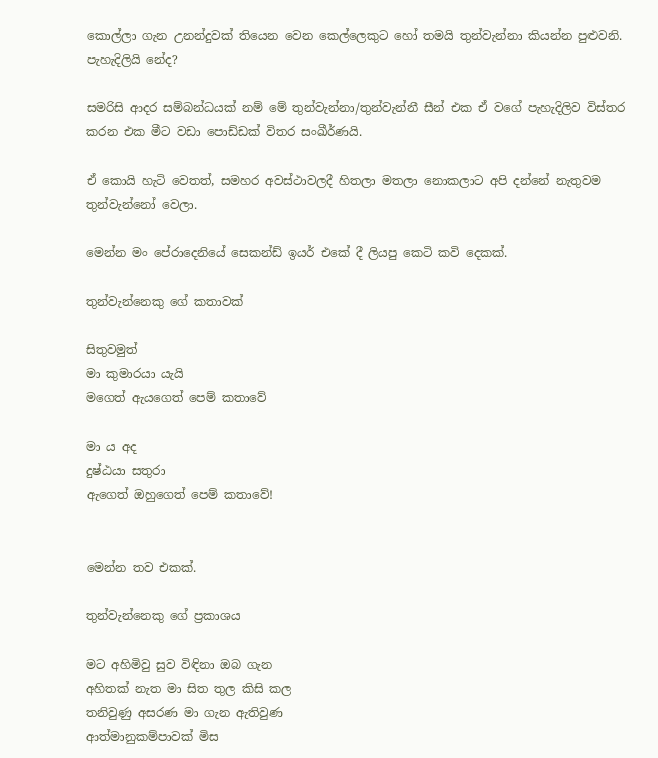කොල්ලා ගැන උනන්දුවක් තියෙන වෙන කෙල්ලෙකුට හෝ තමයි තුන්වැන්නා කියන්න පුළුවනි.
පැහැදිලියි නේද?

සමරිසි ආදර සම්බන්ධයක් නම් මේ තුන්වැන්නා/තුන්වැන්නී සීන් එක ඒ වගේ පැහැදිලිව විස්තර කරන එක මීට වඩා පොඩ්ඩක් විතර සංඛීර්ණයි.

ඒ කොයි හැටි වෙතත්, සමහර අවස්ථාවලදී හිතලා මතලා නොකලාට අපි දන්නේ නැතුවම තුන්වැන්නෝ වෙලා.

මෙන්න මං පේරාදෙනියේ සෙකන්ඩ් ඉයර් එකේ දී ලියපු කෙටි කවි දෙකක්.

තුන්වැන්නෙකු ගේ කතාවක්

සිතුවමුත්
මා කුමාරයා යැයි
මගෙත් ඇයගෙත් පෙම් කතාවේ

මා ය අද
දුෂ්ඨයා සතුරා
ඇගෙත් ඔහුගෙත් පෙම් කතාවේ!


මෙන්න තව එකක්.

තුන්වැන්නෙකු ගේ ප්‍රකාශය

මට අහිමිවු සුව විඳිනා ඔබ ගැන
අහිතක් නැත මා සිත තුල කිසි කල
තනිවුණු අසරණ මා ගැන ඇතිවුණ
ආත්මානුකම්පාවක් මිස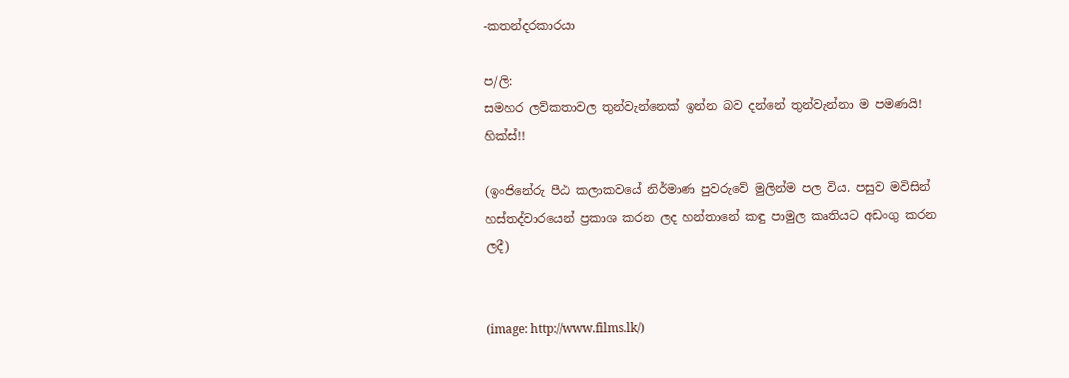-කතන්දරකාරයා

ප/ලි:
සමහර ලව්කතාවල තුන්වැන්නෙක් ඉන්න බව දන්නේ තුන්වැන්නා ම පමණයි! හික්ස්!!

(ඉංජිනේරු පීඨ කලාකවයේ නිර්මාණ පුවරුවේ මුලින්ම පල විය. පසුව මවිසින් හස්තද්වාරයෙන් ප්‍රකාශ කරන ලද හන්තානේ කඳු පාමුල කෘතියට අඩංගු කරන ලදී)


(image: http://www.films.lk/)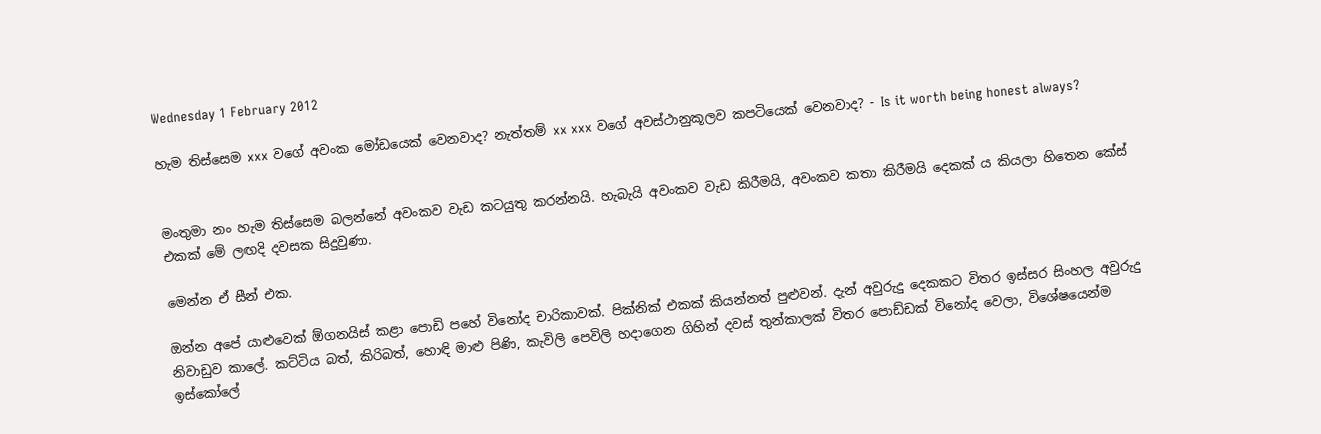Wednesday 1 February 2012

හැම තිස්සෙම xxx වගේ අවංක මෝඩයෙක් වෙනවාද? නැත්තම් xx xxx වගේ අවස්ථානුකූලව කපටියෙක් වෙනවාද? - Is it worth being honest always?


මංතුමා නං හැම තිස්සෙම බලන්නේ අවංකව වැඩ කටයුතු කරන්නයි. හැබැයි අවංකව වැඩ කිරීමයි, අවංකව කතා කිරීමයි දෙකක් ය කියලා හිතෙන කේස් එකක් මේ ලඟදි දවසක සිදුවුණා.

මෙන්න ඒ සීන් එක.

ඔන්න අපේ යාළුවෙක් ඕගනයිස් කළා පොඩි පහේ විනෝද චාරිකාවක්. පික්නික් එකක් කියන්නත් පුළුවන්. දැන් අවුරුදු දෙකකට විතර ඉස්සර සිංහල අවුරුදු නිවාඩුව කාලේ. කට්ටිය බත්, කිරිබත්, හොඳි මාළු පිණි, කැවිලි පෙවිලි හදාගෙන ගිහින් දවස් තුන්කාලක් විතර පොඩ්ඩක් විනෝද වෙලා, විශේෂයෙන්ම ඉස්කෝලේ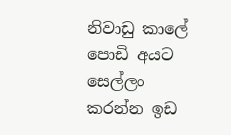නිවාඩු කාලේ පොඩි අයට සෙල්ලං කරන්න ඉඩ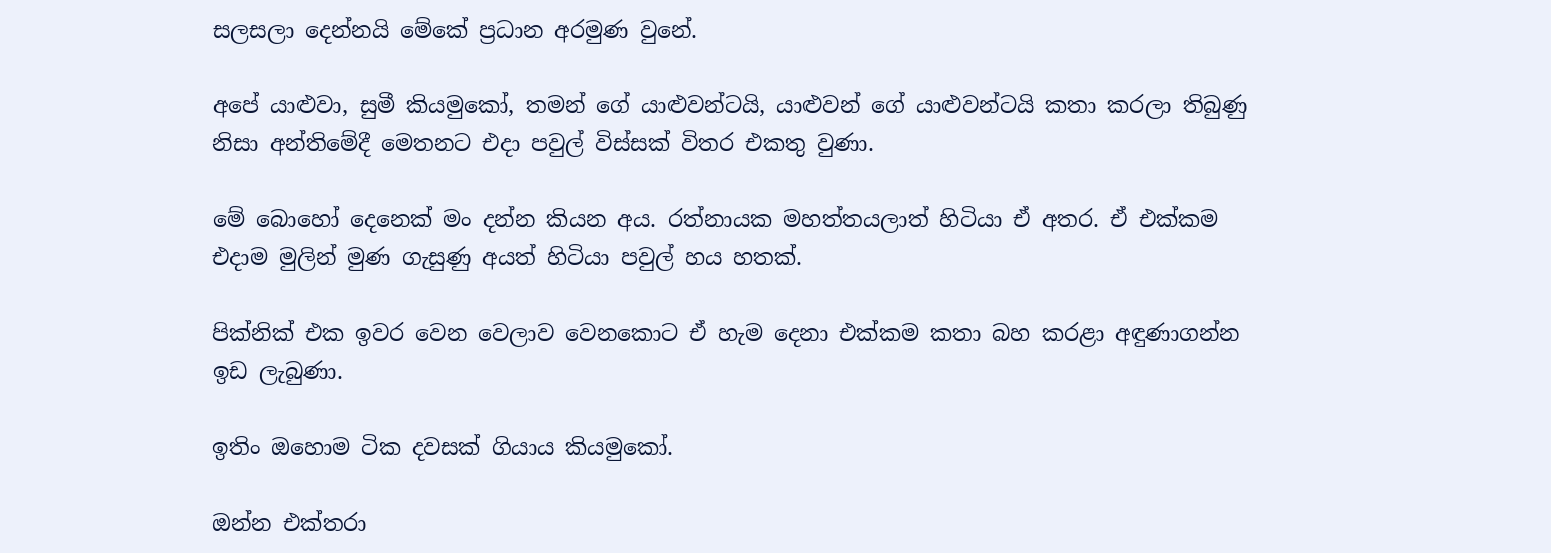සලසලා දෙන්නයි මේකේ ප්‍රධාන අරමුණ වුනේ.

අපේ යාළුවා, සුමී කියමුකෝ, තමන් ගේ යාළුවන්ටයි, යාළුවන් ගේ යාළුවන්ටයි කතා කරලා තිබුණු නිසා අන්තිමේදී මෙතනට එදා පවුල් විස්සක් විතර එකතු වුණා.

මේ බොහෝ දෙනෙක් මං දන්න කියන අය. රත්නායක මහත්තයලාත් හිටියා ඒ අතර. ඒ එක්කම එදාම මුලින් මුණ ගැසුණු අයත් හිටියා පවුල් හය හතක්.

පික්නික් එක ඉවර වෙන වෙලාව වෙනකොට ඒ හැම දෙනා එක්කම කතා බහ කරළා අඳුණාගන්න ඉඩ ලැබුණා.

ඉතිං ඔහොම ටික දවසක් ගියාය කියමුකෝ.

ඔන්න එක්තරා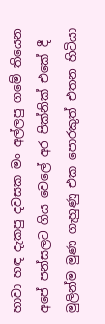හාවා හඳ දැකපු දවසක මං අල්ලපු ගමේ තියෙන අපේ පන්සලට ගිය වෙලේ අර පික්නික් එකේ දී මුලින්ම මුණ ගැහුණු එක පොරකුත් එතන හිටියා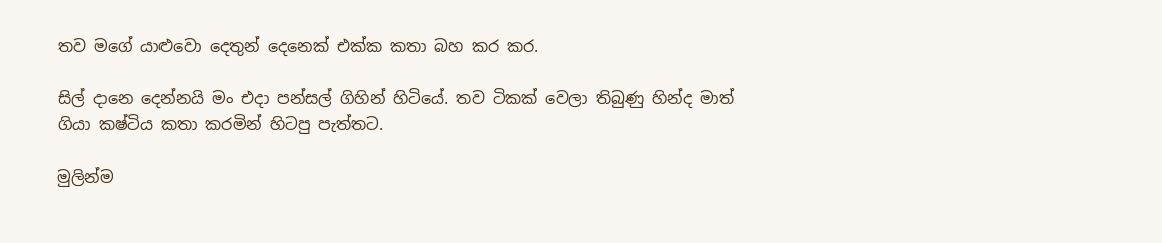තව මගේ යාළුවො දෙතුන් දෙනෙක් එක්ක කතා බහ කර කර.

සිල් දානෙ දෙන්නයි මං එදා පන්සල් ගිහින් හිටියේ. තව ටිකක් වෙලා තිබුණු හින්ද මාත් ගියා කෂ්ටිය කතා කරමින් හිටපු පැත්තට.

මුලින්ම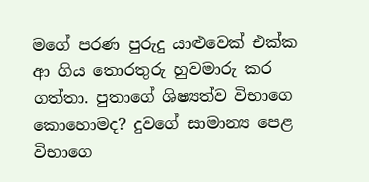මගේ පරණ පුරුදු යාළුවෙක් එක්ක ආ ගිය තොරතුරු හුවමාරු කර ගත්තා. පුතාගේ ශිෂ්‍යත්ව විභාගෙ කොහොමද? දුවගේ සාමාන්‍ය පෙළ විභාගෙ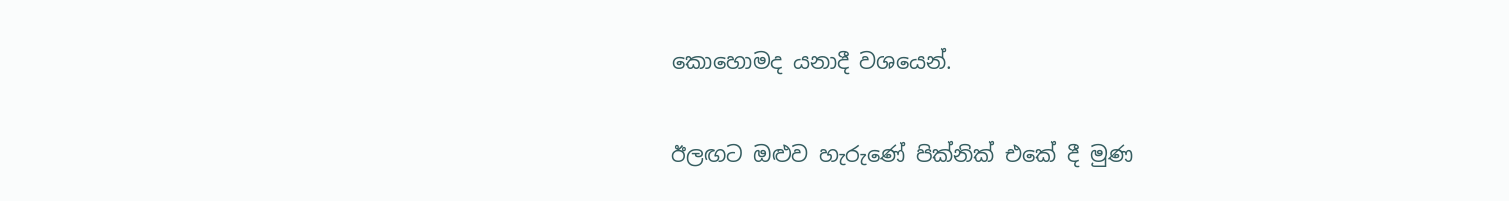කොහොමද යනාදී වශයෙන්.

ඊලඟට ඔළුව හැරුණේ පික්නික් එකේ දී මුණ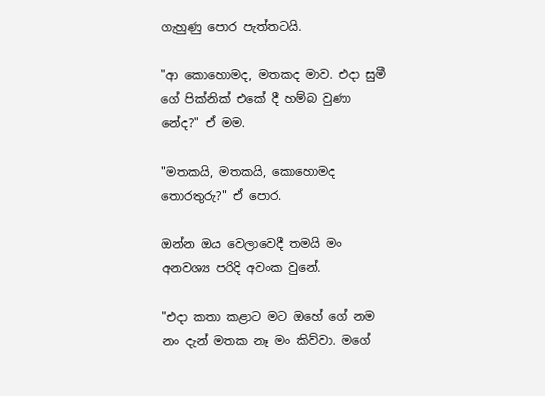ගැහුණු පොර පැත්තටයි.

"ආ කොහොමද, මතකද මාව. එදා සුමී ගේ පික්නික් එකේ දී හම්බ වුණා නේද?" ඒ මම.

"මතකයි, මතකයි, කොහොමද තොරතුරු?" ඒ පොර.

ඔන්න ඔය වෙලාවෙදී තමයි මං අනවශ්‍ය පරිදි අවංක වුනේ.

"එදා කතා කළාට මට ඔහේ ගේ නම නං දැන් මතක නෑ මං කිව්වා. මගේ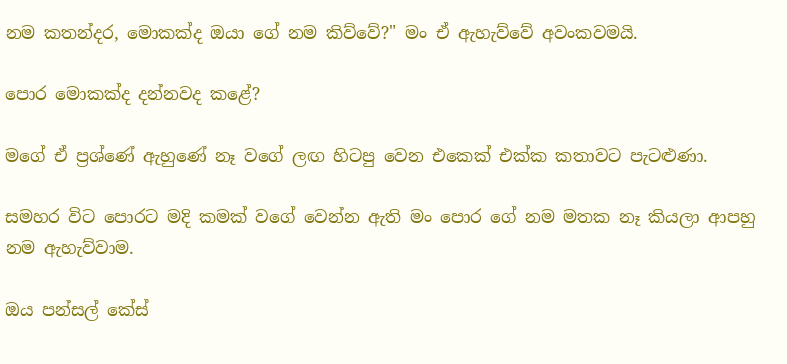නම කතන්දර, මොකක්ද ඔයා ගේ නම කිව්වේ?" මං ඒ ඇහැව්වේ අවංකවමයි.

පොර මොකක්ද දන්නවද කළේ?

මගේ ඒ ප්‍රශ්ණේ ඇහුණේ නෑ වගේ ලඟ හිටපු වෙන එකෙක් එක්ක කතාවට පැටළුණා.

සමහර විට පොරට මදි කමක් වගේ වෙන්න ඇති මං පොර ගේ නම මතක නෑ කියලා ආපහු නම ඇහැව්වාම.

ඔය පන්සල් කේස්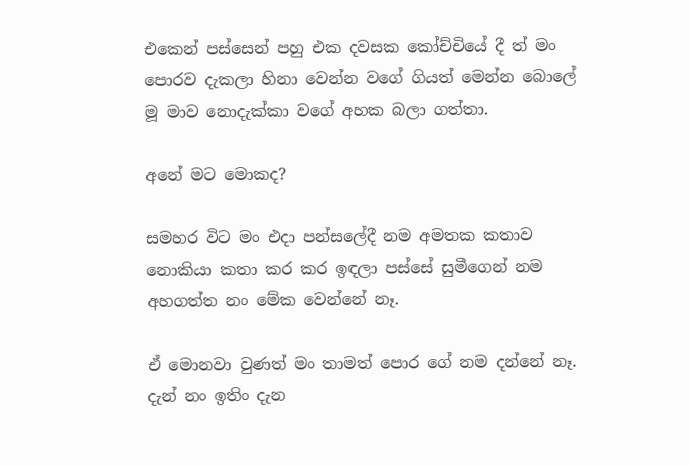එකෙන් පස්සෙන් පහු එක දවසක කෝච්චියේ දී ත් මං පොරව දැකලා හිනා වෙන්න වගේ ගියත් මෙන්න බොලේ මූ මාව නොදැක්කා වගේ අහක බලා ගත්තා.

අනේ මට මොකද?

සමහර විට මං එදා පන්සලේදී නම අමතක කතාව නොකියා කතා කර කර ඉඳලා පස්සේ සුමීගෙන් නම අහගත්ත නං මේක වෙන්නේ නෑ.

ඒ මොනවා වුණත් මං තාමත් පොර ගේ නම දන්නේ නෑ. දැන් නං ඉතිං දැන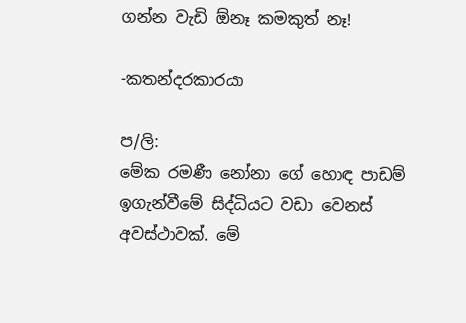ගන්න වැඩි ඕනෑ කමකුත් නෑ!

-කතන්දරකාරයා

ප/ලි:
මේක රමණී නෝනා ගේ හොඳ පාඩම් ඉගැන්වීමේ සිද්ධියට වඩා වෙනස් අවස්ථාවක්. මේ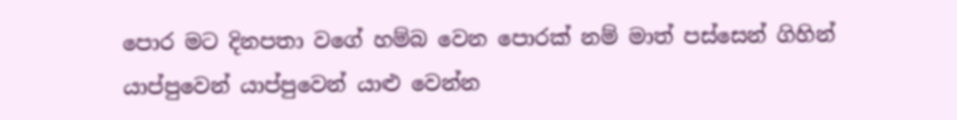පොර මට දිනපතා වගේ හම්බ වෙන පොරක් නම් මාත් පස්සෙන් ගිහින් යාප්පුවෙන් යාප්පුවෙන් යාළු වෙන්න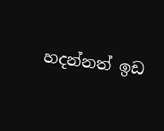හදන්නත් ඉඩ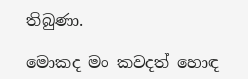තිබුණා.

මොකද මං කවදත් හොඳ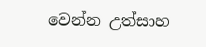වෙන්න උත්සාහ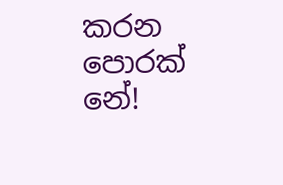කරන පොරක් නේ!